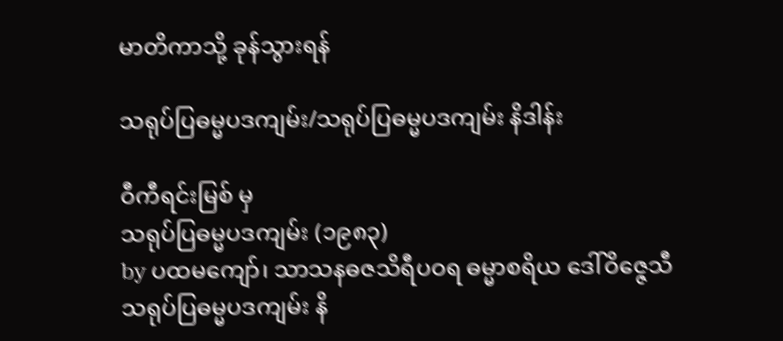မာတိကာသို့ ခုန်သွားရန်

သရုပ်ပြဓမ္မပဒကျမ်း/သရုပ်ပြဓမ္မပဒကျမ်း နိဒါန်း

ဝီကီရင်းမြစ် မှ
သရုပ်ပြဓမ္မပဒကျမ်း (၁၉၈၃)
by ပထမကျော်၊ သာသနဓဇသိရီပဝရ ဓမ္မာစရိယ ဒေါ်ဝိဇ္ဇေသီ
သရုပ်ပြဓမ္မပဒကျမ်း နိ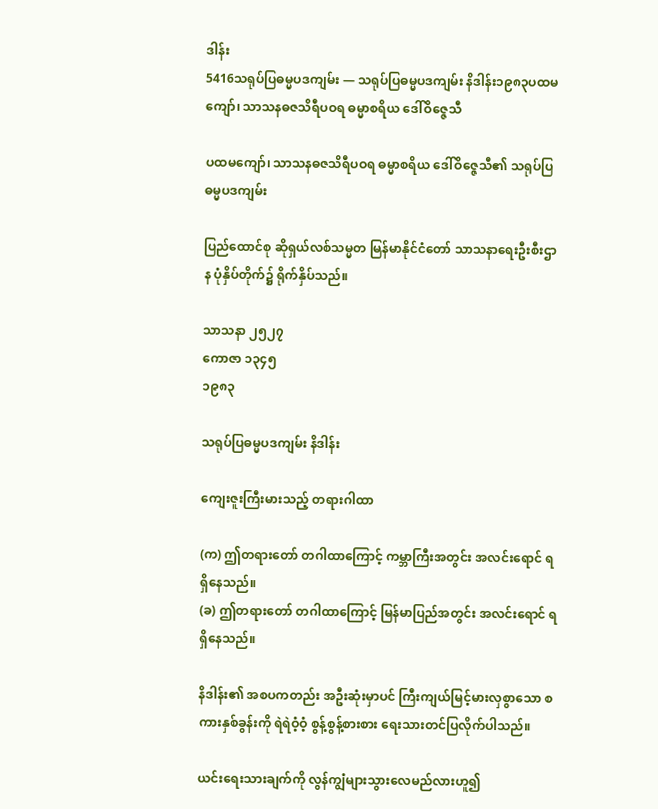ဒါန်း
5416သရုပ်ပြဓမ္မပဒကျမ်း — သရုပ်ပြဓမ္မပဒကျမ်း နိဒါန်း၁၉၈၃ပထမကျော်၊ သာသနဓဇသိရီပဝရ ဓမ္မာစရိယ ဒေါ်ဝိဇ္ဇေသီ

ပထမကျော်၊ သာသနဓဇသိရီပဝရ ဓမ္မာစရိယ ဒေါ်ဝိဇ္ဇေသီ၏ သရုပ်ပြဓမ္မပဒကျမ်း

ပြည်ထောင်စု ဆိုရှယ်လစ်သမ္မတ မြန်မာနိုင်ငံတော် သာသနာရေးဦးစီးဌာန ပုံနှိပ်တိုက်၌ ရိုက်နှိပ်သည်။

သာသနာ ၂၅၂၇
ကောဇာ ၁၃၄၅
၁၉၈၃

သရုပ်ပြဓမ္မပဒကျမ်း နိဒါန်း

ကျေးဇူးကြီးမားသည့် တရားဂါထာ

(က) ဤတရားတော် တဂါထာကြောင့် ကမ္ဘာကြီးအတွင်း အလင်းရောင် ရရှိနေသည်။
(ခ) ဤတရားတော် တဂါထာကြောင့် မြန်မာပြည်အတွင်း အလင်းရောင် ရရှိနေသည်။

နိဒါန်း၏ အစပကတည်း အဦးဆုံးမှာပင် ကြီးကျယ်မြင့်မားလှစွာသော စကားနှစ်ခွန်းကို ရဲရဲဝံ့ဝံ့ စွန့်စွန့်စားစား ရေးသားတင်ပြလိုက်ပါသည်။

ယင်းရေးသားချက်ကို လွန်ကျွံများသွားလေမည်လားဟူ၍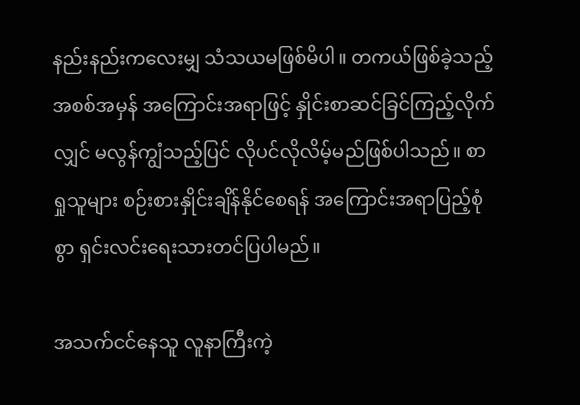နည်းနည်းကလေးမျှ သံသယမဖြစ်မိပါ။ တကယ်ဖြစ်ခဲ့သည့် အစစ်အမှန် အကြောင်းအရာဖြင့် နှိုင်းစာဆင်ခြင်ကြည့်လိုက်လျှင် မလွန်ကျွံသည့်ပြင် လိုပင်လိုလိမ့်မည်ဖြစ်ပါသည်။ စာရှုသူများ စဉ်းစားနှိုင်းချိန်နိုင်စေရန် အကြောင်းအရာပြည့်စုံစွာ ရှင်းလင်းရေးသားတင်ပြပါမည်။

အသက်ငင်နေသူ လူနာကြီးကဲ့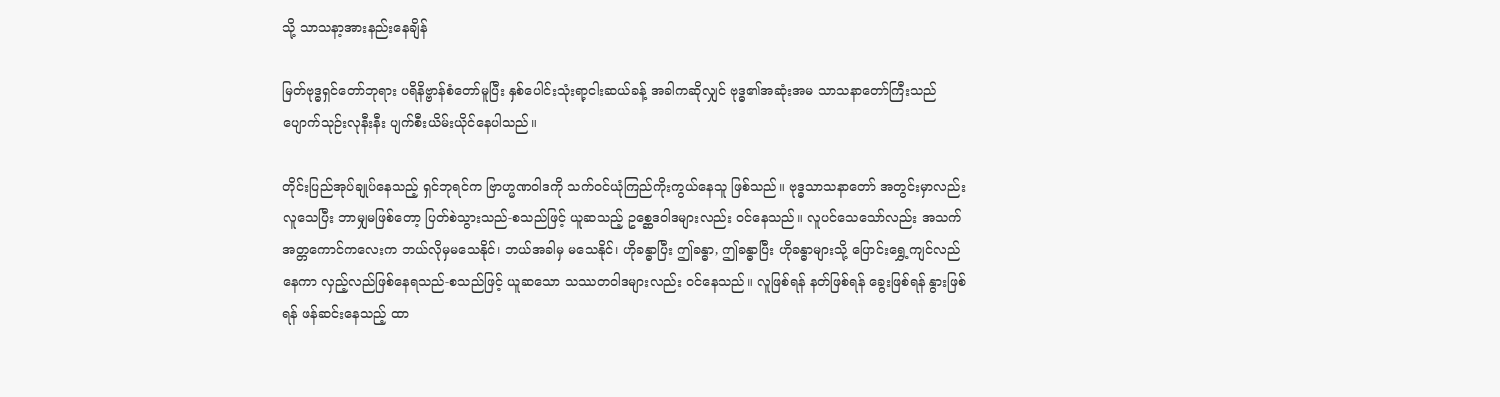သို့ သာသနာ့အားနည်းနေချိန်

မြတ်ဗုဒ္ဓရှင်တော်ဘုရား ပရိနိဗ္ဗာန်စံတော်မူပြီး နှစ်ပေါင်းသုံးရာ့ငါးဆယ်ခန့် အခါကဆိုလျှင် ဗုဒ္ဓ၏အဆုံးအမ သာသနာတော်ကြီးသည် ပျောက်သုဉ်းလုနီးနီး ပျက်စီးယိမ်းယိုင်နေပါသည်။

တိုင်းပြည်အုပ်ချုပ်နေသည့် ရှင်ဘုရင်က ဗြာဟ္မဏဝါဒကို သက်ဝင်ယုံကြည်ကိုးကွယ်နေသူ ဖြစ်သည်။ ဗုဒ္ဓသာသနာတော် အတွင်းမှာလည်း လူသေပြီး ဘာမျှမဖြစ်တော့ ပြတ်စဲသွားသည်-စသည်ဖြင့် ယူဆသည့် ဥစ္ဆေဒဝါဒများလည်း ဝင်နေသည်။ လူပင်သေသော်လည်း အသက် အတ္တကောင်ကလေးက ဘယ်လိုမှမသေနိုင်၊ ဘယ်အခါမှ မသေနိုင်၊ ဟိုခန္ဓာပြီး ဤခန္ဓာ, ဤခန္ဓာပြီး ဟိုခန္ဓာများသို့ ပြောင်းရွှေ့ကျင်လည်နေကာ လှည့်လည်ဖြစ်နေရသည်-စသည်ဖြင့် ယူဆသော သဿတဝါဒများလည်း ဝင်နေသည်။ လူဖြစ်ရန် နတ်ဖြစ်ရန် ခွေးဖြစ်ရန် နွားဖြစ်ရန် ဖန်ဆင်းနေသည့် ထာ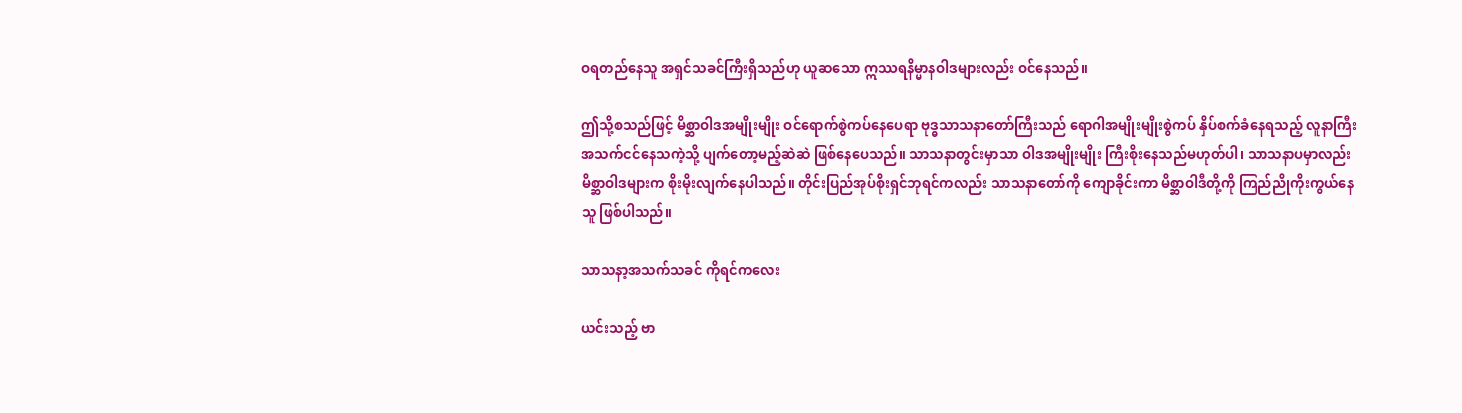ဝရတည်နေသူ အရှင်သခင်ကြီးရှိသည်ဟု ယူဆသော ဣဿရနိမ္မာနဝါဒများလည်း ဝင်နေသည်။

ဤသို့စသည်ဖြင့် မိစ္ဆာဝါဒအမျိုးမျိုး ဝင်ရောက်စွဲကပ်နေပေရာ ဗုဒ္ဓသာသနာတော်ကြီးသည် ရောဂါအမျိုးမျိုးစွဲကပ် နှိပ်စက်ခံနေရသည့် လူနာကြီး အသက်ငင်နေသကဲ့သို့ ပျက်တော့မည့်ဆဲဆဲ ဖြစ်နေပေသည်။ သာသနာတွင်းမှာသာ ဝါဒအမျိုးမျိုး ကြီးစိုးနေသည်မဟုတ်ပါ၊ သာသနာပမှာလည်း မိစ္ဆာဝါဒများက စိုးမိုးလျက်နေပါသည်။ တိုင်းပြည်အုပ်စိုးရှင်ဘုရင်ကလည်း သာသနာတော်ကို ကျောခိုင်းကာ မိစ္ဆာဝါဒီတို့ကို ကြည်ညိုကိုးကွယ်နေသူ ဖြစ်ပါသည်။

သာသနာ့အသက်သခင် ကိုရင်ကလေး

ယင်းသည့် ဗာ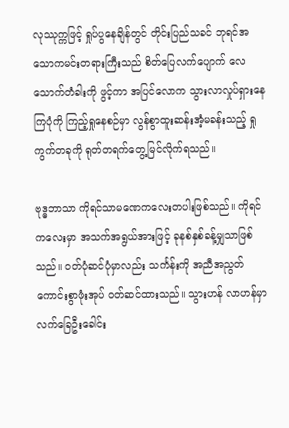လုဿုက္ကဖြင့် ရှုပ်ပွနေချိန်တွင် တိုင်းပြည်သခင် ဘုရင်အသောကမင်းတရားကြီးသည် စိတ်ပြေလက်ပျောက် လေသောက်တံခါးကို ဖွင့်ကာ အပြင်လောက သွားလာလှုပ်ရှားနေကြပုံကို ကြည့်ရှုနေစဉ်မှာ လွန်စွာထူးဆန်းအံ့မခန်းသည့် ရှုကွက်တခုကို ရုတ်တရက်တွေ့မြင်လိုက်ရသည်။

ဗုဒ္ဓဘာသာ ကိုရင်သာမဏေကလေးတပါးဖြစ်သည်။ ကိုရင်ကလေးမှာ အသက်အရွယ်အားဖြင့် ခုနစ်နှစ်ခန့်မျှသာဖြစ်သည်။ ဝတ်ပုံဆင်ပုံမှာလည်း သင်္ကန်းကို အညီအညွတ် ကောင်းစွာဖုံးအုပ် ဝတ်ဆင်ထားသည်။ သွားဟန် လာဟန်မှာ လက်ခြေဦးခေါင်း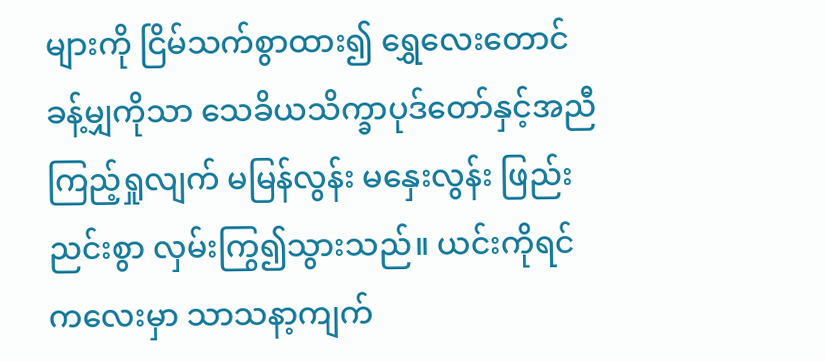များကို ငြိမ်သက်စွာထား၍ ရွှေလေးတောင်ခန့်မျှကိုသာ သေခိယသိက္ခာပုဒ်တော်နှင့်အညီကြည့်ရှုလျက် မမြန်လွန်း မနှေးလွန်း ဖြည်းညင်းစွာ လှမ်းကြွ၍သွားသည်။ ယင်းကိုရင်ကလေးမှာ သာသနာ့ကျက်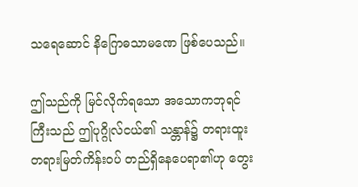သရေဆောင် နိဂြောဓသာမဏေ ဖြစ်ပေသည်။

ဤသည်ကို မြင်လိုက်ရသော အသောကဘုရင်ကြီးသည် ဤပုဂ္ဂိုလ်ငယ်၏ သန္တာန်၌ တရားထူး တရားမြတ်ကိန်းဝပ် တည်ရှိနေပေရာ၏ဟု တွေး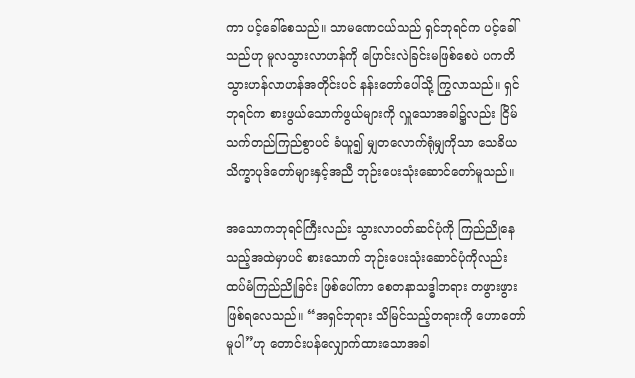ကာ ပင့်ခေါ်စေသည်။ သာမဏေငယ်သည် ရှင်ဘုရင်က ပင့်ခေါ်သည်ဟု မူလသွားလာဟန်ကို ပြောင်းလဲခြင်းမဖြစ်စေပဲ ပကတိ သွားဟန်လာဟန်အတိုင်းပင် နန်းတော်ပေါ်သို့ ကြွလာသည်။ ရှင်ဘုရင်က စားဖွယ်သောက်ဖွယ်များကို လှူသောအခါ၌လည်း ငြိမ်သက်တည်ကြည်စွာပင် ခံယူ၍ မျှတလောက်ရုံမျှကိုသာ သေခိယသိက္ခာပုဒ်တော်များနှင့်အညီ ဘုဉ်းပေးသုံးဆောင်တော်မူသည်။

အသောကဘုရင်ကြီးလည်း သွားလာဝတ်ဆင်ပုံကို ကြည်ညိုနေသည့်အထဲမှာပင် စားသောက် ဘုဉ်းပေးသုံးဆောင်ပုံကိုလည်း ထပ်မံကြည်ညိုခြင်း ဖြစ်ပေါ်ကာ စေတနာသဒ္ဓါဘရား တဖွားဖွား ဖြစ်ရလေသည်။ “အရှင်ဘုရား သိမြင်သည့်တရားကို ဟောတော်မူပါ”ဟု တောင်းပန်လျှောက်ထားသောအခါ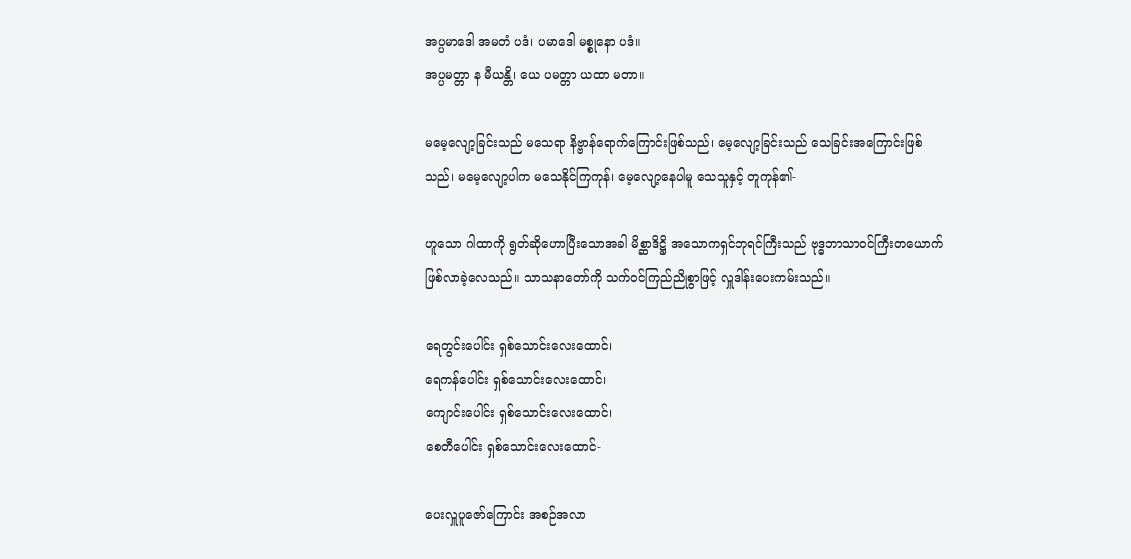အပ္ပမာဒေါ အမတံ ပဒံ၊ ပမာဒေါ မစ္စုနော ပဒံ။
အပ္ပမတ္တာ န မီယန္တိ၊ ယေ ပမတ္တာ ယထာ မတာ။

မမေ့လျော့ခြင်းသည် မသေရာ နိဗ္ဗာန်ရောက်ကြောင်းဖြစ်သည်၊ မေ့လျော့ခြင်းသည် သေခြင်းအကြောင်းဖြစ်သည်၊ မမေ့လျော့ပါက မသေနိုင်ကြကုန်၊ မေ့လျော့နေပါမူ သေသူနှင့် တူကုန်၏-

ဟူသော ဂါထာကို ရွတ်ဆိုဟောပြီးသောအခါ မိစ္ဆာဒိဋ္ဌိ အသောကရှင်ဘုရင်ကြီးသည် ဗုဒ္ဓဘာသာဝင်ကြီးတယောက် ဖြစ်လာခဲ့လေသည်။ သာသနာတော်ကို သက်ဝင်ကြည်ညိုစွာဖြင့် လှူဒါန်းပေးကမ်းသည်။

ရေတွင်းပေါင်း ရှစ်သောင်းလေးထောင်၊
ရေကန်ပေါင်း ရှစ်သောင်းလေးထောင်၊
ကျောင်းပေါင်း ရှစ်သောင်းလေးထောင်၊
စေတီပေါင်း ရှစ်သောင်းလေးထောင်-

ပေးလှူပူဇော်ကြောင်း အစဉ်အလာ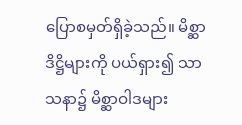ပြောစမှတ်ရှိခဲ့သည်။ မိစ္ဆာဒိဋ္ဌိများကို ပယ်ရှား၍ သာသနာ၌ မိစ္ဆာဝါဒများ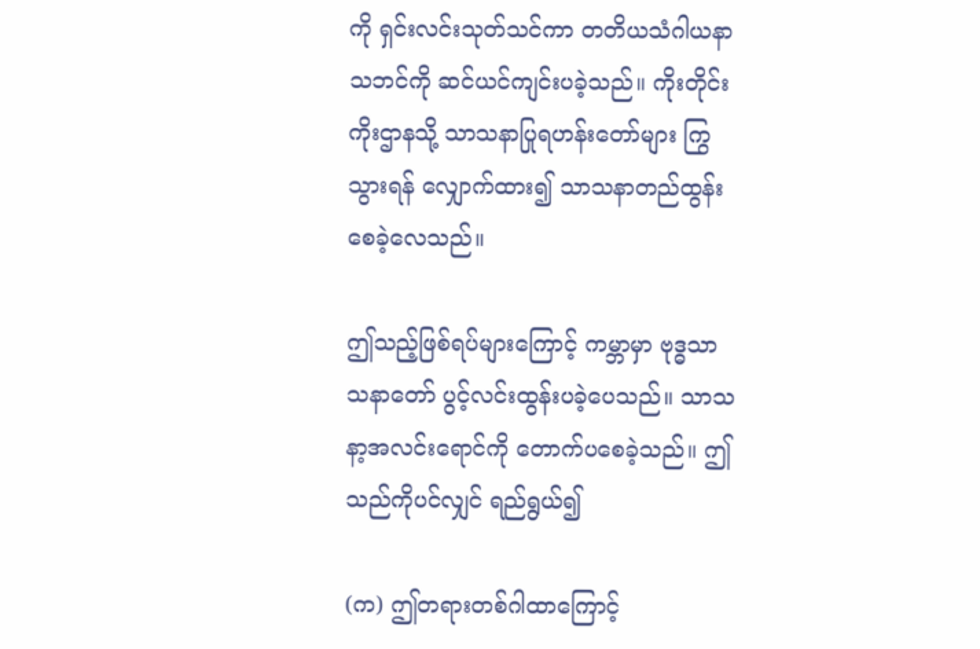ကို ရှင်းလင်းသုတ်သင်ကာ တတိယသံဂါယနာသဘင်ကို ဆင်ယင်ကျင်းပခဲ့သည်။ ကိုးတိုင်း ကိုးဌာနသို့ သာသနာပြုရဟန်းတော်များ ကြွသွားရန် လျှောက်ထား၍ သာသနာတည်ထွန်းစေခဲ့လေသည်။

ဤသည့်ဖြစ်ရပ်များကြောင့် ကမ္ဘာမှာ ဗုဒ္ဓသာသနာတော် ပွင့်လင်းထွန်းပခဲ့ပေသည်။ သာသနာ့အလင်းရောင်ကို တောက်ပစေခဲ့သည်။ ဤသည်ကိုပင်လျှင် ရည်ရွယ်၍

(က) ဤတရားတစ်ဂါထာကြောင့်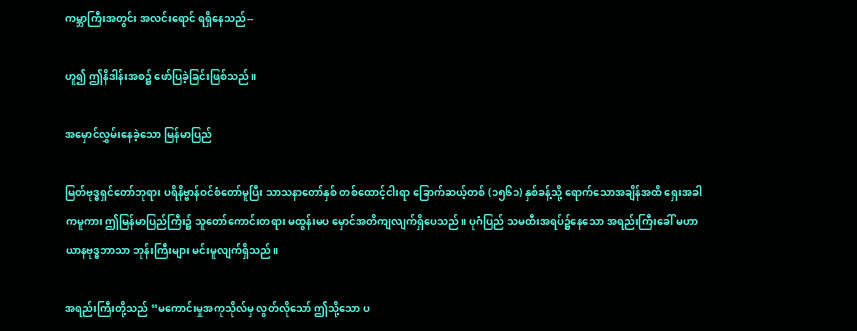ကမ္ဘာကြီးအတွင်း အလင်းရောင် ရရှိနေသည်--

ဟူ၍ ဤနိဒါန်းအစ၌ ဖော်ပြခဲ့ခြင်းဖြစ်သည်။

အမှောင်လွှမ်းနေခဲ့သော မြန်မာပြည်

မြတ်ဗုဒ္ဓရှင်တော်ဘုရား ပရိနိဗ္ဗာန်ဝင်စံတော်မူပြီး သာသနာတော်နှစ် တစ်ထောင့်ငါးရာ ခြောက်ဆယ့်တစ် (၁၅၆၁) နှစ်ခန့်သို့ ရောက်သောအချိန်အထိ ရှေးအခါကမူကား ဤမြန်မာပြည်ကြီး၌ သူတော်ကောင်းတရား မထွန်းမပ မှောင်အတိကျလျက်ရှိပေသည်။ ပုဂံပြည် သမထီးအရပ်၌နေသော အရည်းကြီးခေါ် မဟာယာနဗုဒ္ဓဘာသာ ဘုန်းကြီးများ မင်းမူလျက်ရှိသည်။

အရည်းကြီးတို့သည် “မကောင်းမှုအကုသိုလ်မှ လွတ်လိုသော် ဤသို့သော ပ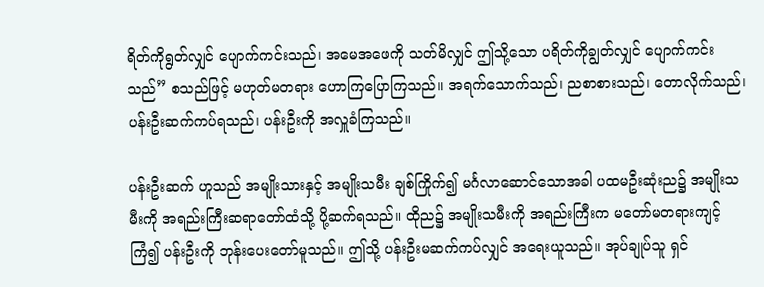ရိတ်ကိုရွတ်လျှင် ပျောက်ကင်းသည်၊ အမေအဖေကို သတ်မိလျှင် ဤသို့သော ပရိတ်ကိုချွတ်လျှင် ပျောက်ကင်းသည်” စသည်ဖြင့် မဟုတ်မတရား ဟောကြပြောကြသည်။ အရက်သောက်သည်၊ ညစာစားသည်၊ တောလိုက်သည်၊ ပန်းဦးဆက်ကပ်ရသည်၊ ပန်းဦးကို အလှူခံကြသည်။

ပန်းဦးဆက် ဟူသည် အမျိုးသားနှင့် အမျိုးသမီး ချစ်ကြိုက်၍ မင်္ဂလာဆောင်သောအခါ ပထမဦးဆုံးည၌ အမျိုးသမီးကို အရည်းကြီးဆရာတော်ထံသို့ ပို့ဆက်ရသည်။ ထိုည၌ အမျိုးသမီးကို အရည်းကြီးက မတော်မတရားကျင့်ကြံ၍ ပန်းဦးကို ဘုန်းပေးတော်မူသည်။ ဤသို့ ပန်းဦးမဆက်ကပ်လျှင် အရေးယူသည်။ အုပ်ချုပ်သူ ရှင်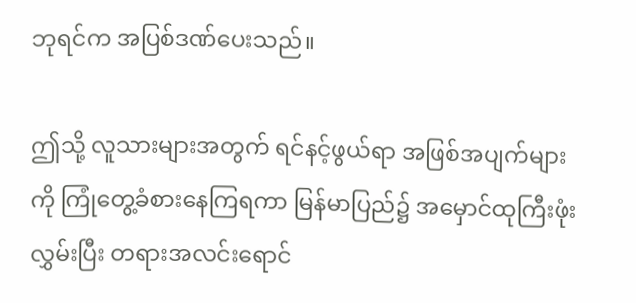ဘုရင်က အပြစ်ဒဏ်ပေးသည်။

ဤသို့ လူသားများအတွက် ရင်နင့်ဖွယ်ရာ အဖြစ်အပျက်များကို ကြုံတွေ့ခံစားနေကြရကာ မြန်မာပြည်၌ အမှောင်ထုကြီးဖုံးလွှမ်းပြီး တရားအလင်းရောင်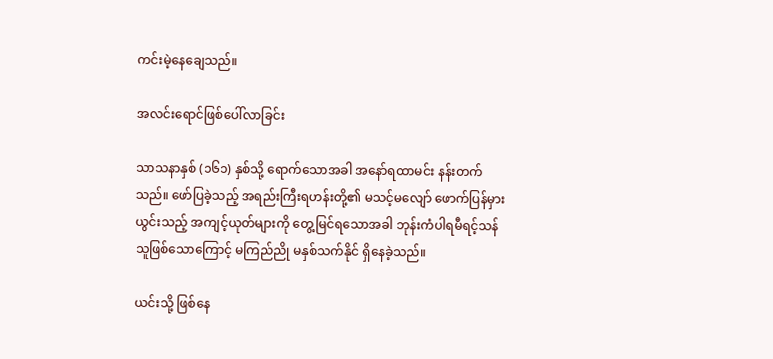ကင်းမဲ့နေချေသည်။

အလင်းရောင်ဖြစ်ပေါ်လာခြင်း

သာသနာနှစ် (၁၆၁) နှစ်သို့ ရောက်သောအခါ အနော်ရထာမင်း နန်းတက်သည်။ ဖော်ပြခဲ့သည့် အရည်းကြီးရဟန်းတို့၏ မသင့်မလျော် ဖောက်ပြန်မှားယွင်းသည့် အကျင့်ယုတ်များကို တွေ့မြင်ရသောအခါ ဘုန်းကံပါရမီရင့်သန်သူဖြစ်သောကြောင့် မကြည်ညို မနှစ်သက်နိုင် ရှိနေခဲ့သည်။

ယင်းသို့ ဖြစ်နေ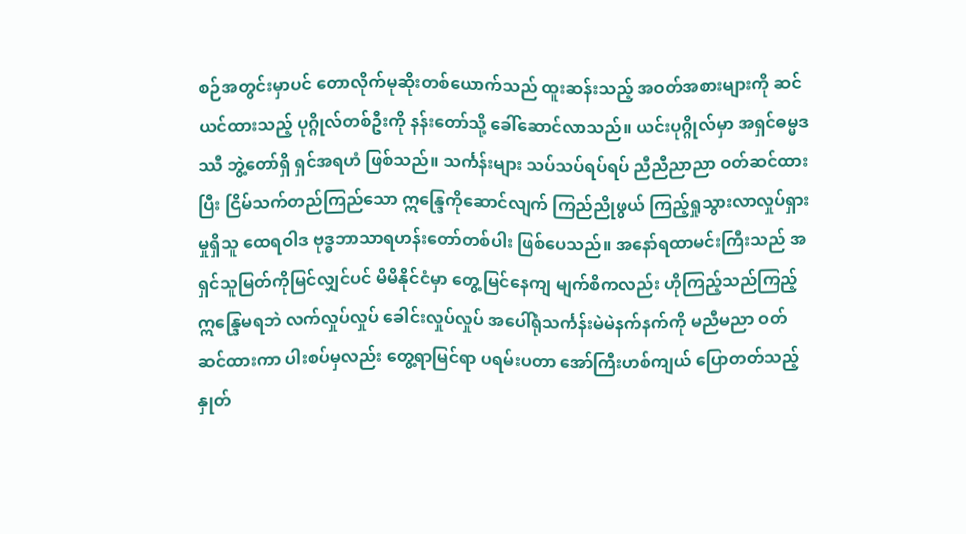စဉ်အတွင်းမှာပင် တောလိုက်မုဆိုးတစ်ယောက်သည် ထူးဆန်းသည့် အဝတ်အစားများကို ဆင်ယင်ထားသည့် ပုဂ္ဂိုလ်တစ်ဦးကို နန်းတော်သို့ ခေါ်ဆောင်လာသည်။ ယင်းပုဂ္ဂိုလ်မှာ အရှင်ဓမ္မဒဿီ ဘွဲ့တော်ရှိ ရှင်အရဟံ ဖြစ်သည်။ သင်္ကန်းများ သပ်သပ်ရပ်ရပ် ညီညီညာညာ ဝတ်ဆင်ထားပြီး ငြိမ်သက်တည်ကြည်သော ဣန္ဒြေကိုဆောင်လျက် ကြည်ညိုဖွယ် ကြည့်ရှုသွားလာလှုပ်ရှားမှုရှိသူ ထေရဝါဒ ဗုဒ္ဓဘာသာရဟန်းတော်တစ်ပါး ဖြစ်ပေသည်။ အနော်ရထာမင်းကြီးသည် အရှင်သူမြတ်ကိုမြင်လျှင်ပင် မိမိနိုင်ငံမှာ တွေ့မြင်နေကျ မျက်စိကလည်း ဟိုကြည့်သည်ကြည့် ဣန္ဒြေမရဘဲ လက်လှုပ်လှုပ် ခေါင်းလှုပ်လှုပ် အပေါ်ရုံသင်္ကန်းမဲမဲနက်နက်ကို မညီမညာ ဝတ်ဆင်ထားကာ ပါးစပ်မှလည်း တွေ့ရာမြင်ရာ ပရမ်းပတာ အော်ကြီးဟစ်ကျယ် ပြောတတ်သည့် နှုတ်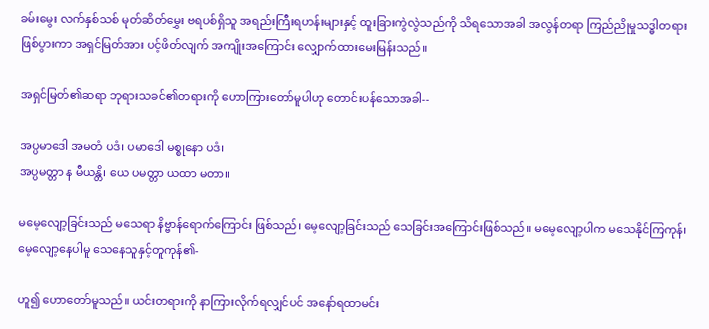ခမ်းမွေး လက်နှစ်သစ် မုတ်ဆိတ်မွှေး ဗရပစ်ရှိသူ အရည်းကြီးရဟန်းများနှင့် ထူးခြားကွဲလွဲသည်ကို သိရသောအခါ အလွန်တရာ ကြည်ညိုမှုသဒ္ဓါတရား ဖြစ်ပွားကာ အရှင်မြတ်အား ပင့်ဖိတ်လျက် အကျိုးအကြောင်း လျှောက်ထားမေးမြန်းသည်။

အရှင်မြတ်၏ဆရာ ဘုရားသခင်၏တရားကို ဟောကြားတော်မူပါဟု တောင်းပန်သောအခါ--

အပ္ပမာဒေါ အမတံ ပဒံ၊ ပမာဒေါ မစ္စုနော ပဒံ၊
အပ္ပမတ္တာ န မီယန္တိ၊ ယေ ပမတ္တာ ယထာ မတာ။

မမေ့လျော့ခြင်းသည် မသေရာ နိဗ္ဗာန်ရောက်ကြောင်း ဖြစ်သည်၊ မေ့လျော့ခြင်းသည် သေခြင်းအကြောင်းဖြစ်သည်။ မမေ့လျော့ပါက မသေနိုင်ကြကုန်၊ မေ့လျော့နေပါမူ သေနေသူနှင့်တူကုန်၏-

ဟူ၍ ဟောတော်မူသည်။ ယင်းတရားကို နာကြားလိုက်ရလျှင်ပင် အနော်ရထာမင်း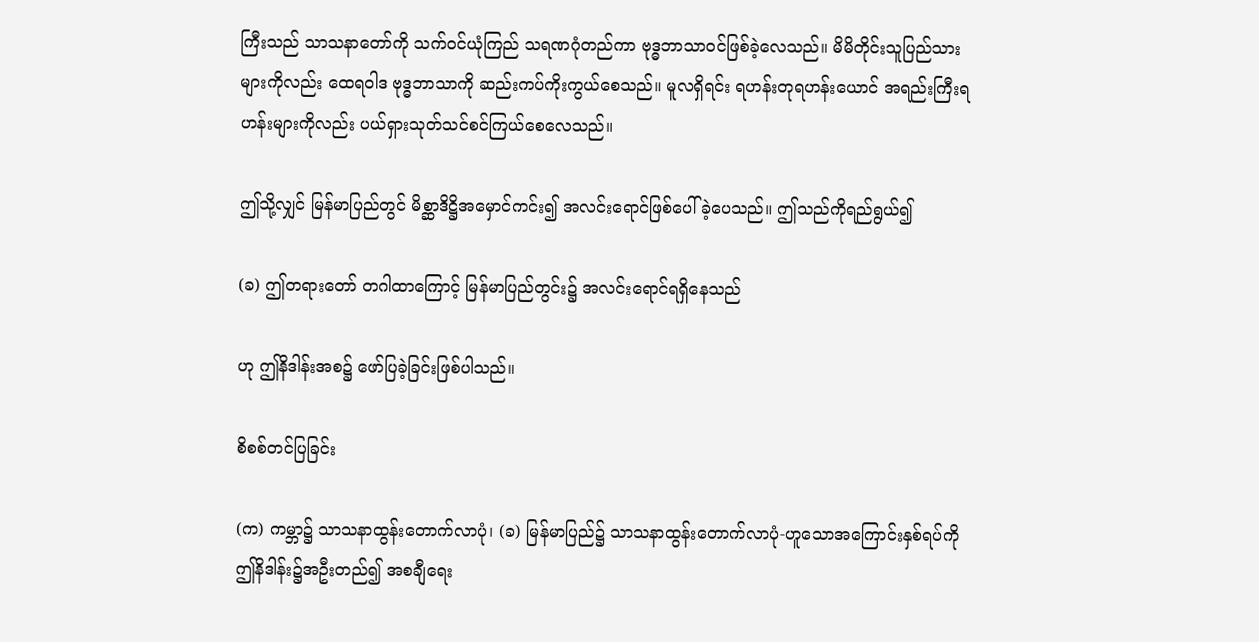ကြီးသည် သာသနာတော်ကို သက်ဝင်ယုံကြည် သရဏဂုံတည်ကာ ဗုဒ္ဓဘာသာဝင်ဖြစ်ခဲ့လေသည်။ မိမိတိုင်းသူပြည်သားများကိုလည်း ထေရဝါဒ ဗုဒ္ဓဘာသာကို ဆည်းကပ်ကိုးကွယ်စေသည်။ မူလရှိရင်း ရဟန်းတုရဟန်းယောင် အရည်းကြီးရဟန်းများကိုလည်း ပယ်ရှားသုတ်သင်စင်ကြယ်စေလေသည်။

ဤသို့လျှင် မြန်မာပြည်တွင် မိစ္ဆာဒိဋ္ဌိအမှောင်ကင်း၍ အလင်းရောင်ဖြစ်ပေါ်ခဲ့ပေသည်။ ဤသည်ကိုရည်ရွယ်၍

(ခ) ဤတရားတော် တဂါထာကြောင့် မြန်မာပြည်တွင်း၌ အလင်းရောင်ရရှိနေသည်

ဟု ဤနိဒါန်းအစ၌ ဖော်ပြခဲ့ခြင်းဖြစ်ပါသည်။

စိစစ်တင်ပြခြင်း

(က) ကမ္ဘာ၌ သာသနာထွန်းတောက်လာပုံ၊ (ခ) မြန်မာပြည်၌ သာသနာထွန်းတောက်လာပုံ-ဟူသောအကြောင်းနှစ်ရပ်ကို ဤနိဒါန်း၌အဦးတည်၍ အစချီရေး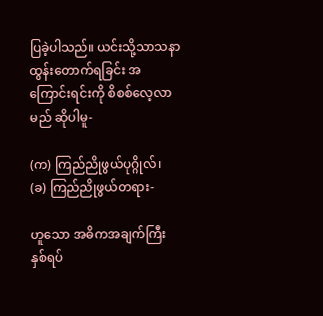ပြခဲ့ပါသည်။ ယင်းသို့သာသနာထွန်းတောက်ရခြင်း အကြောင်းရင်းကို စိစစ်လေ့လာမည် ဆိုပါမူ-

(က) ကြည်ညိုဖွယ်ပုဂ္ဂိုလ်၊
(ခ) ကြည်ညိုဖွယ်တရား-

ဟူသော အဓိကအချက်ကြီးနှစ်ရပ်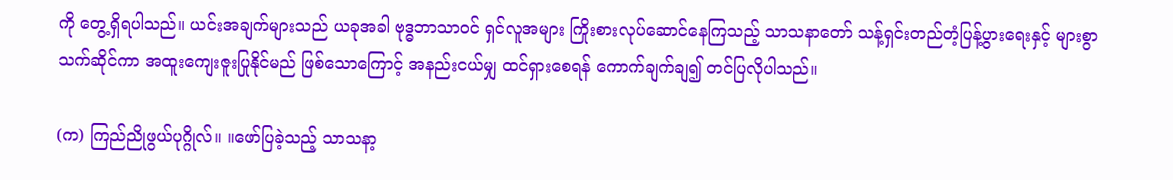ကို တွေ့ရှိရပါသည်။ ယင်းအချက်များသည် ယခုအခါ ဗုဒ္ဓဘာသာဝင် ရှင်လူအများ ကြိုးစားလုပ်ဆောင်နေကြသည့် သာသနာတော် သန့်ရှင်းတည်တံ့ပြန့်ပွားရေးနှင့် များစွာသက်ဆိုင်ကာ အထူးကျေးဇူးပြုနိုင်မည် ဖြစ်သောကြောင့် အနည်းငယ်မျှ ထင်ရှားစေရန် ကောက်ချက်ချ၍ တင်ပြလိုပါသည်။

(က) ကြည်ညိုဖွယ်ပုဂ္ဂိုလ်။ ။ဖော်ပြခဲ့သည့် သာသနာ့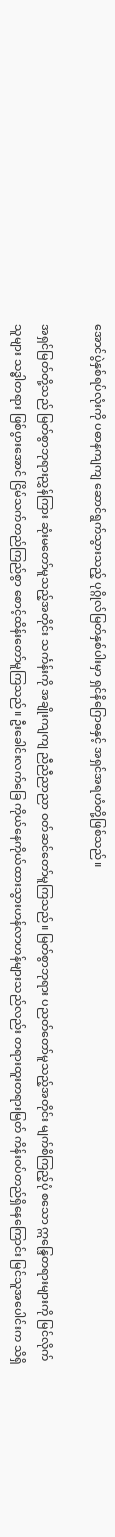အောင်ပွဲနှစ်ရပ်လုံးကို ပဓာနကျကျ ဆောင်ရွက်သွားသည့် ပုဂ္ဂိုလ်မြတ်နှစ်ပါးမှာ ရှင်နိဂြောဓနှင့် အရှင်အရဟံတို့ဖြစ်သည်။

အရှင်မြတ်တို့သည် မြတ်စွာဘုရားညွှန်ကြား ဆုံးမတော်မူသည့်အတိုင်း သင်္ကန်းကို အချိုးကျကျ ညီညီညာညာ ဝတ်ဆင်တော်မူကြသည်။ မြတ်စွာဘုရား ပညတ်တော်မူသည့်အတိုင်း မျက်စိကြည့်ပုံ စသော ဣန္ဒြေတရားများကို မြင်လိုက်သူများ သဒ္ဓါတရား ဖြစ်ပွားအောင် ငြိမ်သက်တည်ကြည်စွာ စောင့်ထိန်းတော်မူကြသည်။ ဦးခေါင်းလက်ခြေ ကိုယ်နေကိုယ်ထားသွားဟန်လာဟန်များသည်လည်း တရားထူးတရားမြတ် ကိန်းဝပ်တည်ရှိနေကြောင်း မြင်သူအပေါင်းက သိရှိ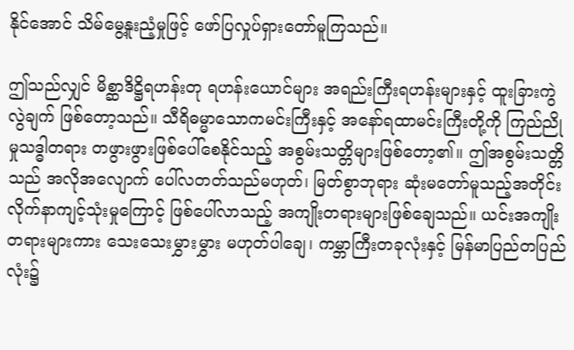နိုင်အောင် သိမ်မွေ့နူးညံ့မှုဖြင့် ဖော်ပြလှုပ်ရှားတော်မူကြသည်။

ဤသည်လျှင် မိစ္ဆာဒိဋ္ဌိရဟန်းတု ရဟန်းယောင်များ အရည်းကြီးရဟန်းများနှင့် ထူးခြားကွဲလွဲချက် ဖြစ်တော့သည်။ သီရိဓမ္မာသောကမင်းကြီးနှင့် အနော်ရထာမင်းကြီးတို့ကို ကြည်ညိုမှုသဒ္ဓါတရား တဖွားဖွားဖြစ်ပေါ်စေနိုင်သည့် အစွမ်းသတ္တိများဖြစ်တော့၏။ ဤအစွမ်းသတ္တိသည် အလိုအလျောက် ပေါ်လတတ်သည်မဟုတ်၊ မြတ်စွာဘုရား ဆုံးမတော်မူသည့်အတိုင်း လိုက်နာကျင့်သုံးမှုကြောင့် ဖြစ်ပေါ်လာသည့် အကျိုးတရားများဖြစ်ချေသည်။ ယင်းအကျိုးတရားများကား သေးသေးမွှားမွှား မဟုတ်ပါချေ၊ ကမ္ဘာကြီးတခုလုံးနှင့် မြန်မာပြည်တပြည်လုံး၌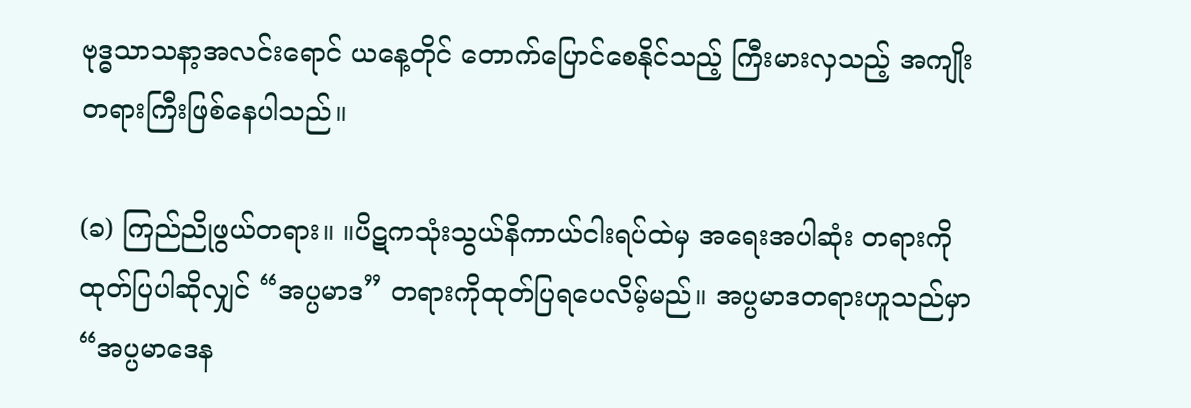ဗုဒ္ဓသာသနာ့အလင်းရောင် ယနေ့တိုင် တောက်ပြောင်စေနိုင်သည့် ကြီးမားလှသည့် အကျိုးတရားကြီးဖြစ်နေပါသည်။

(ခ) ကြည်ညိုဖွယ်တရား။ ။ပိဋကသုံးသွယ်နိကာယ်ငါးရပ်ထဲမှ အရေးအပါဆုံး တရားကို ထုတ်ပြပါဆိုလျှင် “အပ္ပမာဒ” တရားကိုထုတ်ပြရပေလိမ့်မည်။ အပ္ပမာဒတရားဟူသည်မှာ “အပ္ပမာဒေန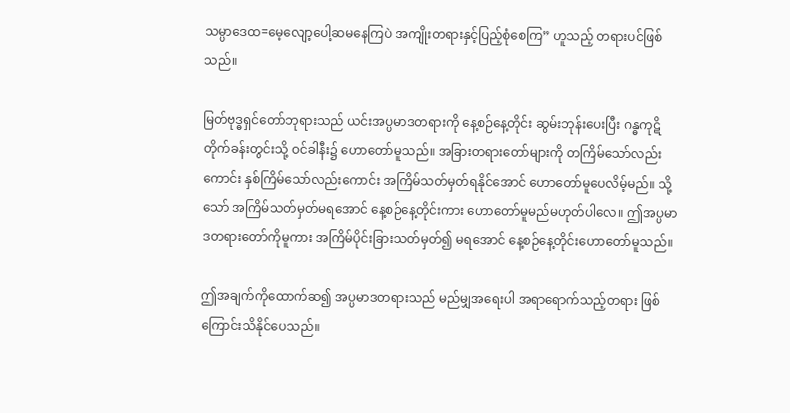သမ္ပာဒေထ=မေ့လျော့ပေါ့ဆမနေကြပဲ အကျိုးတရားနှင့်ပြည့်စုံစေကြ” ဟူသည့် တရားပင်ဖြစ်သည်။

မြတ်ဗုဒ္ဓရှင်တော်ဘုရားသည် ယင်းအပ္ပမာဒတရားကို နေ့စဉ်နေ့တိုင်း ဆွမ်းဘုန်းပေးပြီး ဂန္ဓကုဋိတိုက်ခန်းတွင်းသို့ ဝင်ခါနီး၌ ဟောတော်မူသည်။ အခြားတရားတော်များကို တကြိမ်သော်လည်းကောင်း နှစ်ကြိမ်သော်လည်းကောင်း အကြိမ်သတ်မှတ်ရနိုင်အောင် ဟောတော်မူပေလိမ့်မည်။ သို့သော် အကြိမ်သတ်မှတ်မရအောင် နေ့စဉ်နေ့တိုင်းကား ဟောတော်မူမည်မဟုတ်ပါလေ။ ဤအပ္ပမာဒတရားတော်ကိုမူကား အကြိမ်ပိုင်းခြားသတ်မှတ်၍ မရအောင် နေ့စဉ်နေ့တိုင်းဟောတော်မူသည်။

ဤအချက်ကိုထောက်ဆ၍ အပ္ပမာဒတရားသည် မည်မျှအရေးပါ အရာရောက်သည့်တရား ဖြစ်ကြောင်းသိနိုင်ပေသည်။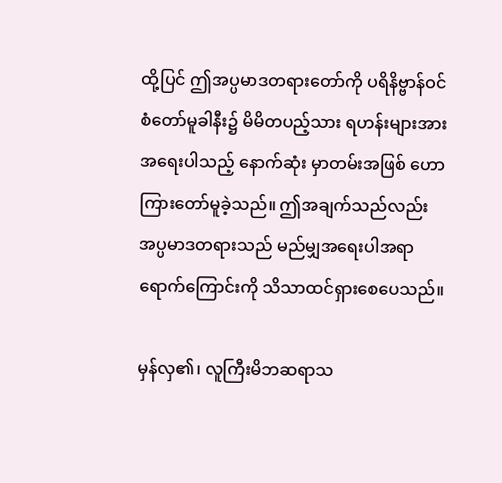ထို့ပြင် ဤအပ္ပမာဒတရားတော်ကို ပရိနိဗ္ဗာန်ဝင်စံတော်မူခါနီး၌ မိမိတပည့်သား ရဟန်းများအား အရေးပါသည့် နောက်ဆုံး မှာတမ်းအဖြစ် ဟောကြားတော်မူခဲ့သည်။ ဤအချက်သည်လည်း အပ္ပမာဒတရားသည် မည်မျှအရေးပါအရာရောက်ကြောင်းကို သိသာထင်ရှားစေပေသည်။

မှန်လှ၏၊ လူကြီးမိဘဆရာသ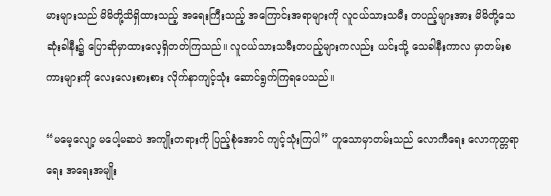မားများသည် မိမိတို့သိရှိထားသည့် အရေးကြီးသည့် အကြောင်းအရာများကို လူငယ်သားသမီး တပည့်များအား မိမိတို့သေဆုံးခါနီး၌ ပြောဆိုမှာထားလေ့ရှိတတ်ကြသည်။ လူငယ်သားသမီးတပည့်များကလည်း ယင်းသို့ သေခါနီးကာလ မှာတမ်းစကားများကို လေးလေးစားစား လိုက်နာကျင့်သုံး ဆောင်ရွက်ကြရပေသည်။

“မမေ့လျော့ မပေါ့မဆပဲ အကျိုးတရားကို ပြည့်စုံအောင် ကျင့်သုံးကြပါ” ဟူသောမှာတမ်းသည် လောကီရေး လောကုတ္တရာရေး အရေးအမျိုး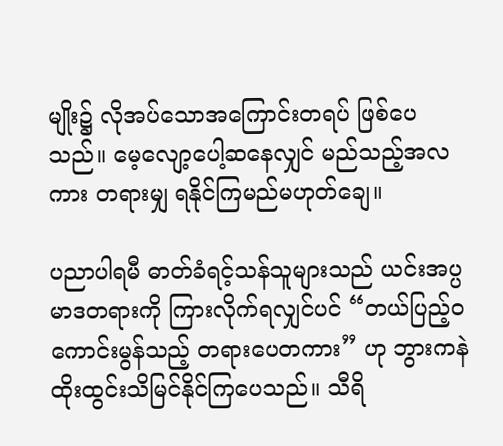မျိုး၌ လိုအပ်သောအကြောင်းတရပ် ဖြစ်ပေသည်။ မေ့လျော့ပေါ့ဆနေလျှင် မည်သည့်အလကား တရားမျှ ရနိုင်ကြမည်မဟုတ်ချေ။

ပညာပါရမီ ဓာတ်ခံရင့်သန်သူများသည် ယင်းအပ္ပမာဒတရားကို ကြားလိုက်ရလျှင်ပင် “တယ်ပြည့်ဝကောင်းမွန်သည့် တရားပေတကား” ဟု ဘွားကနဲ ထိုးထွင်းသိမြင်နိုင်ကြပေသည်။ သီရိ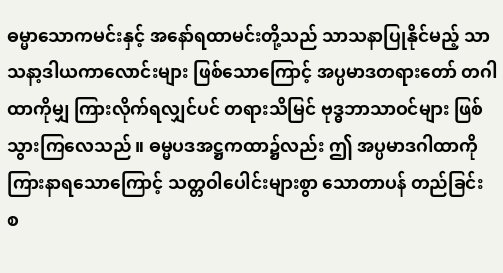ဓမ္မာသောကမင်းနှင့် အနော်ရထာမင်းတို့သည် သာသနာပြုနိုင်မည့် သာသနာ့ဒါယကာလောင်းများ ဖြစ်သောကြောင့် အပ္ပမာဒတရားတော် တဂါထာကိုမျှ ကြားလိုက်ရလျှင်ပင် တရားသိမြင် ဗုဒ္ဓဘာသာဝင်များ ဖြစ်သွားကြလေသည်။ ဓမ္မပဒအဋ္ဌကထာ၌လည်း ဤ အပ္ပမာဒဂါထာကို ကြားနာရသောကြောင့် သတ္တဝါပေါင်းများစွာ သောတာပန် တည်ခြင်း စ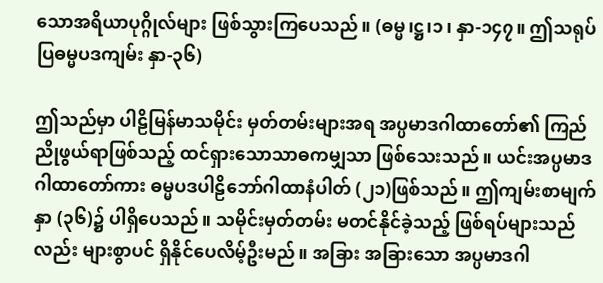သောအရိယာပုဂ္ဂိုလ်များ ဖြစ်သွားကြပေသည်။ (ဓမ္မ၊ဋ္ဌ၊၁၊ နှာ-၁၄၇။ ဤသရုပ်ပြဓမ္မပဒကျမ်း နှာ-၃၆)

ဤသည်မှာ ပါဠိမြန်မာသမိုင်း မှတ်တမ်းများအရ အပ္ပမာဒဂါထာတော်၏ ကြည်ညိုဖွယ်ရာဖြစ်သည့် ထင်ရှားသောသာဓကမျှသာ ဖြစ်သေးသည်။ ယင်းအပ္ပမာဒဂါထာတော်ကား ဓမ္မပဒပါဠိဘော်ဂါထာနံပါတ် (၂၁)ဖြစ်သည်။ ဤကျမ်းစာမျက်နှာ (၃၆)၌ ပါရှိပေသည်။ သမိုင်းမှတ်တမ်း မတင်နိုင်ခဲ့သည့် ဖြစ်ရပ်များသည်လည်း များစွာပင် ရှိနိုင်ပေလိမ့်ဦးမည်။ အခြား အခြားသော အပ္ပမာဒဂါ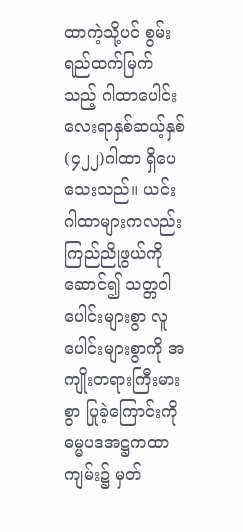ထာကဲ့သို့ပင် စွမ်းရည်ထက်မြက်သည့် ဂါထာပေါင်း လေးရာနှစ်ဆယ့်နှစ် (၄၂၂)ဂါထာ ရှိပေသေးသည်။ ယင်းဂါထာများကလည်း ကြည်ညိုဖွယ်ကို ဆောင်၍ သတ္တဝါပေါင်းများစွာ လူပေါင်းများစွာကို အကျိုးတရားကြီးမားစွာ ပြုခဲ့ကြောင်းကို ဓမ္မပဒအဋ္ဌကထာကျမ်း၌ မှတ်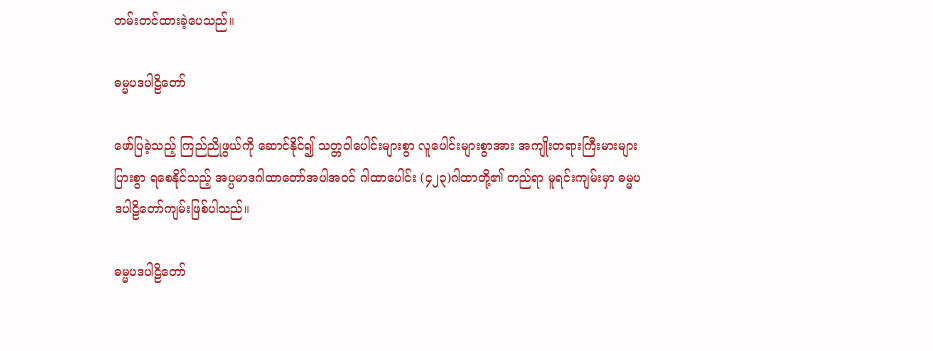တမ်းတင်ထားခဲ့ပေသည်။

ဓမ္မပဒပါဠိတော်

ဖော်ပြခဲ့သည့် ကြည်ညိုဖွယ်ကို ဆောင်နိုင်၍ သတ္တဝါပေါင်းများစွာ လူပေါင်းများစွာအား အကျိုးတရားကြီးမားများပြားစွာ ရစေနိုင်သည့် အပ္ပမာဒဂါထာတော်အပါအဝင် ဂါထာပေါင်း (၄၂၃)ဂါထာတို့၏ တည်ရာ မူရင်းကျမ်းမှာ ဓမ္မပဒပါဠိတော်ကျမ်းဖြစ်ပါသည်။

ဓမ္မပဒပါဠိတော်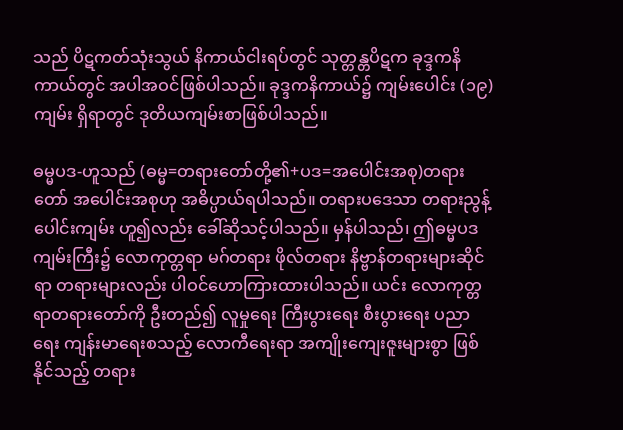သည် ပိဋကတ်သုံးသွယ် နိကာယ်ငါးရပ်တွင် သုတ္တန္တပိဋက ခုဒ္ဒကနိကာယ်တွင် အပါအဝင်ဖြစ်ပါသည်။ ခုဒ္ဒကနိကာယ်၌ ကျမ်းပေါင်း (၁၉)ကျမ်း ရှိရာတွင် ဒုတိယကျမ်းစာဖြစ်ပါသည်။

ဓမ္မပဒ-ဟူသည် (ဓမ္မ=တရားတော်တို့၏+ပဒ=အပေါင်းအစု)တရားတော် အပေါင်းအစုဟု အဓိပ္ပာယ်ရပါသည်။ တရားပဒေသာ တရားညွန့်ပေါင်းကျမ်း ဟူ၍လည်း ခေါ်ဆိုသင့်ပါသည်။ မှန်ပါသည်၊ ဤဓမ္မပဒကျမ်းကြီး၌ လောကုတ္တရာ မဂ်တရား ဖိုလ်တရား နိဗ္ဗာန်တရားများဆိုင်ရာ တရားများလည်း ပါဝင်ဟောကြားထားပါသည်။ ယင်း လောကုတ္တရာတရားတော်ကို ဦးတည်၍ လူမှုရေး ကြီးပွားရေး စီးပွားရေး ပညာရေး ကျန်းမာရေးစသည့် လောကီရေးရာ အကျိုးကျေးဇူးများစွာ ဖြစ်နိုင်သည့် တရား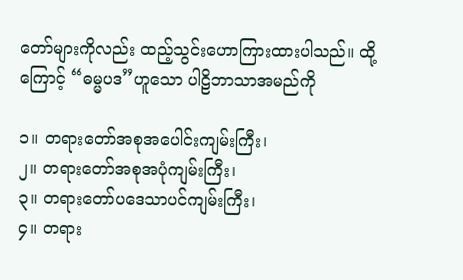တော်များကိုလည်း ထည့်သွင်းဟောကြားထားပါသည်။ ထို့ကြောင့် “ဓမ္မပဒ”ဟူသော ပါဠိဘာသာအမည်ကို

၁။ တရားတော်အစုအပေါင်းကျမ်းကြီး၊
၂။ တရားတော်အစုအပုံကျမ်းကြီး၊
၃။ တရားတော်ပဒေသာပင်ကျမ်းကြီး၊
၄။ တရား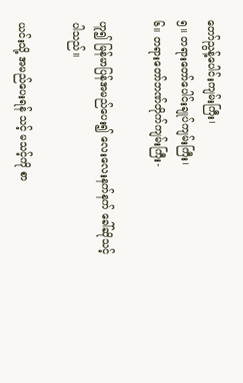တော်ညွန့်ပေါင်းကျမ်းကြီး၊
၅။ တရားတော်ပေါင်းချုပ်ကျမ်းကြီး၊
၆။ တရားတော်ဘဏ်တိုက်ကျမ်းကြီး-

ဟူ၍ မြန်မာပြန်အမည်ပေး၍ လေးလေးနက်နက် ခေါ်ဆိုသင့်ပါသည်။

ယင်းသို့ အမည်ပေးရန် သင့် မသင့်ကို စာ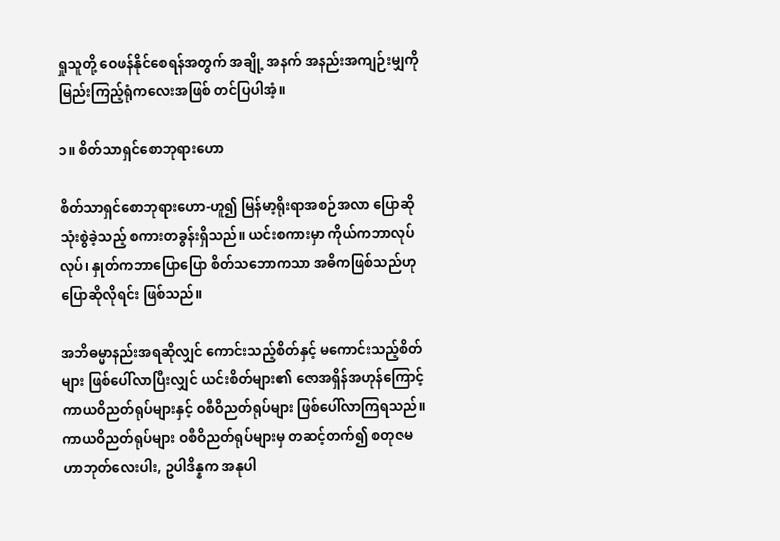ရှုသူတို့ ဝေဖန်နိုင်စေရန်အတွက် အချို့ အနက် အနည်းအကျဉ်းမျှကို မြည်းကြည့်ရုံကလေးအဖြစ် တင်ပြပါအံ့။

၁။ စိတ်သာရှင်စောဘုရားဟော

စိတ်သာရှင်စောဘုရားဟော-ဟူ၍ မြန်မာ့ရိုးရာအစဉ်အလာ ပြောဆိုသုံးစွဲခဲ့သည့် စကားတခွန်းရှိသည်။ ယင်းစကားမှာ ကိုယ်ကဘာလုပ်လုပ်၊ နှုတ်ကဘာပြောပြော စိတ်သဘောကသာ အဓိကဖြစ်သည်ဟု ပြောဆိုလိုရင်း ဖြစ်သည်။

အဘိဓမ္မာနည်းအရဆိုလျှင် ကောင်းသည့်စိတ်နှင့် မကောင်းသည့်စိတ်များ ဖြစ်ပေါ်လာပြီးလျှင် ယင်းစိတ်များ၏ ဇောအရှိန်အဟုန်ကြောင့် ကာယဝိညတ်ရုပ်များနှင့် ဝစီဝိညတ်ရုပ်များ ဖြစ်ပေါ်လာကြရသည်။ ကာယဝိညတ်ရုပ်များ ဝစီဝိညတ်ရုပ်များမှ တဆင့်တက်၍ စတုဇမဟာဘုတ်လေးပါး, ဥပါဒိန္နက အနုပါ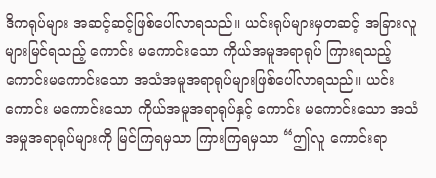ဒိကရုပ်များ အဆင့်ဆင့်ဖြစ်ပေါ်လာရသည်။ ယင်းရုပ်များမှတဆင့် အခြားလူများမြင်ရသည့် ကောင်း မကောင်းသော ကိုယ်အမူအရာရုပ် ကြားရသည့် ကောင်းမကောင်းသော အသံအမူအရာရုပ်များဖြစ်ပေါ်လာရသည်။ ယင်း ကောင်း မကောင်းသော ကိုယ်အမူအရာရုပ်နှင့် ကောင်း မကောင်းသော အသံအမှုအရာရုပ်များကို မြင်ကြရမှသာ ကြားကြရမှသာ “ဤလူ ကောင်းရာ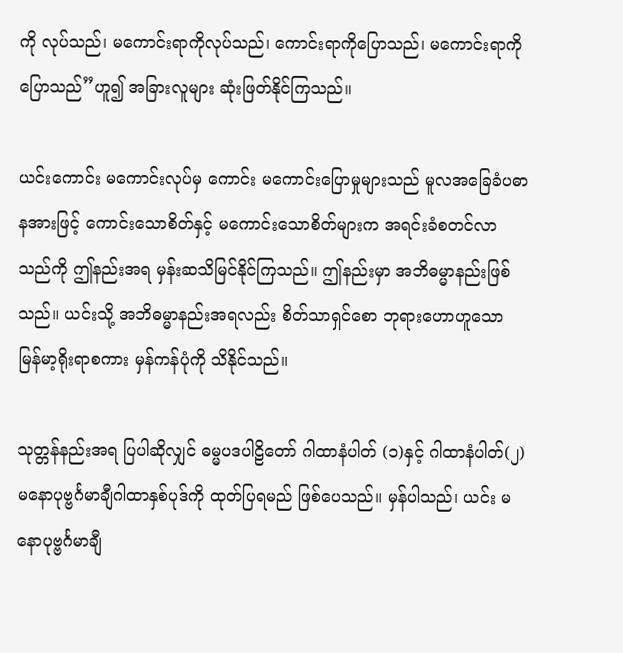ကို လုပ်သည်၊ မကောင်းရာကိုလုပ်သည်၊ ကောင်းရာကိုပြောသည်၊ မကောင်းရာကို ပြောသည်”ဟူ၍ အခြားလူများ ဆုံးဖြတ်နိုင်ကြသည်။

ယင်းကောင်း မကောင်းလုပ်မှ ကောင်း မကောင်းပြောမှုများသည် မူလအခြေခံပဓာနအားဖြင့် ကောင်းသောစိတ်နှင့် မကောင်းသောစိတ်များက အရင်းခံစတင်လာသည်ကို ဤနည်းအရ မှန်းဆသိမြင်နိုင်ကြသည်။ ဤနည်းမှာ အဘိဓမ္မာနည်းဖြစ်သည်။ ယင်းသို့ အဘိဓမ္မာနည်းအရလည်း စိတ်သာရှင်စော ဘုရားဟောဟူသော မြန်မာ့ရိုးရာစကား မှန်ကန်ပုံကို သိနိုင်သည်။

သုတ္တန်နည်းအရ ပြပါဆိုလျှင် ဓမ္မပဒပါဠိတော် ဂါထာနံပါတ် (၁)နှင့် ဂါထာနံပါတ်(၂) မနောပုဗ္ဗင်္ဂမာချီဂါထာနှစ်ပုဒ်ကို ထုတ်ပြရမည် ဖြစ်ပေသည်။ မှန်ပါသည်၊ ယင်း မနောပုဗ္ဗင်္ဂမာချီ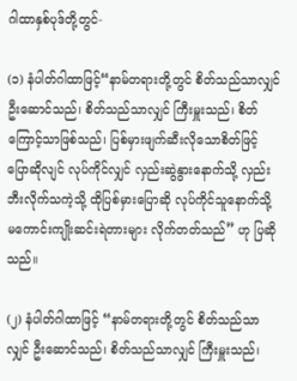ဂါထာနှစ်ပုဒ်တို့တွင်-

(၁) နံပါတ်ဂါထာဖြင့်“နာမ်တရားတို့တွင် စိတ်သည်သာလျှင် ဦးဆောင်သည်၊ စိတ်သည်သာလျှင် ကြီးမှူးသည်၊ စိတ်ကြောင့်သာဖြစ်သည်၊ ပြစ်မှားဖျက်ဆီးလိုသောစိတ်ဖြင့် ပြောဆိုလျင် လုပ်ကိုင်လျှင် လှည်းဆွဲနွားနောက်သို့ လှည်းဘီးလိုက်သကဲ့သို့ ထိုပြစ်မှားပြောဆို လုပ်ကိုင်သူနောက်သို့ မကောင်းကျိုးဆင်းရဲတားများ လိုက်တတ်သည်” ဟု ပြဆိုသည်။

(၂) နံပါတ်ဂါထာဖြင့် “နာမ်တရားတို့တွင် စိတ်သည်သာလျှင် ဦးဆောင်သည်၊ စိတ်သည်သာလျှင် ကြီးမှူးသည်၊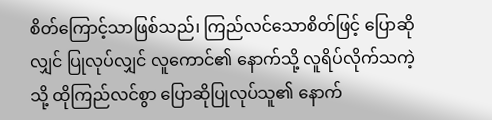စိတ်ကြောင့်သာဖြစ်သည်၊ ကြည်လင်သောစိတ်ဖြင့် ပြောဆိုလျှင် ပြုလုပ်လျှင် လူကောင်၏ နောက်သို့ လူရိပ်လိုက်သကဲ့သို့ ထိုကြည်လင်စွာ ပြောဆိုပြုလုပ်သူ၏ နောက်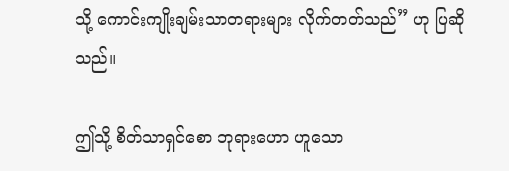သို့ ကောင်းကျိုးချမ်းသာတရားများ လိုက်တတ်သည်” ဟု ပြဆိုသည်။

ဤသို့ စိတ်သာရှင်စော ဘုရားဟော ဟူသော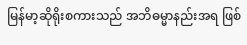မြန်မာ့ဆိုရိုးစကားသည် အဘိဓမ္မာနည်းအရ ဖြစ်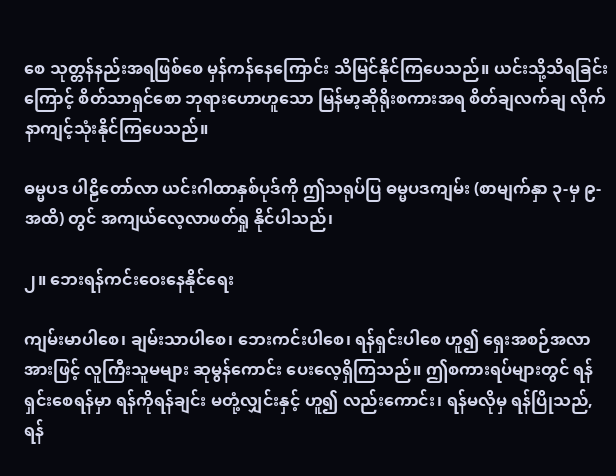စေ သုတ္တန်နည်းအရဖြစ်စေ မှန်ကန်နေကြောင်း သိမြင်နိုင်ကြပေသည်။ ယင်းသို့သိရခြင်းကြောင့် စိတ်သာရှင်စော ဘုရားဟောဟူသော မြန်မာ့ဆိုရိုးစကားအရ စိတ်ချလက်ချ လိုက်နာကျင့်သုံးနိုင်ကြပေသည်။

ဓမ္မပဒ ပါဠိတော်လာ ယင်းဂါထာနှစ်ပုဒ်ကို ဤသရုပ်ပြ ဓမ္မပဒကျမ်း (စာမျက်နှာ ၃-မှ ၉-အထိ) တွင် အကျယ်လေ့လာဖတ်ရှု နိုင်ပါသည်၊

၂။ ဘေးရန်ကင်းဝေးနေနိုင်ရေး

ကျမ်းမာပါစေ၊ ချမ်းသာပါစေ၊ ဘေးကင်းပါစေ၊ ရန်ရှင်းပါစေ ဟူ၍ ရှေးအစဉ်အလာအားဖြင့် လူကြီးသူမများ ဆုမွန်ကောင်း ပေးလေ့ရှိကြသည်။ ဤစကားရပ်များတွင် ရန်ရှင်းစေရန်မှာ ရန်ကိုရန်ချင်း မတုံ့လျှင်းနှင့် ဟူ၍ လည်းကောင်း၊ ရန်မလိုမှ ရန်ပြိုသည်, ရန်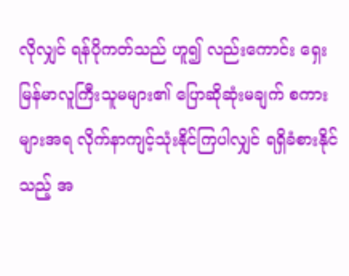လိုလျှင် ရန်ပိုကတ်သည် ဟူ၍ လည်းကောင်း ရှေးမြန်မာလူကြီးသူမများ၏ ပြောဆိုဆုံးမချက် စကားများအရ လိုက်နာကျင့်သုံးနိုင်ကြပါလျှင် ရရှိခံစားနိုင်သည့် အ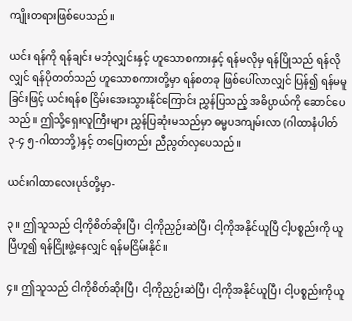ကျိုးတရားဖြစ်ပေသည်။

ယင်း ရန်ကို ရန်ချင်း မဘုံလျှင်းနှင့် ဟူသောစကားနှင့် ရန်မလိုမှ ရန်ပြိုသည် ရန်လိုလျှင် ရန်ပိုတတ်သည် ဟူသောစကားတို့မှာ ရန်စတခု ဖြစ်ပေါ်လာလျှင် ပြန်၍ ရန်မမူခြင်းဖြင့် ယင်းရန်စ ငြိမ်းအေးသွားနိုင်ကြောင်း ညွှန်ပြသည့် အဓိပ္ပာယ်ကို ဆောင်ပေသည်။ ဤသို့ရှေးလူကြီးများ ညွှန်ပြဆုံးမသည်မှာ ဓမ္မပဒကျမ်းလာ (ဂါထာနံပါတ် ၃-၄ ၅-ဂါထာဘို့)နှင့် တပြေးတည်း ညီညွတ်လှပေသည်။

ယင်းဂါထာလေးပုဒ်တို့မှာ-

၃။ ဤသူသည် ငါ့ကိုစိတ်ဆိုးပြီ၊ ငါ့ကိုညှဉ်းဆဲပြီ၊ ငါ့ကိုအနိုင်ယူပြီ ငါ့ပစ္စည်းကို ယူပြီဟူ၍ ရန်ငြိုးဖွဲ့နေလျှင် ရန်မငြိမ်းနိုင်။

၄။ ဤသူသည် ငါကိုစိတ်ဆိုးပြီ၊ ငါ့ကိုညှဉ်းဆဲပြီ၊ ငါ့ကိုအနိုင်ယူပြီ၊ ငါ့ပစ္စည်းကိုယူ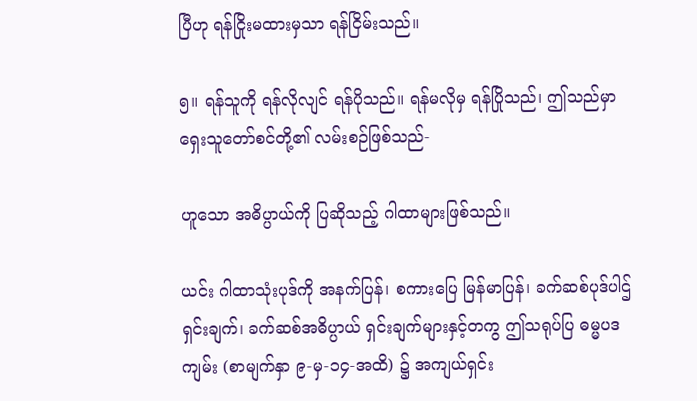ပြီဟု ရန်ငြိုးမထားမှသာ ရန်ငြိမ်းသည်။

၅။ ရန်သူကို ရန်လိုလျင် ရန်ပိုသည်။ ရန်မလိုမှ ရန်ပြိုသည်၊ ဤသည်မှာ ရှေးသူတော်စင်တို့၏ လမ်းစဉ်ဖြစ်သည်-

ဟူသော အဓိပ္ပာယ်ကို ပြဆိုသည့် ဂါထာများဖြစ်သည်။

ယင်း ဂါထာသုံးပုဒ်ကို အနက်ပြန်၊ စကားပြေ မြန်မာပြန်၊ ခက်ဆစ်ပုဒ်ပါဌ် ရှင်းချက်၊ ခက်ဆစ်အဓိပ္ပာယ် ရှင်းချက်များနှင့်တကွ ဤသရုပ်ပြ ဓမ္မပဒကျမ်း (စာမျက်နှာ ၉-မှ-၁၄-အထိ) ၌ အကျယ်ရှင်း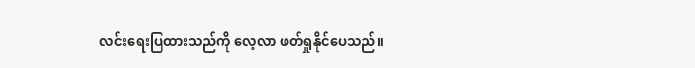လင်းရေးပြထားသည်ကို လေ့လာ ဖတ်ရှုနိုင်ပေသည်။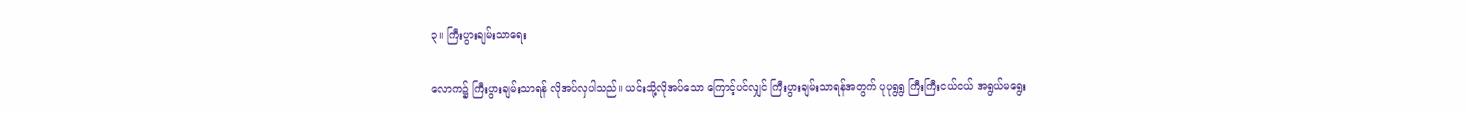၃။ ကြီးပွားချမ်းသာရေး

လောက၌ ကြီးပွားချမ်းသာရန် လိုအပ်လှပါသည်။ ယင်းသို့လိုအပ်သော ကြောင့်ပင်လျှင် ကြီးပွားချမ်းသာရန်အတွက် ပုပုရွရွ ကြီးကြီးငယ်ငယ် အရွယ်မရွေး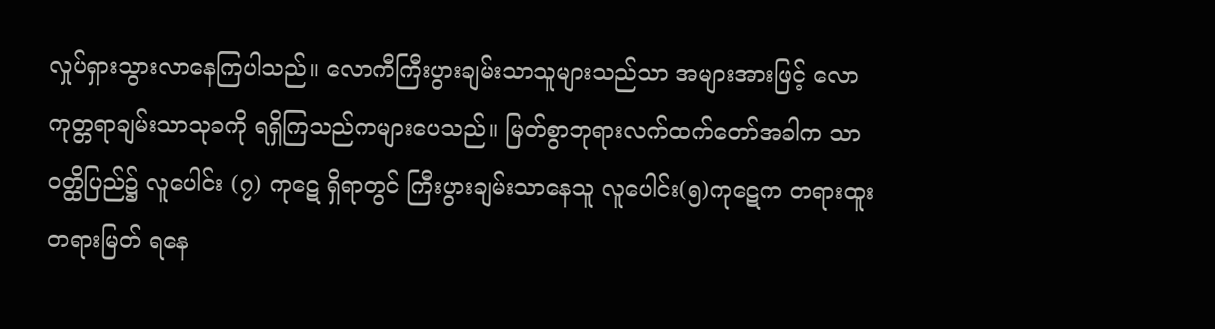လှုပ်ရှားသွားလာနေကြပါသည်။ လောကီကြီးပွားချမ်းသာသူများသည်သာ အများအားဖြင့် လောကုတ္တရာချမ်းသာသုခကို ရရှိကြသည်ကများပေသည်။ မြတ်စွာဘုရားလက်ထက်တော်အခါက သာဝတ္ထိပြည်၌ လူပေါင်း (၇) ကုဋေ ရှိရာတွင် ကြီးပွားချမ်းသာနေသူ လူပေါင်း(၅)ကုဋေက တရားထူး တရားမြတ် ရနေ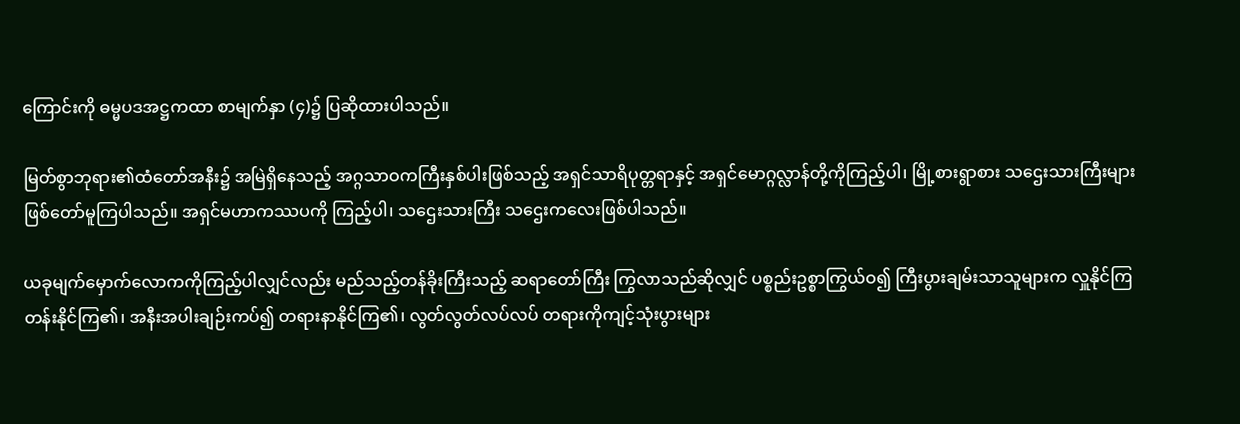ကြောင်းကို ဓမ္မပဒအဋ္ဌကထာ စာမျက်နှာ (၄)၌ ပြဆိုထားပါသည်။

မြတ်စွာဘုရား၏ထံတော်အနီး၌ အမြဲရှိနေသည့် အဂ္ဂသာဝကကြီးနှစ်ပါးဖြစ်သည့် အရှင်သာရိပုတ္တရာနှင့် အရှင်မောဂ္ဂလ္လာန်တို့ကိုကြည့်ပါ၊ မြို့စားရွာစား သဌေးသားကြီးများ ဖြစ်တော်မူကြပါသည်။ အရှင်မဟာကဿပကို ကြည့်ပါ၊ သဌေးသားကြီး သဌေးကလေးဖြစ်ပါသည်။

ယခုမျက်မှောက်လောကကိုကြည့်ပါလျှင်လည်း မည်သည့်တန်ခိုးကြီးသည့် ဆရာတော်ကြီး ကြွလာသည်ဆိုလျှင် ပစ္စည်းဥစ္စာကြွယ်ဝ၍ ကြီးပွားချမ်းသာသူများက လှူနိုင်ကြ တန်းနိုင်ကြ၏၊ အနီးအပါးချဉ်းကပ်၍ တရားနာနိုင်ကြ၏၊ လွတ်လွတ်လပ်လပ် တရားကိုကျင့်သုံးပွားများ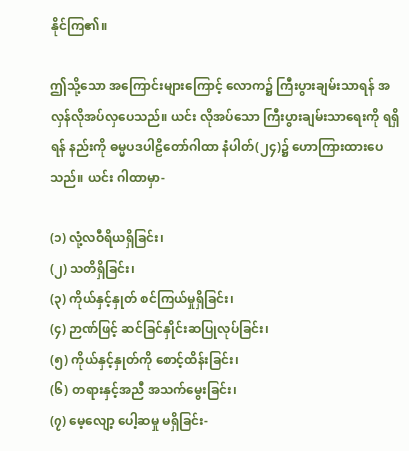နိုင်ကြ၏။

ဤသို့သော အကြောင်းများကြောင့် လောက၌ ကြီးပွားချမ်းသာရန် အလှန်လိုအပ်လှပေသည်။ ယင်း လိုအပ်သော ကြီးပွားချမ်းသာရေးကို ရရှိရန် နည်းကို ဓမ္မပဒပါဠိတော်ဂါထာ နံပါတ်(၂၄)၌ ဟောကြားထားပေသည်။ ယင်း ဂါထာမှာ-

(၁) လုံ့လဝီရိယရှိခြင်း၊
(၂) သတိရှိခြင်း၊
(၃) ကိုယ်နှင့်နှုတ် စင်ကြယ်မှုရှိခြင်း၊
(၄) ဉာဏ်ဖြင့် ဆင်ခြင်နှိုင်းဆပြုလုပ်ခြင်း၊
(၅) ကိုယ်နှင့်နှုတ်ကို စောင့်ထိန်းခြင်း၊
(၆) တရားနှင့်အညီ အသက်မွေးခြင်း၊
(၇) မေ့လျော့ ပေါ့ဆမှု မရှိခြင်း-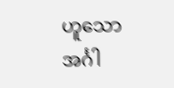ဟူသော အင်္ဂါ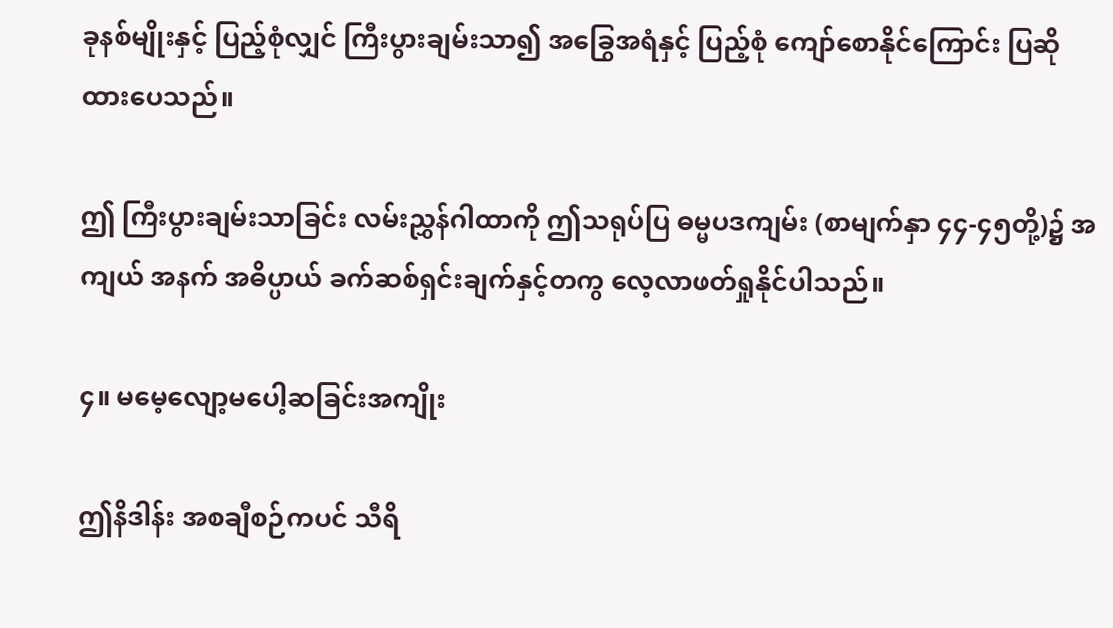ခုနစ်မျိုးနှင့် ပြည့်စုံလျှင် ကြီးပွားချမ်းသာ၍ အခြွေအရံနှင့် ပြည့်စုံ ကျော်စောနိုင်ကြောင်း ပြဆိုထားပေသည်။

ဤ ကြီးပွားချမ်းသာခြင်း လမ်းညွှန်ဂါထာကို ဤသရုပ်ပြ ဓမ္မပဒကျမ်း (စာမျက်နှာ ၄၄-၄၅တို့)၌ အကျယ် အနက် အဓိပ္ပာယ် ခက်ဆစ်ရှင်းချက်နှင့်တကွ လေ့လာဖတ်ရှုနိုင်ပါသည်။

၄။ မမေ့လျော့မပေါ့ဆခြင်းအကျိုး

ဤနိဒါန်း အစချီစဉ်ကပင် သီရိ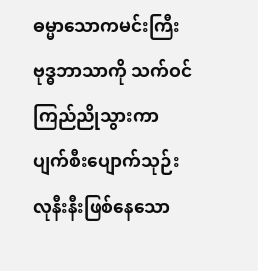ဓမ္မာသောကမင်းကြီး ဗုဒ္ဓဘာသာကို သက်ဝင် ကြည်ညိုသွားကာ ပျက်စီးပျောက်သုဉ်းလုနီးနီးဖြစ်နေသော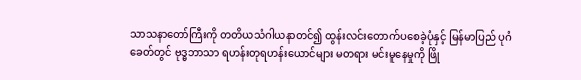သာသနာတော်ကြီးကို တတိယသံဂါယနာတင်၍ ထွန်းလင်းတောက်ပစေခဲ့ပုံနှင့် မြန်မာပြည် ပုဂံခေတ်တွင် ဗုဒ္ဓဘာသာ ရဟန်းတုရဟန်းယောင်များ မတရား မင်းမူနေမှုကို ဖြို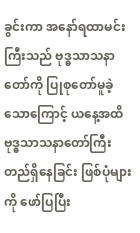ခွင်းကာ အနော်ရထာမင်းကြီးသည် ဗုဒ္ဓသာသနာတော်ကို ပြုစုတော်မူခဲ့သောကြောင့် ယနေ့အထိ ဗုဒ္ဓသာသနာတော်ကြီး တည်ရှိနေခြင်း ဖြစ်ပုံများကို ဖော်ပြပြီး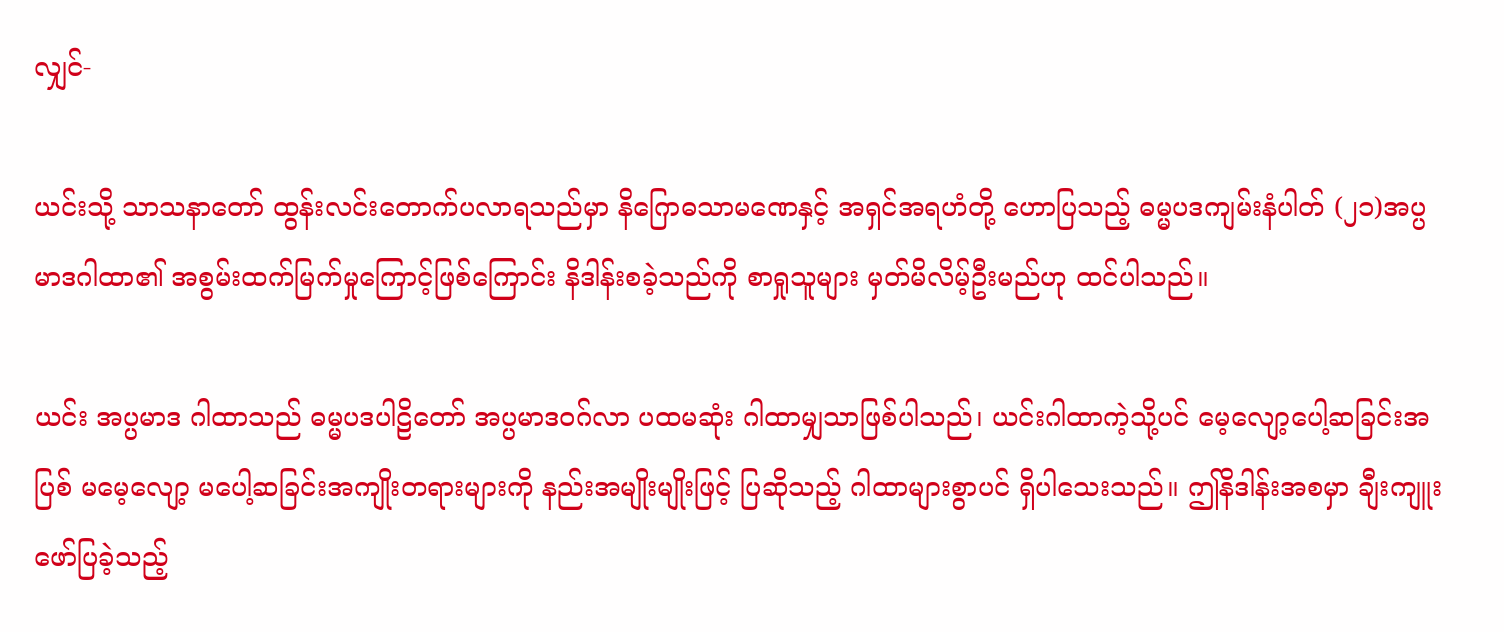လျှင်-

ယင်းသို့ သာသနာတော် ထွန်းလင်းတောက်ပလာရသည်မှာ နိဂြောဓသာမဏေနှင့် အရှင်အရဟံတို့ ဟောပြသည့် ဓမ္မပဒကျမ်းနံပါတ် (၂၁)အပ္ပမာဒဂါထာ၏ အစွမ်းထက်မြက်မှုကြောင့်ဖြစ်ကြောင်း နိဒါန်းစခဲ့သည်ကို စာရှုသူများ မှတ်မိလိမ့်ဦးမည်ဟု ထင်ပါသည်။

ယင်း အပ္ပမာဒ ဂါထာသည် ဓမ္မပဒပါဠိတော် အပ္ပမာဒဝဂ်လာ ပထမဆုံး ဂါထာမျှသာဖြစ်ပါသည်၊ ယင်းဂါထာကဲ့သို့ပင် မေ့လျော့ပေါ့ဆခြင်းအပြစ် မမေ့လျော့ မပေါ့ဆခြင်းအကျိုးတရားများကို နည်းအမျိုးမျိုးဖြင့် ပြဆိုသည့် ဂါထာများစွာပင် ရှိပါသေးသည်။ ဤနိဒါန်းအစမှာ ချီးကျူးဖော်ပြခဲ့သည့်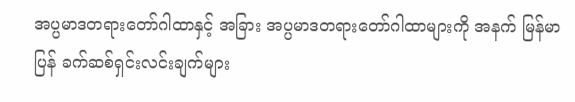အပ္ပမာဒတရားတော်ဂါထာနှင့် အခြား အပ္ပမာဒတရားတော်ဂါထာများကို အနက် မြန်မာပြန် ခက်ဆစ်ရှင်းလင်းချက်များ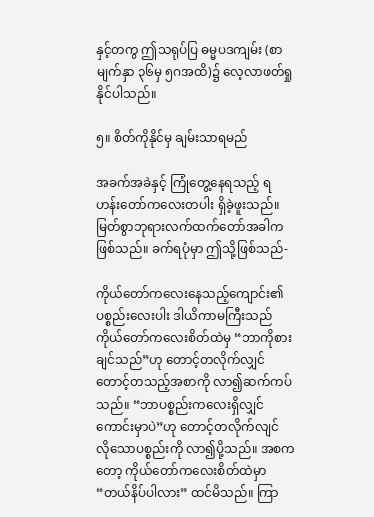နှင့်တကွ ဤသရုပ်ပြ ဓမ္မပဒကျမ်း (စာမျက်နှာ ၃၆မှ ၅ဂအထိ)၌ လေ့လာဖတ်ရှုနိုင်ပါသည်။

၅။ စိတ်ကိုနိုင်မှ ချမ်းသာရမည်

အခက်အခဲနှင့် ကြုံတွေ့နေရသည့် ရဟန်းတော်ကလေးတပါး ရှိခဲ့ဖူးသည်။ မြတ်စွာဘုရားလက်ထက်တော်အခါက ဖြစ်သည်။ ခက်ရပုံမှာ ဤသို့ဖြစ်သည်-

ကိုယ်တော်ကလေးနေသည့်ကျောင်း၏ ပစ္စည်းလေးပါး ဒါယိကာမကြီးသည် ကိုယ်တော်ကလေးစိတ်ထဲမှ “ဘာကိုစားချင်သည်”ဟု တောင့်တလိုက်လျှင် တောင့်တသည့်အစာကို လာ၍ဆက်ကပ်သည်။ “ဘာပစ္စည်းကလေးရှိလျှင် ကောင်းမှာပဲ”ဟု တောင့်တလိုက်လျင် လိုသောပစ္စည်းကို လာ၍ပို့သည်။ အစကတော့ ကိုယ်တော်ကလေးစိတ်ထဲမှာ “တယ်နိပ်ပါလား” ထင်မိသည်။ ကြာ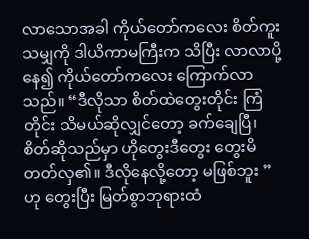လာသောအခါ ကိုယ်တော်ကလေး စိတ်ကူးသမျှကို ဒါယိကာမကြီးက သိပြီး လာလာပို့နေ၍ ကိုယ်တော်ကလေး ကြောက်လာသည်။ “ဒီလိုသာ စိတ်ထဲတွေးတိုင်း ကြံတိုင်း သိမယ်ဆိုလျှင်တော့ ခက်ချေပြီ၊ စိတ်ဆိုသည်မှာ ဟိုတွေးဒီတွေး တွေးမိတတ်လှ၏။ ဒီလိုနေလို့တော့ မဖြစ်ဘူး ”ဟု တွေးပြီး မြတ်စွာဘုရားထံ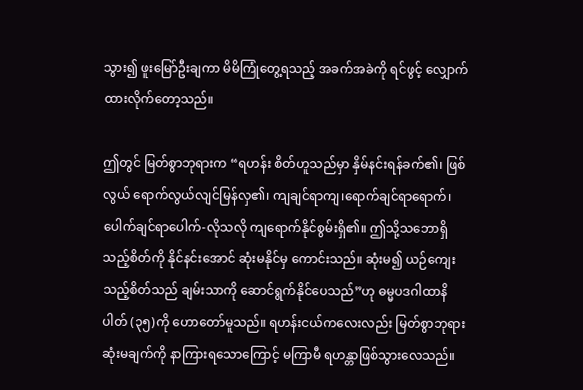သွား၍ ဖူးမြော်ဦးချကာ မိမိကြုံတွေ့ရသည့် အခက်အခဲကို ရင်ဖွင့် လျှောက်ထားလိုက်တော့သည်။

ဤတွင် မြတ်စွာဘုရားက “ရဟန်း စိတ်ဟူသည်မှာ နှိမ်နင်းရန်ခက်၏၊ ဖြစ်လွယ် ရောက်လွယ်လျင်မြန်လှ၏၊ ကျချင်ရာကျ၊ရောက်ချင်ရာရောက်၊ ပေါက်ချင်ရာပေါက်-လိုသလို ကျရောက်နိုင်စွမ်းရှိ၏။ ဤသို့သဘောရှိသည့်စိတ်ကို နိုင်နင်းအောင် ဆုံးမနိုင်မှ ကောင်းသည်။ ဆုံးမ၍ ယဉ်ကျေးသည့်စိတ်သည် ချမ်းသာကို ဆောင်ရွက်နိုင်ပေသည်”ဟု ဓမ္မပဒဂါထာနိပါတ် (၃၅)ကို ဟောတော်မူသည်။ ရဟန်းငယ်ကလေးလည်း မြတ်စွာဘုရားဆုံးမချက်ကို နာကြားရသောကြောင့် မကြာမီ ရဟန္တာဖြစ်သွားလေသည်။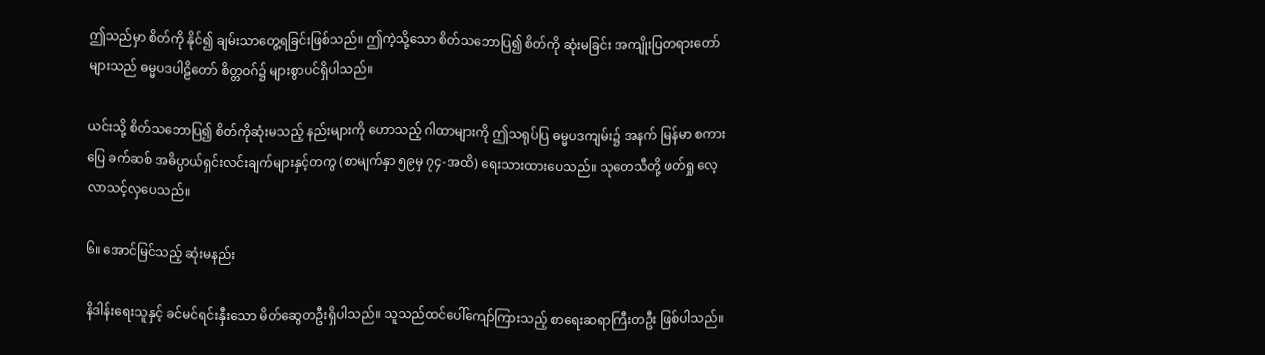ဤသည်မှာ စိတ်ကို နိုင်၍ ချမ်းသာတွေ့ရခြင်းဖြစ်သည်။ ဤကဲ့သို့သော စိတ်သဘောပြ၍ စိတ်ကို ဆုံးမခြင်း အကျိုးပြတရားတော်များသည် ဓမ္မပဒပါဠိတော် စိတ္တဝဂ်၌ များစွာပင်ရှိပါသည်။

ယင်းသို့ စိတ်သဘောပြ၍ စိတ်ကိုဆုံးမသည့် နည်းများကို ဟောသည့် ဂါထာများကို ဤသရုပ်ပြ ဓမ္မပဒကျမ်း၌ အနက် မြန်မာ စကားပြေ ခက်ဆစ် အဓိပ္ပာယ်ရှင်းလင်းချက်များနှင့်တကွ (စာမျက်နှာ ၅၉မှ ၇၄-အထိ) ရေးသားထားပေသည်။ သုတေသီတို့ ဖတ်ရှု လေ့လာသင့်လှပေသည်။

၆။ အောင်မြင်သည့် ဆုံးမနည်း

နိဒါန်းရေးသူနှင့် ခင်မင်ရင်းနှီးသော မိတ်ဆွေတဦးရှိပါသည်။ သူသည်ထင်ပေါ်ကျော်ကြားသည့် စာရေးဆရာကြီးတဦး ဖြစ်ပါသည်။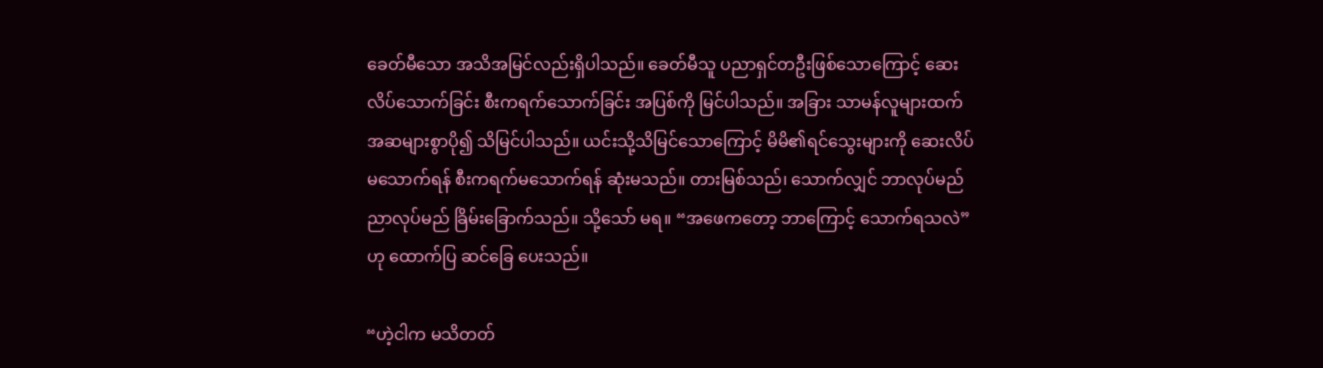ခေတ်မီသော အသိအမြင်လည်းရှိပါသည်။ ခေတ်မီသူ ပညာရှင်တဦးဖြစ်သောကြောင့် ဆေးလိပ်သောက်ခြင်း စီးကရက်သောက်ခြင်း အပြစ်ကို မြင်ပါသည်။ အခြား သာမန်လူများထက် အဆများစွာပို၍ သိမြင်ပါသည်။ ယင်းသို့သိမြင်သောကြောင့် မိမိ၏ရင်သွေးများကို ဆေးလိပ်မသောက်ရန် စီးကရက်မသောက်ရန် ဆုံးမသည်။ တားမြစ်သည်၊ သောက်လျှင် ဘာလုပ်မည် ညာလုပ်မည် ခြိမ်းခြောက်သည်။ သို့သော် မရ။ “အဖေကတော့ ဘာကြောင့် သောက်ရသလဲ”ဟု ထောက်ပြ ဆင်ခြေ ပေးသည်။

“ဟဲ့ငါက မသိတတ်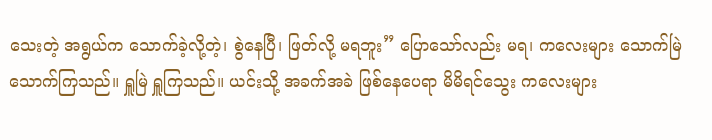သေးတဲ့ အရွယ်က သောက်ခဲ့လို့တဲ့၊ စွဲနေပြီ၊ ဖြတ်လို့ မရဘူး” ပြောသော်လည်း မရ၊ ကလေးများ သောက်မြဲ သောက်ကြသည်။ ရှူမြဲ ရှူကြသည်။ ယင်းသို့ အခက်အခဲ ဖြစ်နေပေရာ မိမိရင်သွေး ကလေးများ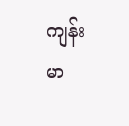ကျန်းမာ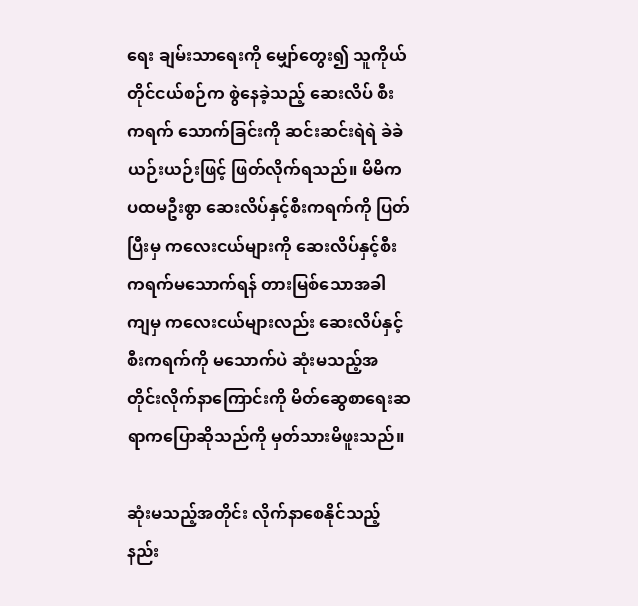ရေး ချမ်းသာရေးကို မျှော်တွေး၍ သူကိုယ်တိုင်ငယ်စဉ်က စွဲနေခဲ့သည့် ဆေးလိပ် စီးကရက် သောက်ခြင်းကို ဆင်းဆင်းရဲရဲ ခဲခဲယဉ်းယဉ်းဖြင့် ဖြတ်လိုက်ရသည်။ မိမိက ပထမဦးစွာ ဆေးလိပ်နှင့်စီးကရက်ကို ပြတ်ပြီးမှ ကလေးငယ်များကို ဆေးလိပ်နှင့်စီးကရက်မသောက်ရန် တားမြစ်သောအခါ ကျမှ ကလေးငယ်များလည်း ဆေးလိပ်နှင့်စီးကရက်ကို မသောက်ပဲ ဆုံးမသည့်အတိုင်းလိုက်နာကြောင်းကို မိတ်ဆွေစာရေးဆရာကပြောဆိုသည်ကို မှတ်သားမိဖူးသည်။

ဆုံးမသည့်အတိုင်း လိုက်နာစေနိုင်သည့်နည်း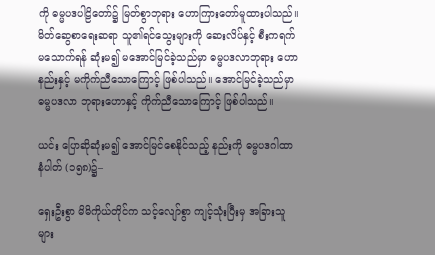ကို ဓမ္မပဒပါဠိတော်၌ မြတ်စွာဘုရား ဟောကြားတော်မူထားပါသည်။ မိတ်ဆွေစာရေးဆရာ သူ၏ရင်သွေးများကို ဆေးလိပ်နှင့် စီးကရက်မသောက်ရန် ဆုံးမ၍ မအောင်မြင်ခဲ့သည်မှာ ဓမ္မပဒလာဘုရား ဟောနည်းနှင့် မကိုက်ညီသောကြောင့် ဖြစ်ပါသည်။ အောင်မြင်ခဲ့သည်မှာ ဓမ္မပဒလာ ဘုရားဟောနှင့် ကိုက်ညီသောကြောင့် ဖြစ်ပါသည်။

ယင်း ပြောဆိုဆုံးမ၍ အောင်မြင်စေနိုင်သည့် နည်းကို ဓမ္မပဒဂါထာ နံပါတ် (၁၅၈)၌–

ရှေးဦးစွာ မိမိကိုယ်တိုင်က သင့်လျော်စွာ ကျင့်သုံးပြီးမှ အခြားသူများ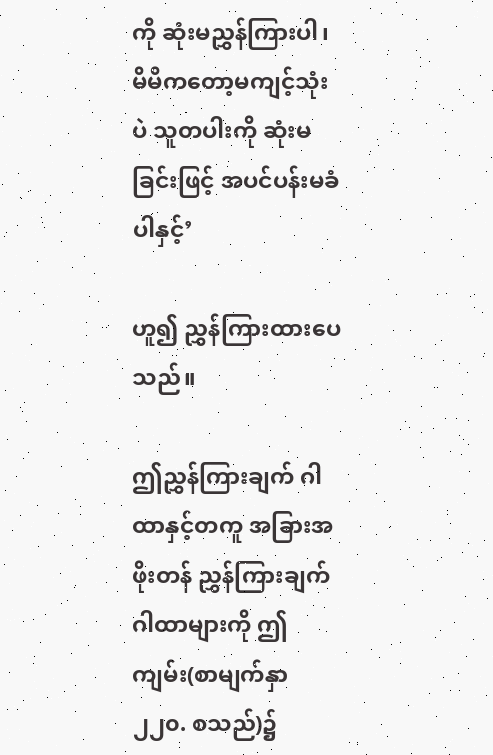ကို ဆုံးမညွှန်ကြားပါ၊ မိမိကတော့မကျင့်သုံးပဲ သူတပါးကို ဆုံးမခြင်းဖြင့် အပင်ပန်းမခံပါနှင့်’

ဟူ၍ ညွှန်ကြားထားပေသည်။

ဤညွှန်ကြားချက် ဂါထာနှင့်တကူ အခြားအဖိုးတန် ညွှန်ကြားချက်ဂါထာများကို ဤကျမ်း(စာမျက်နှာ ၂၂၀. စသည်)၌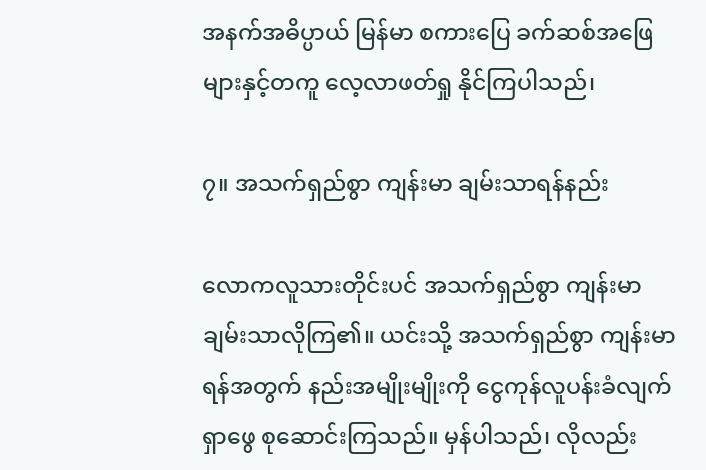အနက်အဓိပ္ပာယ် မြန်မာ စကားပြေ ခက်ဆစ်အဖြေများနှင့်တကူ လေ့လာဖတ်ရှု နိုင်ကြပါသည်၊

၇။ အသက်ရှည်စွာ ကျန်းမာ ချမ်းသာရန်နည်း

လောကလူသားတိုင်းပင် အသက်ရှည်စွာ ကျန်းမာ ချမ်းသာလိုကြ၏။ ယင်းသို့ အသက်ရှည်စွာ ကျန်းမာရန်အတွက် နည်းအမျိုးမျိုးကို ငွေကုန်လူပန်းခံလျက် ရှာဖွေ စုဆောင်းကြသည်။ မှန်ပါသည်၊ လိုလည်း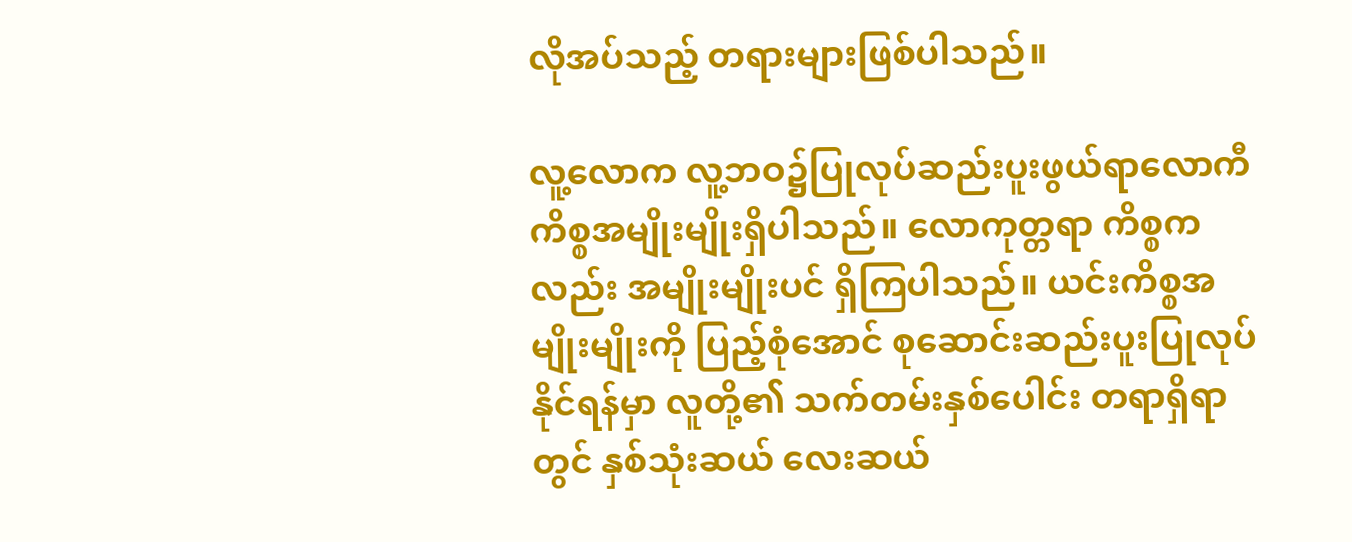လိုအပ်သည့် တရားများဖြစ်ပါသည်။

လူ့လောက လူ့ဘဝ၌ပြုလုပ်ဆည်းပူးဖွယ်ရာလောကီကိစ္စအမျိုးမျိုးရှိပါသည်။ လောကုတ္တရာ ကိစ္စကလည်း အမျိုးမျိုးပင် ရှိကြပါသည်။ ယင်းကိစ္စအမျိုးမျိုးကို ပြည့်စုံအောင် စုဆောင်းဆည်းပူးပြုလုပ်နိုင်ရန်မှာ လူတို့၏ သက်တမ်းနှစ်ပေါင်း တရာရှိရာတွင် နှစ်သုံးဆယ် လေးဆယ်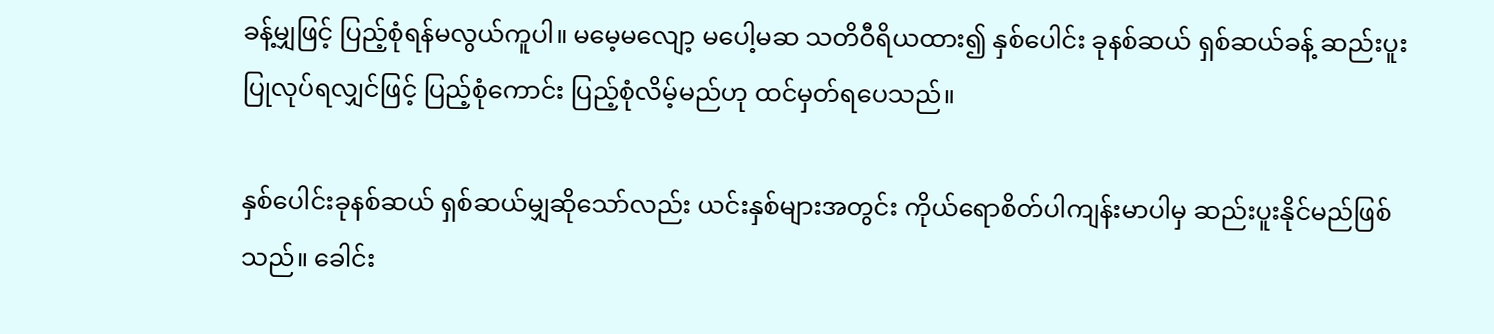ခန့်မျှဖြင့် ပြည့်စုံရန်မလွယ်ကူပါ။ မမေ့မလျော့ မပေါ့မဆ သတိဝီရိယထား၍ နှစ်ပေါင်း ခုနစ်ဆယ် ရှစ်ဆယ်ခန့် ဆည်းပူးပြုလုပ်ရလျှင်ဖြင့် ပြည့်စုံကောင်း ပြည့်စုံလိမ့်မည်ဟု ထင်မှတ်ရပေသည်။

နှစ်ပေါင်းခုနစ်ဆယ် ရှစ်ဆယ်မျှဆိုသော်လည်း ယင်းနှစ်များအတွင်း ကိုယ်ရောစိတ်ပါကျန်းမာပါမှ ဆည်းပူးနိုင်မည်ဖြစ်သည်။ ခေါင်း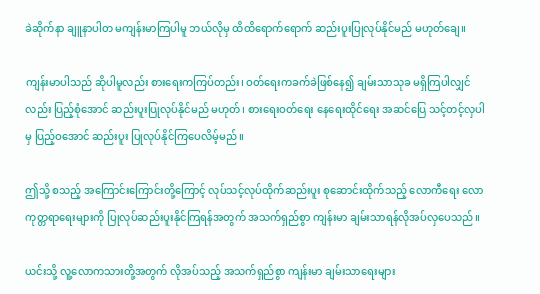ခဲဆိုက်နာ ချူနာပါတ မကျန်းမာကြပါမူ ဘယ်လိုမှ ထိထိရောက်ရောက် ဆည်းပူးပြုလုပ်နိုင်မည် မဟုတ်ချေ။

ကျန်းမာပါသည် ဆိုပါမူလည်း စားရေးကကြပ်တည်း၊ ဝတ်ရေးကခက်ခဲဖြစ်နေ၍ ချမ်းသာသုခ မရှိကြပါလျှင်လည်း ပြည့်စုံအောင် ဆည်းပူးပြုလုပ်နိုင်မည် မဟုတ်၊ စားရေးဝတ်ရေး နေရေးထိုင်ရေး အဆင်ပြေ သင့်တင့်လှပါမှ ပြည့်ဝအောင် ဆည်းပူး ပြုလုပ်နိုင်ကြပေလိမ့်မည်။

ဤသို့ စသည့် အကြောင်းကြောင်းတို့ကြောင့် လုပ်သင့်လုပ်ထိုက်ဆည်းပူး စုဆောင်းထိုက်သည့် လောကီရေး လောကုတ္တရာရေးများကို ပြုလုပ်ဆည်းပူးနိုင်ကြရန်အတွက် အသက်ရှည်စွာ ကျန်းမာ ချမ်းသာရန်လိုအပ်လှပေသည်။

ယင်းသို့ လူ့လောကသားတို့အတွက် လိုအပ်သည့် အသက်ရှည်စွာ ကျန်းမာ ချမ်းသာရေးများ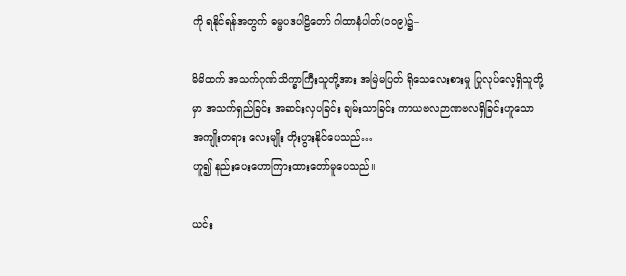ကို ရနိုင်ရန်အတွက် ဓမ္မပဒပါဠိတော် ဂါထာနံပါတ်(၁၀၉)၌–

မိမိထက် အသက်ဂုဏ်သိက္ခာကြီးသူတို့အား အမြဲမပြတ် ရိုသေလေးစားမှု ပြုလုပ်လေ့ရှိသူတို့မှာ အသက်ရှည်ခြင်း အဆင်းလှပခြင်း ချမ်းသာခြင်း ကာယဗလဉာဏဗလရှိခြင်းဟူသော အကျိုးတရား လေးမျိုး တိုးပွားနိုင်ပေသည်…
ဟူ၍ နည်းပေးဟောကြားထားတော်မူပေသည်။

ယင်း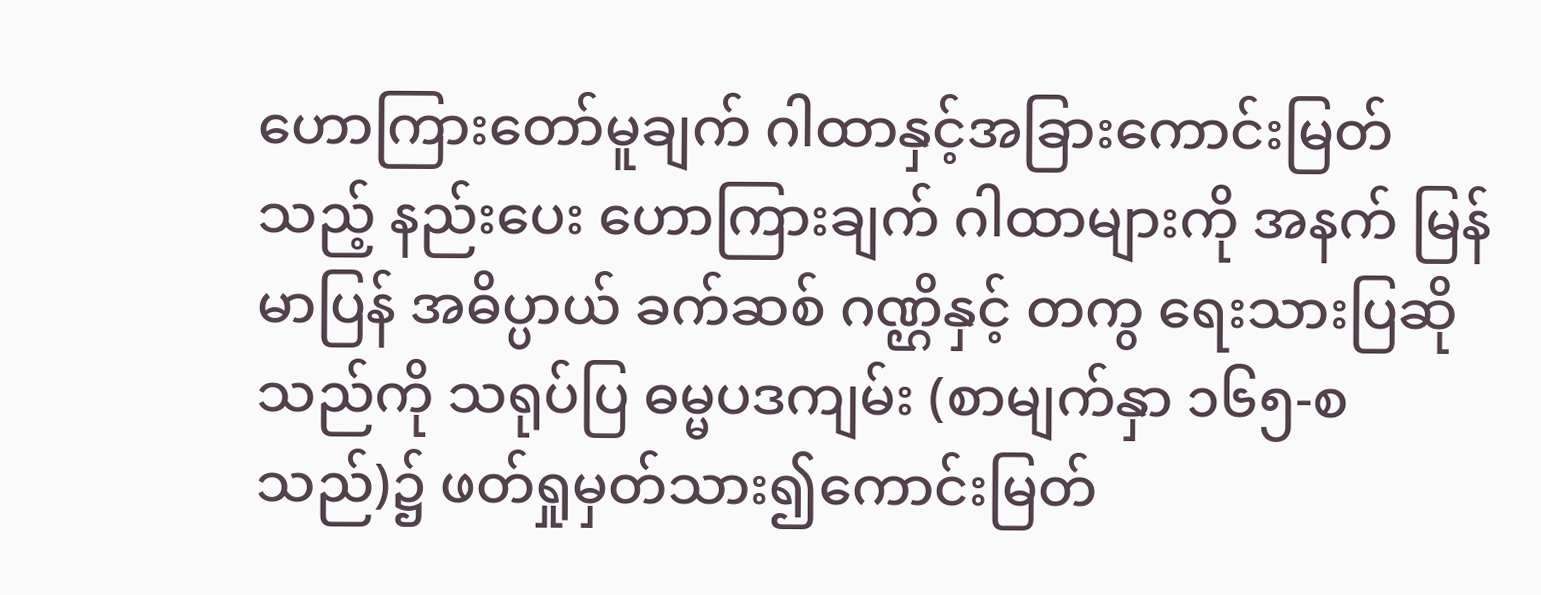ဟောကြားတော်မူချက် ဂါထာနှင့်အခြားကောင်းမြတ်သည့် နည်းပေး ဟောကြားချက် ဂါထာများကို အနက် မြန်မာပြန် အဓိပ္ပာယ် ခက်ဆစ် ဂဏ္ဌိနှင့် တကွ ရေးသားပြဆိုသည်ကို သရုပ်ပြ ဓမ္မပဒကျမ်း (စာမျက်နှာ ၁၆၅-စသည်)၌ ဖတ်ရှုမှတ်သား၍ကောင်းမြတ်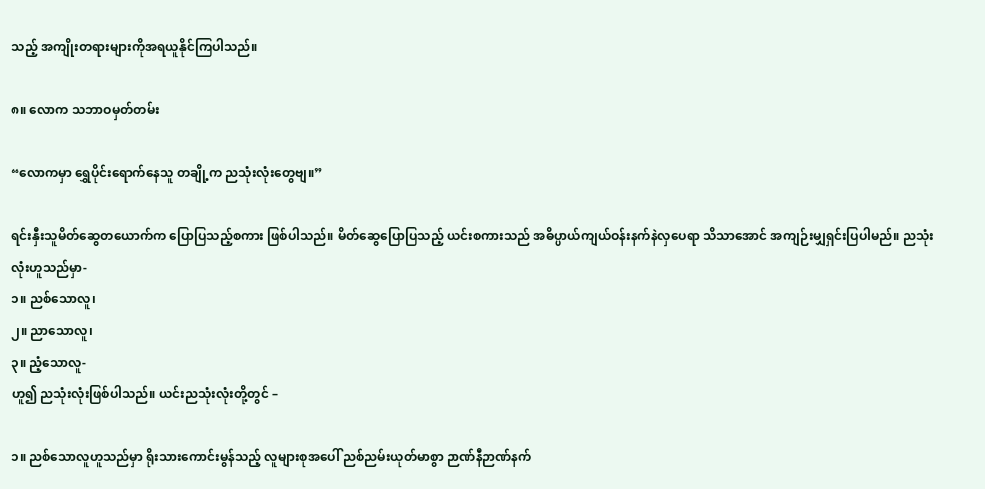သည့် အကျိုးတရားများကိုအရယူနိုင်ကြပါသည်။

၈။ လောက သဘာဝမှတ်တမ်း

“လောကမှာ ရွှေပိုင်းရောက်နေသူ တချို့က ညသုံးလုံးတွေဗျ။”

ရင်းနှီးသူမိတ်ဆွေတယောက်က ပြောပြသည့်စကား ဖြစ်ပါသည်။ မိတ်ဆွေပြောပြသည့် ယင်းစကားသည် အဓိပ္ပာယ်ကျယ်ဝန်းနက်နဲလှပေရာ သိသာအောင် အကျဉ်းမျှရှင်းပြပါမည်။ ညသုံးလုံးဟူသည်မှာ-
၁။ ညစ်သောလူ၊
၂။ ညာသောလူ၊
၃။ ညံ့သောလူ-
ဟူ၍ ညသုံးလုံးဖြစ်ပါသည်။ ယင်းညသုံးလုံးတို့တွင် –

၁။ ညစ်သောလူဟူသည်မှာ ရိုးသားကောင်းမွန်သည့် လူများစုအပေါ် ညစ်ညမ်းယုတ်မာစွာ ဉာဏ်နီဉာဏ်နက်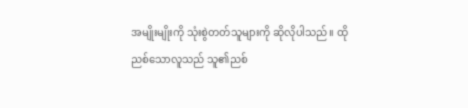အမျိုးမျိုးကို သုံးစွဲတတ်သူများကို ဆိုလိုပါသည်။ ထိုညစ်သောလူသည် သူ၏ညစ်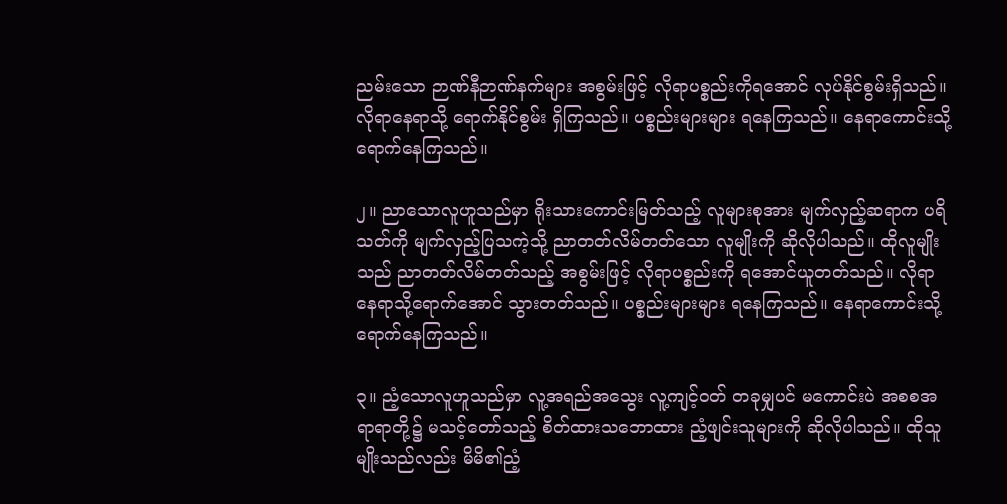ညမ်းသော ဉာဏ်နီဉာဏ်နက်များ အစွမ်းဖြင့် လိုရာပစ္စည်းကိုရအောင် လုပ်နိုင်စွမ်းရှိသည်။ လိုရာနေရာသို့ ရောက်နိုင်စွမ်း ရှိကြသည်။ ပစ္စည်းများများ ရနေကြသည်။ နေရာကောင်းသို့ ရောက်နေကြသည်။

၂။ ညာသောလူဟူသည်မှာ ရိုးသားကောင်းမြတ်သည့် လူများစုအား မျက်လှည့်ဆရာက ပရိသတ်ကို မျက်လှည့်ပြသကဲ့သို့ ညာတတ်လိမ်တတ်သော လူမျိုးကို ဆိုလိုပါသည်။ ထိုလူမျိုးသည် ညာတတ်လိမ်တတ်သည့် အစွမ်းဖြင့် လိုရာပစ္စည်းကို ရအောင်ယူတတ်သည်။ လိုရာနေရာသို့ရောက်အောင် သွားတတ်သည်။ ပစ္စည်းများများ ရနေကြသည်။ နေရာကောင်းသို့ ရောက်နေကြသည်။

၃။ ညံ့သောလူဟူသည်မှာ လူ့အရည်အသွေး လူ့ကျင့်ဝတ် တခုမျှပင် မကောင်းပဲ အစစအရာရာတို့၌ မသင့်တော်သည့် စိတ်ထားသဘောထား ညံ့ဖျင်းသူများကို ဆိုလိုပါသည်။ ထိုသူမျိုးသည်လည်း မိမိ၏ညံ့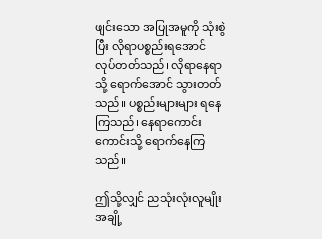ဖျင်းသော အပြုအမူကို သုံးစွဲပြီး လိုရာပစ္စည်းရအောင် လုပ်တတ်သည်၊ လိုရာနေရာသို့ ရောက်အောင် သွားတတ်သည်။ ပစ္စည်းများများ ရနေကြသည်၊ နေရာကောင်းကောင်းသို့ ရောက်နေကြသည်။

ဤသို့လျှင် ညသုံးလုံးလူမျိုးအချို့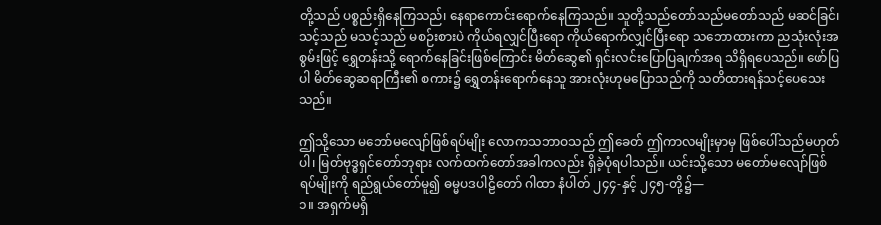တို့သည် ပစ္စည်းရှိနေကြသည်၊ နေရာကောင်းရောက်နေကြသည်။ သူတို့သည်တော်သည်မတော်သည် မဆင်ခြင်၊ သင့်သည် မသင့်သည် မစဉ်းစားပဲ ကိုယ်ရလျှင်ပြီးရော ကိုယ်ရောက်လျှင်ပြီးရော သဘောထားကာ ညသုံးလုံးအစွမ်းဖြင့် ရွှေတန်းသို့ ရောက်နေခြင်းဖြစ်ကြောင်း မိတ်ဆွေ၏ ရှင်းလင်းပြောပြချက်အရ သိရှိရပေသည်။ ဖော်ပြပါ မိတ်ဆွေဆရာကြီး၏ စကား၌ ရွှေတန်းရောက်နေသူ အားလုံးဟုမပြောသည်ကို သတိထားရန်သင့်ပေသေးသည်။

ဤသို့သော မဘော်မလျော်ဖြစ်ရပ်မျိုး လောကသဘာဝသည် ဤခေတ် ဤကာလမျိုးမှာမှ ဖြစ်ပေါ်သည်မဟုတ်ပါ၊ မြတ်ဗုဒ္ဓရှင်တော်ဘုရား လက်ထက်တော်အခါကလည်း ရှိခဲ့ပုံရပါသည်။ ယင်းသို့သော မတော်မလျော်ဖြစ်ရပ်မျိုးကို ရည်ရွယ်တော်မူ၍ ဓမ္မပဒပါဠိတော် ဂါထာ နံပါတ် ၂၄၄-နှင့် ၂၄၅-တို့၌—
၁။ အရှက်မရှိ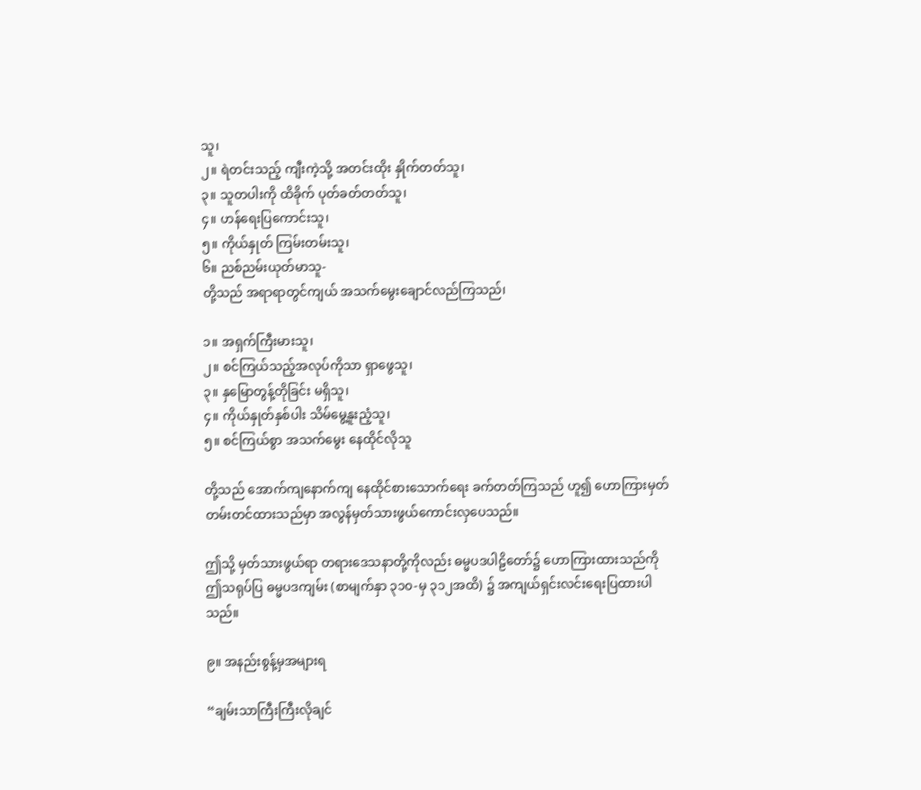သူ၊
၂။ ရဲတင်းသည့် ကျီးကဲ့သို့ အတင်းထိုး နှိုက်တတ်သူ၊
၃။ သူတပါးကို ထိခိုက် ပုတ်ခတ်တတ်သူ၊
၄။ ဟန်ရေးပြကောင်းသူ၊
၅။ ကိုယ်နှုတ် ကြမ်းတမ်းသူ၊
၆။ ညစ်ညမ်းယုတ်မာသူ-
တို့သည် အရာရာတွင်ကျယ် အသက်မွေးချောင်လည်ကြသည်၊

၁။ အရှက်ကြီးမားသူ၊
၂။ စင်ကြယ်သည့်အလုပ်ကိုသာ ရှာဖွေသူ၊
၃။ နှမြောတွန့်တိုခြင်း မရှိသူ၊
၄။ ကိုယ်နှုတ်နှစ်ပါး သိမ်မွေ့နူးညံ့သူ၊
၅။ စင်ကြယ်စွာ အသက်မွေး နေထိုင်လိုသူ

တို့သည် အောက်ကျနောက်ကျ နေထိုင်စားသောက်ရေး ခက်တတ်ကြသည် ဟူ၍ ဟောကြားမှတ်တမ်းတင်ထားသည်မှာ အလွန်မှတ်သားဖွယ်ကောင်းလှပေသည်။

ဤသို့ မှတ်သားဖွယ်ရာ တရားဒေသနာတို့ကိုလည်း ဓမ္မပဒပါဠိတော်၌ ဟောကြားထားသည်ကို ဤသရုပ်ပြ ဓမ္မပဒကျမ်း (စာမျက်နှာ ၃၁၀-မှ ၃၁၂အထိ) ၌ အကျယ်ရှင်းလင်းရေးပြထားပါသည်။

၉။ အနည်းစွန့်မှအများရ

“ချမ်းသာကြီးကြီးလိုချင်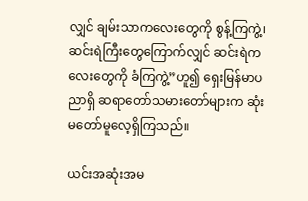လျှင် ချမ်းသာကလေးတွေကို စွန့်ကြကွဲ့၊ဆင်းရဲကြီးတွေကြောက်လျှင် ဆင်းရဲကလေးတွေကို ခံကြကွဲ့”ဟူ၍ ရှေးမြန်မာပညာရှိ ဆရာတော်သမားတော်များက ဆုံးမတော်မူလေ့ရှိကြသည်။

ယင်းအဆုံးအမ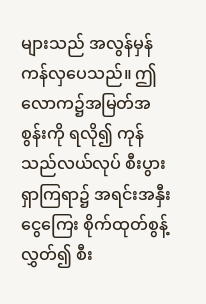များသည် အလွန်မှန်ကန်လှပေသည်။ ဤလောက၌အမြတ်အစွန်းကို ရလို၍ ကုန်သည်လယ်လုပ် စီးပွားရှာကြရာ၌ အရင်းအနှီးငွေကြေး စိုက်ထုတ်စွန့်လွှတ်၍ စီး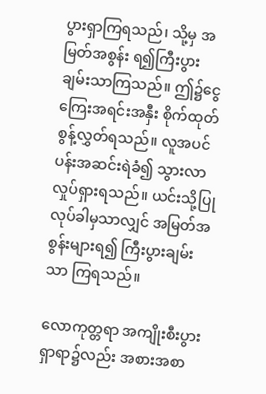ပွားရှာကြရသည်၊ သို့မှ အမြတ်အစွန်း ရ၍ကြီးပွားချမ်းသာကြသည်။ ဤ၌ငွေကြေးအရင်းအနှီး စိုက်ထုတ်စွန့်လွှတ်ရသည်။ လူအပင်ပန်းအဆင်းရဲခံ၍ သွားလာ လှုပ်ရှားရသည်။ ယင်းသို့ပြုလုပ်ခါမှသာလျှင် အမြတ်အစွန်းများရ၍ ကြီးပွားချမ်းသာ ကြရသည်။

လောကုတ္တရာ အကျိုးစီးပွားရှာရာ၌လည်း အစားအစာ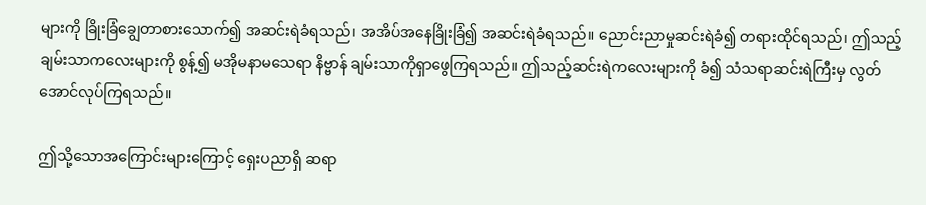များကို ခြိုးခြံချွေတာစားသောက်၍ အဆင်းရဲခံရသည်၊ အအိပ်အနေခြိုးခြံ၍ အဆင်းရဲခံရသည်။ ညောင်းညာမှုဆင်းရဲခံ၍ တရားထိုင်ရသည်၊ ဤသည့် ချမ်းသာကလေးများကို စွန့်၍ မအိုမနာမသေရာ နိဗ္ဗာန် ချမ်းသာကိုရှာဖွေကြရသည်။ ဤသည့်ဆင်းရဲကလေးများကို ခံ၍ သံသရာဆင်းရဲကြီးမှ လွတ်အောင်လုပ်ကြရသည်။

ဤသို့သောအကြောင်းများကြောင့် ရှေးပညာရှိ ဆရာ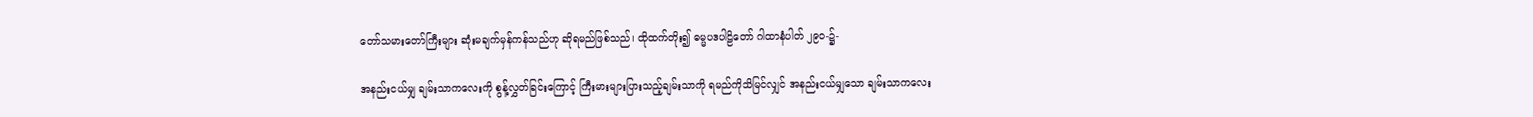တော်သမားတော်ကြီးများ ဆုံးမချက်မှန်ကန်သည်ဟု ဆိုရမည်ဖြစ်သည်၊ ထိုထက်တိုး၍ ဓမ္မပဒပါဠိတော် ဂါထာနံပါတ် ၂၉၀-၌-

အနည်းငယ်မျှ ချမ်းသာကလေးကို စွန့်လွှတ်ခြင်းကြောင့် ကြီးမားများပြားသည့်ချမ်းသာကို ရမည်ကိုသိမြင်လျှင် အနည်းငယ်မျှသော ချမ်းသာကလေး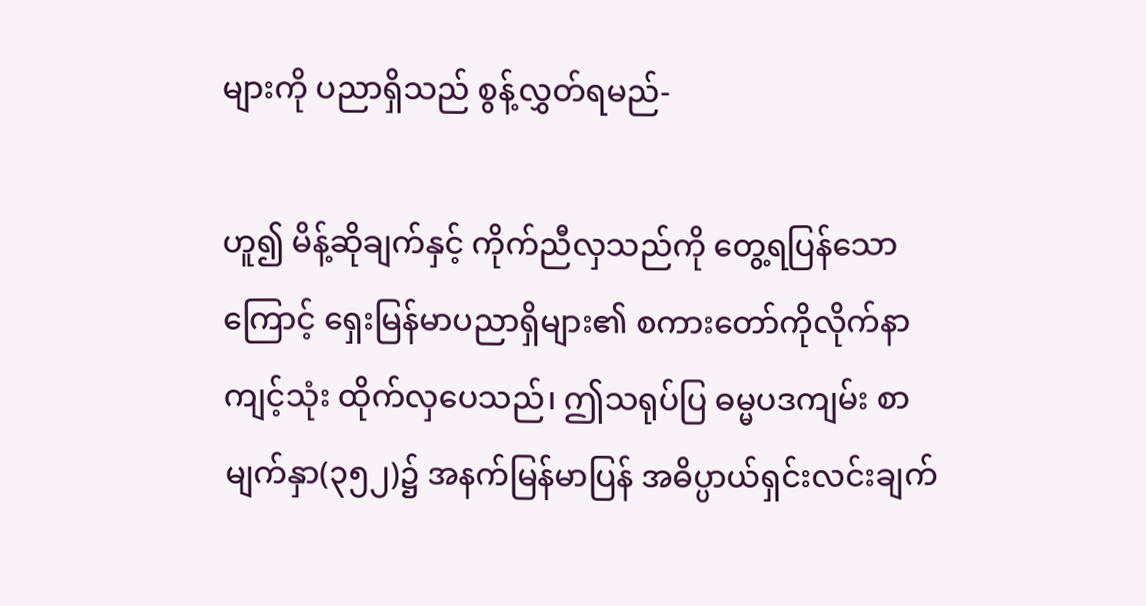များကို ပညာရှိသည် စွန့်လွှတ်ရမည်-

ဟူ၍ မိန့်ဆိုချက်နှင့် ကိုက်ညီလှသည်ကို တွေ့ရပြန်သောကြောင့် ရှေးမြန်မာပညာရှိများ၏ စကားတော်ကိုလိုက်နာကျင့်သုံး ထိုက်လှပေသည်၊ ဤသရုပ်ပြ ဓမ္မပဒကျမ်း စာမျက်နှာ(၃၅၂)၌ အနက်မြန်မာပြန် အဓိပ္ပာယ်ရှင်းလင်းချက်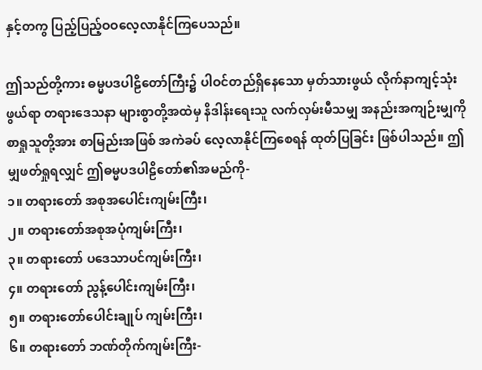နှင့်တကွ ပြည့်ပြည့်ဝဝလေ့လာနိုင်ကြပေသည်။

ဤသည်တို့ကား ဓမ္မပဒပါဠိတော်ကြီး၌ ပါဝင်တည်ရှိနေသော မှတ်သားဖွယ် လိုက်နာကျင့်သုံးဖွယ်ရာ တရားဒေသနာ များစွာတို့အထဲမှ နိဒါန်းရေးသူ လက်လှမ်းမီသမျှ အနည်းအကျဉ်းမျှကို စာရှုသူတို့အား စာမြည်းအဖြစ် အကဲခပ် လေ့လာနိုင်ကြစေရန် ထုတ်ပြခြင်း ဖြစ်ပါသည်။ ဤမျှဖတ်ရှုရလျှင် ဤဓမ္မပဒပါဠိတော်၏အမည်ကို-
၁။ တရားတော် အစုအပေါင်းကျမ်းကြီး၊
၂။ တရားတော်အစုအပုံကျမ်းကြီး၊
၃။ တရားတော် ပဒေသာပင်ကျမ်းကြီး၊
၄။ တရားတော် ညွန့်ပေါင်းကျမ်းကြီး၊
၅။ တရားတော်ပေါင်းချုပ် ကျမ်းကြီး၊
၆။ တရားတော် ဘဏ်တိုက်ကျမ်းကြီး-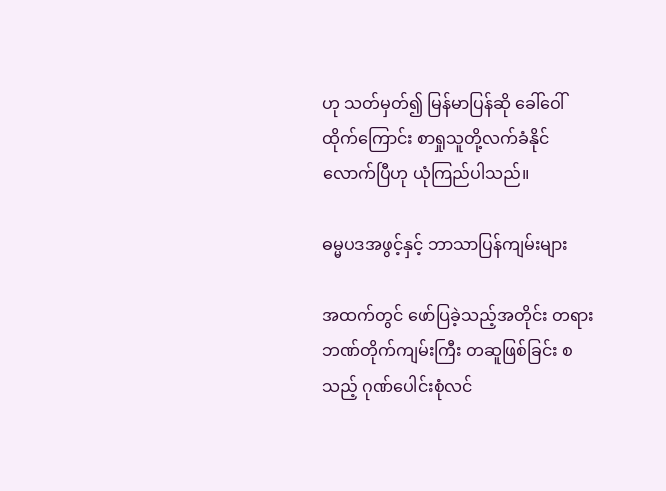ဟု သတ်မှတ်၍ မြန်မာပြန်ဆို ခေါ်ဝေါ်ထိုက်ကြောင်း စာရှုသူတို့လက်ခံနိုင်လောက်ပြီဟု ယုံကြည်ပါသည်။

ဓမ္မပဒအဖွင့်နှင့် ဘာသာပြန်ကျမ်းများ

အထက်တွင် ဖော်ပြခဲ့သည့်အတိုင်း တရားဘဏ်တိုက်ကျမ်းကြီး တဆူဖြစ်ခြင်း စသည့် ဂုဏ်ပေါင်းစုံလင်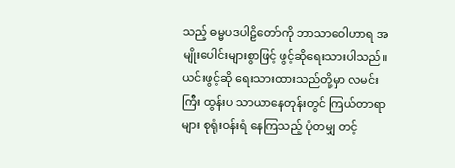သည့် ဓမ္မပဒပါဠိတော်ကို ဘာသာဝေါဟာရ အမျိုးပေါင်းများစွာဖြင့် ဖွင့်ဆိုရေးသားပါသည်။ ယင်းဖွင့်ဆို ရေးသားထားသည်တို့မှာ လမင်းကြီး ထွန်းပ သာယာနေတုန်းတွင် ကြယ်တာရာများ စုရုံးဝန်းရံ နေကြသည့် ပုံတမျှ တင့်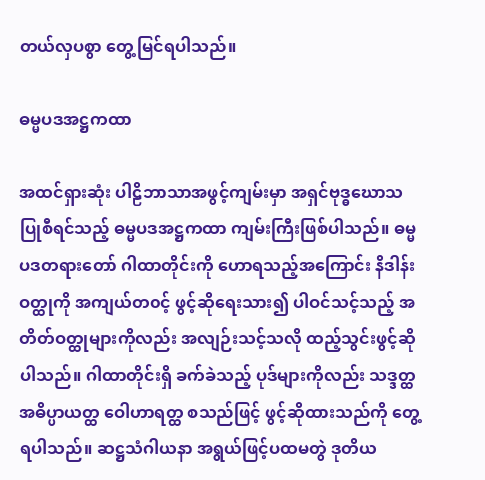တယ်လှပစွာ တွေ့မြင်ရပါသည်။

ဓမ္မပဒအဋ္ဌကထာ

အထင်ရှားဆုံး ပါဠိဘာသာအဖွင့်ကျမ်းမှာ အရှင်ဗုဒ္ဓဃောသ ပြုစီရင်သည့် ဓမ္မပဒအဋ္ဌကထာ ကျမ်းကြီးဖြစ်ပါသည်။ ဓမ္မပဒတရားတော် ဂါထာတိုင်းကို ဟောရသည့်အကြောင်း နိဒါန်းဝတ္ထုကို အကျယ်တ၀င့် ဖွင့်ဆိုရေးသား၍ ပါဝင်သင့်သည့် အတိတ်ဝတ္ထုများကိုလည်း အလျဉ်းသင့်သလို ထည့်သွင်းဖွင့်ဆိုပါသည်။ ဂါထာတိုင်းရှိ ခက်ခဲသည့် ပုဒ်များကိုလည်း သဒ္ဒတ္ထ အဓိပ္ပာယတ္ထ ဝေါဟာရတ္ထ စသည်ဖြင့် ဖွင့်ဆိုထားသည်ကို တွေ့ရပါသည်။ ဆဋ္ဌသံဂါယနာ အရွယ်ဖြင့်ပထမတွဲ ဒုတိယ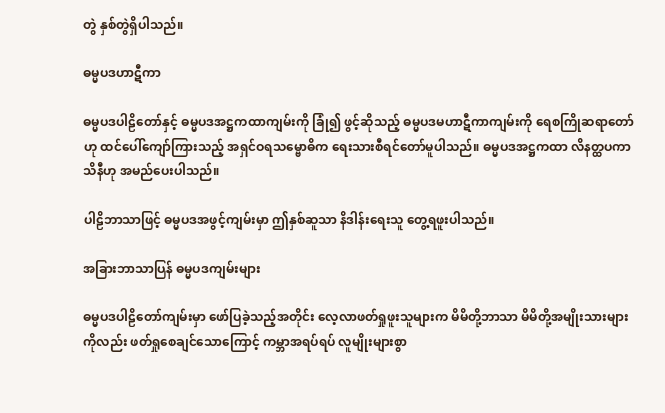တွဲ နှစ်တွဲရှိပါသည်။

ဓမ္မပဒဟာဋီကာ

ဓမ္မပဒပါဠိတော်နှင့် ဓမ္မပဒအဋ္ဌကထာကျမ်းကို ခြုံ၍ ဖွင့်ဆိုသည့် ဓမ္မပဒမဟာဋီကာကျမ်းကို ရေစကြိုဆရာတော်ဟု ထင်ပေါ်ကျော်ကြားသည့် အရှင်ဝရသမ္ဗောဓိက ရေးသားစီရင်တော်မူပါသည်။ ဓမ္မပဒအဋ္ဌကထာ လိနတ္ထပကာသိနီဟု အမည်ပေးပါသည်။

ပါဠိဘာသာဖြင့် ဓမ္မပဒအဖွင့်ကျမ်းမှာ ဤနှစ်ဆူသာ နိဒါန်းရေးသူ တွေ့ရဖူးပါသည်။

အခြားဘာသာပြန် ဓမ္မပဒကျမ်းများ

ဓမ္မပဒပါဠိတော်ကျမ်းမှာ ဖော်ပြခဲ့သည့်အတိုင်း လေ့လာဖတ်ရှုဖူးသူများက မိမိတို့ဘာသာ မိမိတို့အမျိုးသားများကိုလည်း ဖတ်ရှုစေချင်သောကြောင့် ကမ္ဘာအရပ်ရပ် လူမျိုးများစွာ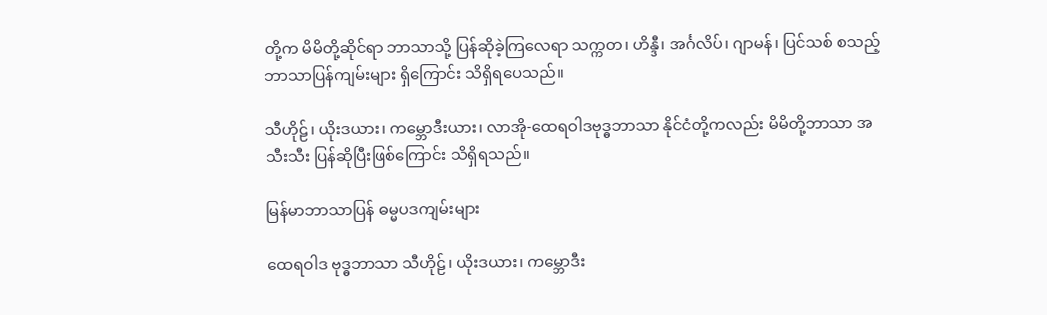တို့က မိမိတို့ဆိုင်ရာ ဘာသာသို့ ပြန်ဆိုခဲ့ကြလေရာ သက္ကတ၊ ဟိန္ဒီ၊ အင်္ဂလိပ်၊ ဂျာမန်၊ ပြင်သစ် စသည့် ဘာသာပြန်ကျမ်းများ ရှိကြောင်း သိရှိရပေသည်။

သီဟိုဠ်၊ ယိုးဒယား၊ ကမ္ဘောဒီးယား၊ လာအို-ထေရဝါဒဗုဒ္ဓဘာသာ နိုင်ငံတို့ကလည်း မိမိတို့ဘာသာ အသီးသီး ပြန်ဆိုပြီးဖြစ်ကြောင်း သိရှိရသည်။

မြန်မာဘာသာပြန် ဓမ္မပဒကျမ်းများ

ထေရဝါဒ ဗုဒ္ဓဘာသာ သီဟိုဠ်၊ ယိုးဒယား၊ ကမ္ဘောဒီး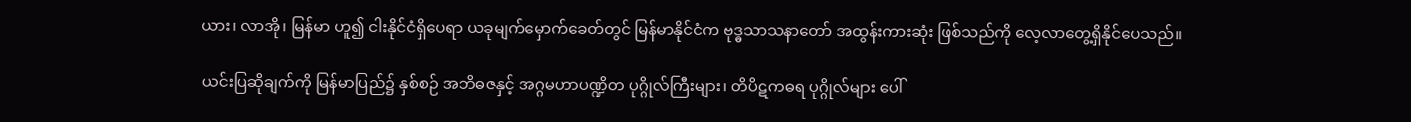ယား၊ လာအို၊ မြန်မာ ဟူ၍ ငါးနိုင်ငံရှိပေရာ ယခုမျက်မှောက်ခေတ်တွင် မြန်မာနိုင်ငံက ဗုဒ္ဓသာသနာတော် အထွန်းကားဆုံး ဖြစ်သည်ကို လေ့လာတွေ့ရှိနိုင်ပေသည်။

ယင်းပြဆိုချက်ကို မြန်မာပြည်၌ နှစ်စဉ် အဘိဓဇနှင့် အဂ္ဂမဟာပဏ္ဍိတ ပုဂ္ဂိုလ်ကြီးများ၊ တိပိဋကဓရ ပုဂ္ဂိုလ်များ ပေါ်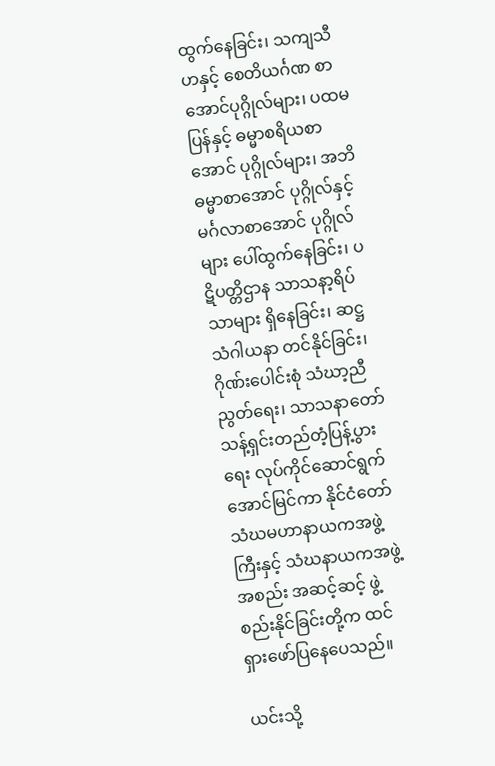ထွက်နေခြင်း၊ သကျသီဟနှင့် စေတိယင်္ဂဏ စာအောင်ပုဂ္ဂိုလ်များ၊ ပထမပြန်နှင့် ဓမ္မာစရိယစာအောင် ပုဂ္ဂိုလ်များ၊ အဘိဓမ္မာစာအောင် ပုဂ္ဂိုလ်နှင့် မင်္ဂလာစာအောင် ပုဂ္ဂိုလ်များ ပေါ်ထွက်နေခြင်း၊ ပဋိပတ္တိဌာန သာသနာ့ရိပ်သာများ ရှိနေခြင်း၊ ဆဋ္ဌသံဂါယနာ တင်နိုင်ခြင်း၊ ဂိုဏ်းပေါင်းစုံ သံဃာ့ညီညွတ်ရေး၊ သာသနာတော် သန့်ရှင်းတည်တံ့ပြန့်ပွားရေး လုပ်ကိုင်ဆောင်ရွက် အောင်မြင်ကာ နိုင်ငံတော် သံဃမဟာနာယကအဖွဲ့ကြီးနှင့် သံဃနာယကအဖွဲ့အစည်း အဆင့်ဆင့် ဖွဲ့စည်းနိုင်ခြင်းတို့က ထင်ရှားဖော်ပြနေပေသည်။

ယင်းသို့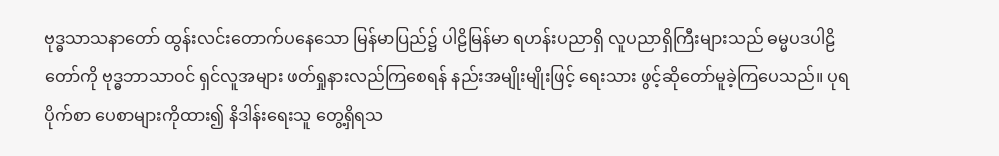ဗုဒ္ဓသာသနာတော် ထွန်းလင်းတောက်ပနေသော မြန်မာပြည်၌ ပါဠိမြန်မာ ရဟန်းပညာရှိ လူပညာရှိကြီးများသည် ဓမ္မပဒပါဠိတော်ကို ဗုဒ္ဓဘာသာဝင် ရှင်လူအများ ဖတ်ရှုနားလည်ကြစေရန် နည်းအမျိုးမျိုးဖြင့် ရေးသား ဖွင့်ဆိုတော်မူခဲ့ကြပေသည်။ ပုရပိုက်စာ ပေစာများကိုထား၍ နိဒါန်းရေးသူ တွေ့ရှိရသ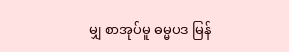မျှ စာအုပ်မူ ဓမ္မပဒ မြန်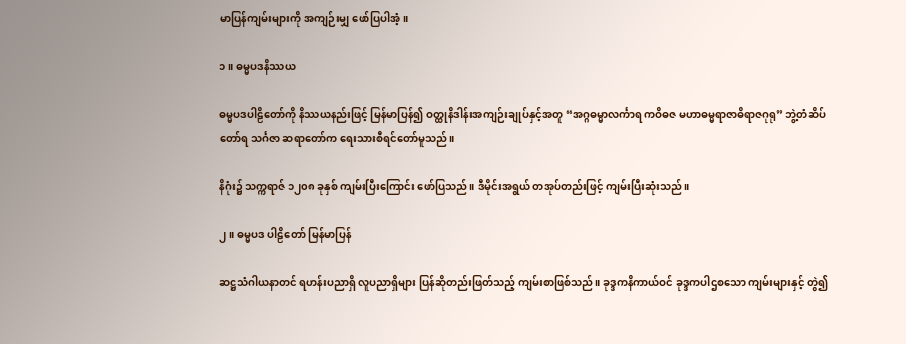မာပြန်ကျမ်းများကို အကျဉ်းမျှ ဖော်ပြပါအံ့။

၁။ ဓမ္မပဒနိဿယ

ဓမ္မပဒပါဠိတော်ကို နိဿယနည်းဖြင့် မြန်မာပြန်၍ ဝတ္ထုနိဒါန်းအကျဉ်းချုပ်နှင့်အတူ “အဂ္ဂဓမ္မာလင်္ကာရ ကဝိဓဇ မဟာဓမ္မရာဇာဓိရာဇဂုရု” ဘွဲ့တံဆိပ်တော်ရ သင်္ဂဇာ ဆရာတော်က ရေးသားစီရင်တော်မူသည်။

နိဂုံး၌ သက္ကရာဇ် ၁၂၀၈ ခုနှစ် ကျမ်းပြီးကြောင်း ဖော်ပြသည်။ ဒီမိုင်းအရွယ် တအုပ်တည်းဖြင့် ကျမ်းပြီးဆုံးသည်။

၂။ ဓမ္မပဒ ပါဠိတော် မြန်မာပြန်

ဆဋ္ဌသံဂါယနာတင် ရဟန်းပညာရှိ လူပညာရှိများ ပြန်ဆိုတည်းဖြတ်သည့် ကျမ်းစာဖြစ်သည်။ ခုဒ္ဒကနိကာယ်ဝင် ခုဒ္ဒကပါဌစသော ကျမ်းများနှင့် တွဲ၍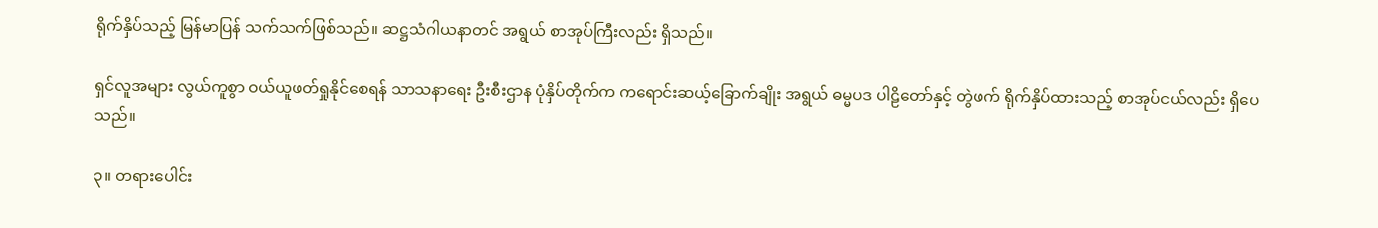ရိုက်နှိပ်သည့် မြန်မာပြန် သက်သက်ဖြစ်သည်။ ဆဋ္ဌသံဂါယနာတင် အရွယ် စာအုပ်ကြီးလည်း ရှိသည်။

ရှင်လူအများ လွယ်ကူစွာ ဝယ်ယူဖတ်ရှုနိုင်စေရန် သာသနာရေး ဦးစီးဌာန ပုံနှိပ်တိုက်က ကရောင်းဆယ့်ခြောက်ချိုး အရွယ် ဓမ္မပဒ ပါဠိတော်နှင့် တွဲဖက် ရိုက်နှိပ်ထားသည့် စာအုပ်ငယ်လည်း ရှိပေသည်။

၃။ တရားပေါင်း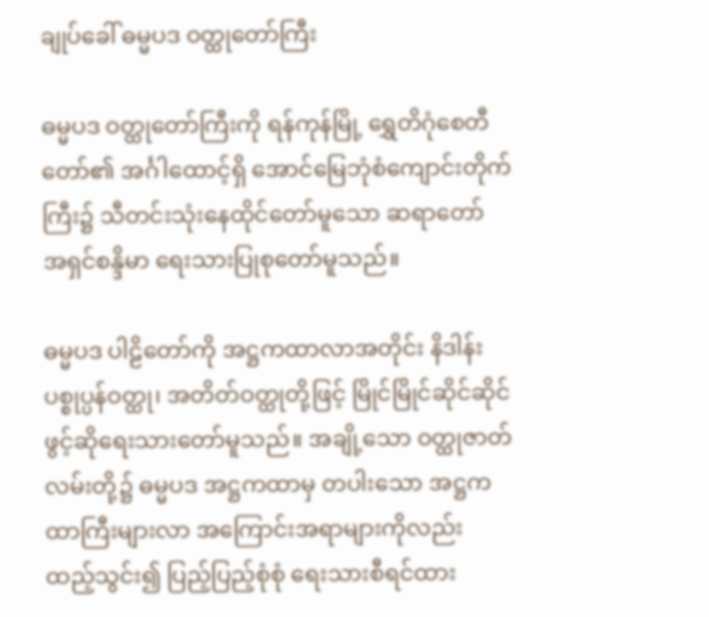ချုပ်ခေါ် ဓမ္မပဒ ဝတ္ထုတော်ကြီး

ဓမ္မပဒ ဝတ္ထုတော်ကြီးကို ရန်ကုန်မြို့ ရွှေတိဂုံစေတီတော်၏ အင်္ဂါထောင့်ရှိ အောင်မြေဘုံစံကျောင်းတိုက်ကြီး၌ သီတင်းသုံးနေထိုင်တော်မူသော ဆရာတော် အရှင်စန္ဒိမာ ရေးသားပြုစုတော်မူသည်။

ဓမ္မပဒ ပါဠိတော်ကို အဋ္ဌကထာလာအတိုင်း နိဒါန်း ပစ္စုပ္ပန်ဝတ္ထု၊ အတိတ်ဝတ္ထုတို့ဖြင့် မြိုင်မြိုင်ဆိုင်ဆိုင် ဖွင့်ဆိုရေးသားတော်မူသည်။ အချို့သော ဝတ္ထုဇာတ်လမ်းတို့၌ ဓမ္မပဒ အဋ္ဌကထာမှ တပါးသော အဋ္ဌကထာကြီးများလာ အကြောင်းအရာများကိုလည်း ထည့်သွင်း၍ ပြည့်ပြည့်စုံစုံ ရေးသားစီရင်ထား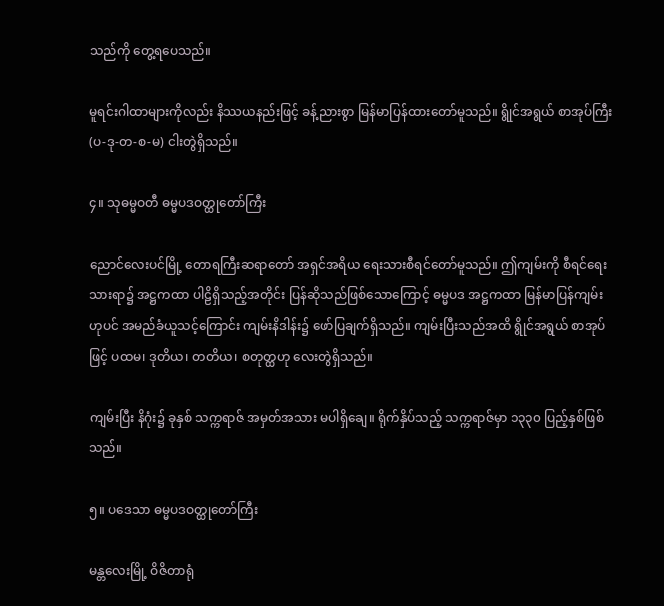သည်ကို တွေ့ရပေသည်။

မူရင်းဂါထာများကိုလည်း နိဿယနည်းဖြင့် ခန့်ညားစွာ မြန်မာပြန်ထားတော်မူသည်။ ရွိုင်အရွယ် စာအုပ်ကြီး (ပ-ဒု-တ-စ-မ) ငါးတွဲရှိသည်။

၄။ သုဓမ္မဝတီ ဓမ္မပဒဝတ္ထုတော်ကြီး

ညောင်လေးပင်မြို့ တောရကြီးဆရာတော် အရှင်အရိယ ရေးသားစီရင်တော်မူသည်။ ဤကျမ်းကို စီရင်ရေးသားရာ၌ အဋ္ဌကထာ ပါဠိရှိသည့်အတိုင်း ပြန်ဆိုသည်ဖြစ်သောကြောင့် ဓမ္မပဒ အဋ္ဌကထာ မြန်မာပြန်ကျမ်းဟုပင် အမည်ခံယူသင့်ကြောင်း ကျမ်းနိဒါန်း၌ ဖော်ပြချက်ရှိသည်။ ကျမ်းပြီးသည်အထိ ရွိုင်အရွယ် စာအုပ်ဖြင့် ပထမ၊ ဒုတိယ၊ တတိယ၊ စတုတ္ထဟု လေးတွဲရှိသည်။

ကျမ်းပြီး နိဂုံး၌ ခုနှစ် သက္ကရာဇ် အမှတ်အသား မပါရှိချေ။ ရိုက်နှိပ်သည့် သက္ကရာဇ်မှာ ၁၃၃၀ ပြည့်နှစ်ဖြစ်သည်။

၅။ ပဒေသာ ဓမ္မပဒဝတ္ထုတော်ကြီး

မန္တလေးမြို့ ဝိဇိတာရုံ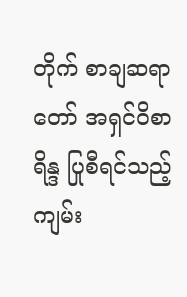တိုက် စာချဆရာတော် အရှင်ဝိစာရိန္ဒ ပြုစီရင်သည့် ကျမ်း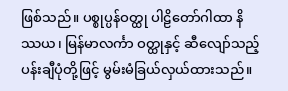ဖြစ်သည်။ ပစ္စုပ္ပန်ဝတ္ထု ပါဠိတော်ဂါထာ နိဿယ၊ မြန်မာလင်္ကာ ဝတ္ထုနှင့် ဆီလျော်သည့် ပန်းချီပုံတို့ဖြင့် မွမ်းမံခြယ်လှယ်ထားသည်။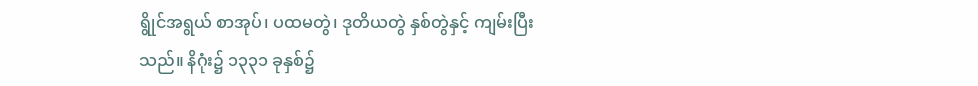ရွိုင်အရွယ် စာအုပ်၊ ပထမတွဲ၊ ဒုတိယတွဲ နှစ်တွဲနှင့် ကျမ်းပြီးသည်။ နိဂုံး၌ ၁၃၃၁ ခုနှစ်၌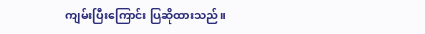ကျမ်းပြီးကြောင်း ပြဆိုထားသည်။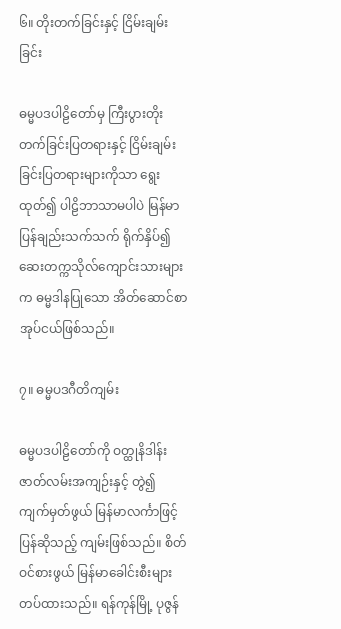၆။ တိုးတက်ခြင်းနှင့် ငြိမ်းချမ်းခြင်း

ဓမ္မပဒပါဠိတော်မှ ကြီးပွားတိုးတက်ခြင်းပြတရားနှင့် ငြိမ်းချမ်းခြင်းပြတရားများကိုသာ ရွေးထုတ်၍ ပါဠိဘာသာမပါပဲ မြန်မာပြန်ချည်းသက်သက် ရိုက်နှိပ်၍ ဆေးတက္ကသိုလ်ကျောင်းသားများက ဓမ္မဒါနပြုသော အိတ်ဆောင်စာအုပ်ငယ်ဖြစ်သည်။

၇။ ဓမ္မပဒဂီတိကျမ်း

ဓမ္မပဒပါဠိတော်ကို ဝတ္ထုနိဒါန်းဇာတ်လမ်းအကျဉ်းနှင့် တွဲ၍ ကျက်မှတ်ဖွယ် မြန်မာလင်္ကာဖြင့် ပြန်ဆိုသည့် ကျမ်းဖြစ်သည်။ စိတ်ဝင်စားဖွယ် မြန်မာခေါင်းစီးများ တပ်ထားသည်။ ရန်ကုန်မြို့ ပုဇွန်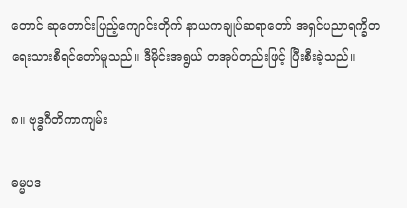တောင် ဆုတောင်းပြည့်ကျောင်းတိုက် နာယကချုပ်ဆရာတော် အရှင်ပညာရက္ခိတ ရေးသားစီရင်တော်မူသည်။ ဒီမိုင်းအရွယ် တအုပ်တည်းဖြင့် ပြီးစီးခဲ့သည်။

၈။ ဗုဒ္ဓဂီတိကာကျမ်း

ဓမ္မပဒ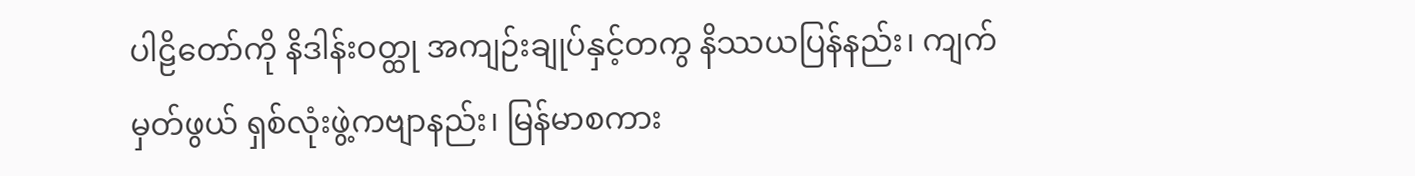ပါဠိတော်ကို နိဒါန်းဝတ္ထု အကျဉ်းချုပ်နှင့်တကွ နိဿယပြန်နည်း၊ ကျက်မှတ်ဖွယ် ရှစ်လုံးဖွဲ့ကဗျာနည်း၊ မြန်မာစကား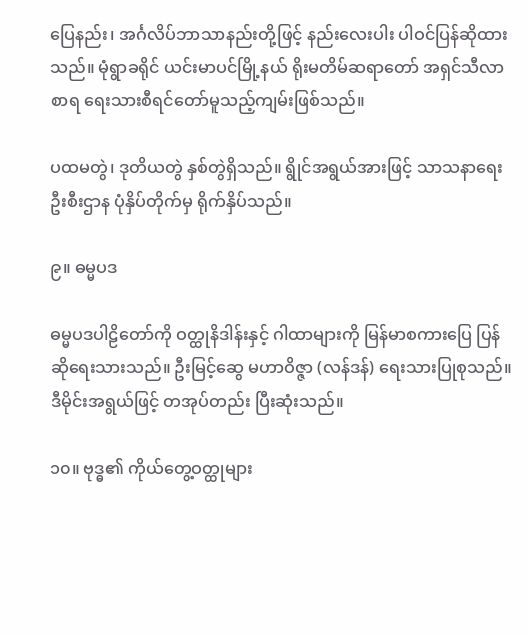ပြေနည်း၊ အင်္ဂလိပ်ဘာသာနည်းတို့ဖြင့် နည်းလေးပါး ပါဝင်ပြန်ဆိုထားသည်။ မုံရွာခရိုင် ယင်းမာပင်မြို့နယ် ရိုးမတိမ်ဆရာတော် အရှင်သီလာစာရ ရေးသားစီရင်တော်မူသည့်ကျမ်းဖြစ်သည်။

ပထမတွဲ၊ ဒုတိယတွဲ နှစ်တွဲရှိသည်။ ရွိုင်အရွယ်အားဖြင့် သာသနာရေးဦးစီးဌာန ပုံနှိပ်တိုက်မှ ရိုက်နှိပ်သည်။

၉။ ဓမ္မပဒ

ဓမ္မပဒပါဠိတော်ကို ဝတ္ထုနိဒါန်းနှင့် ဂါထာများကို မြန်မာစကားပြေ ပြန်ဆိုရေးသားသည်။ ဦးမြင့်ဆွေ မဟာဝိဇ္ဇာ (လန်ဒန်) ရေးသားပြုစုသည်။ ဒီမိုင်းအရွယ်ဖြင့် တအုပ်တည်း ပြီးဆုံးသည်။

၁၀။ ဗုဒ္ဓ၏ ကိုယ်တွေ့ဝတ္ထုများ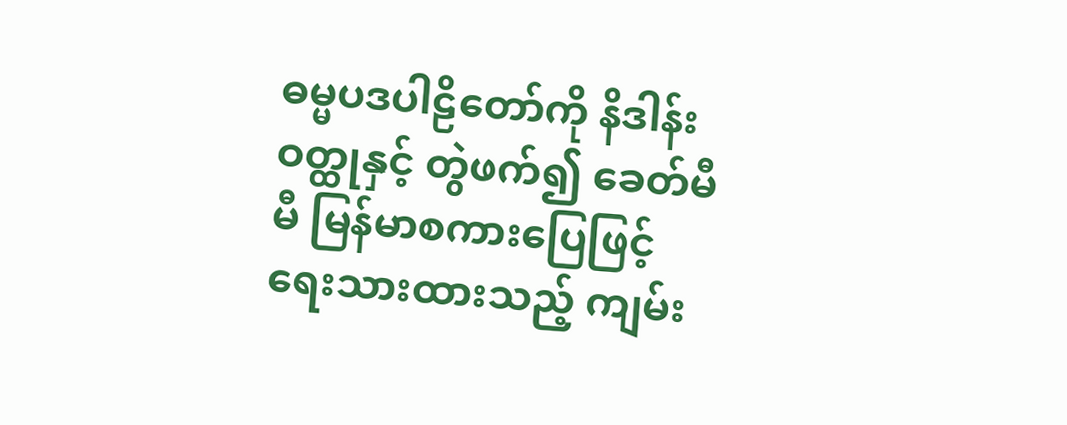ဓမ္မပဒပါဠိတော်ကို နိဒါန်းဝတ္ထုနှင့် တွဲဖက်၍ ခေတ်မီမီ မြန်မာစကားပြေဖြင့် ရေးသားထားသည့် ကျမ်း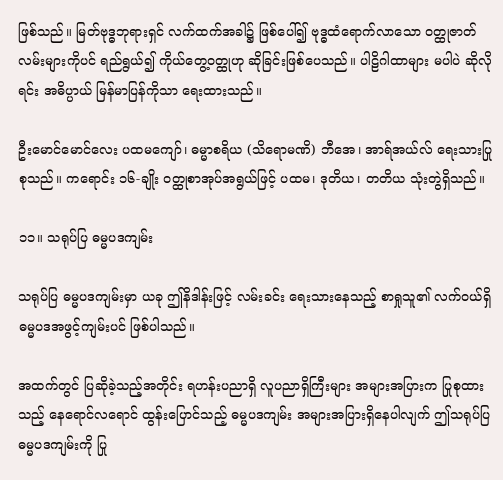ဖြစ်သည်။ မြတ်ဗုဒ္ဓဘုရားရှင် လက်ထက်အခါ၌ ဖြစ်ပေါ်၍ ဗုဒ္ဓထံရောက်လာသော ဝတ္ထုဇာတ်လမ်းများကိုပင် ရည်ရွယ်၍ ကိုယ်တွေ့ဝတ္ထုဟု ဆိုခြင်းဖြစ်ပေသည်။ ပါဠိဂါထာများ မပါပဲ ဆိုလိုရင်း အဓိပ္ပာယ် မြန်မာပြန်ကိုသာ ရေးထားသည်။

ဦးမောင်မောင်လေး ပထမကျော်၊ ဓမ္မာစရိယ (သိရောမဏိ) ဘီအေ၊ အာရ်အယ်လ် ရေးသားပြုစုသည်။ ကရောင်း ၁၆-ချိုး ဝတ္ထုစာအုပ်အရွယ်ဖြင့် ပထမ၊ ဒုတိယ၊ တတိယ သုံးတွဲရှိသည်။

၁၁။ သရုပ်ပြ ဓမ္မပဒကျမ်း

သရုပ်ပြ ဓမ္မပဒကျမ်းမှာ ယခု ဤနိဒါန်းဖြင့် လမ်းခင်း ရေးသားနေသည့် စာရှုသူ၏ လက်ဝယ်ရှိ ဓမ္မပဒအဖွင့်ကျမ်းပင် ဖြစ်ပါသည်။

အထက်တွင် ပြဆိုခဲ့သည့်အတိုင်း ရဟန်းပညာရှိ လူပညာရှိကြီးများ အများအပြားက ပြုစုထားသည့် နေရောင်လရောင် ထွန်းပြောင်သည့် ဓမ္မပဒကျမ်း အများအပြားရှိနေပါလျက် ဤသရုပ်ပြ ဓမ္မပဒကျမ်းကို ပြု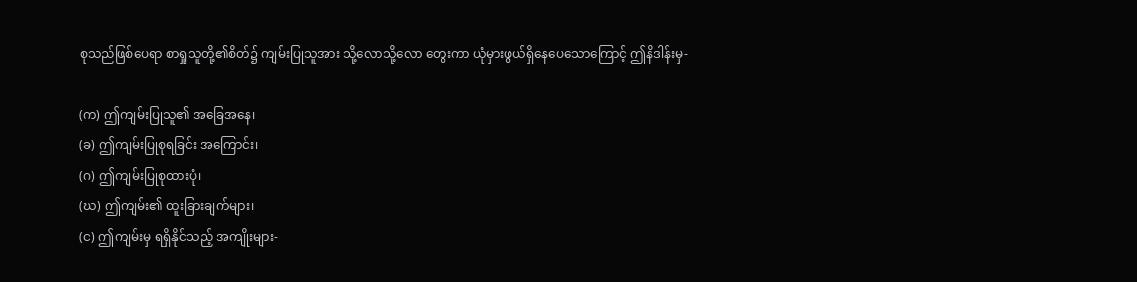စုသည်ဖြစ်ပေရာ စာရှုသူတို့၏စိတ်၌ ကျမ်းပြုသူအား သို့လောသို့လော တွေးကာ ယုံမှားဖွယ်ရှိနေပေသောကြောင့် ဤနိဒါန်းမှ-

(က) ဤကျမ်းပြုသူ၏ အခြေအနေ၊
(ခ) ဤကျမ်းပြုစုရခြင်း အကြောင်း၊
(ဂ) ဤကျမ်းပြုစုထားပုံ၊
(ဃ) ဤကျမ်း၏ ထူးခြားချက်များ၊
(င) ဤကျမ်းမှ ရရှိနိုင်သည့် အကျိုးများ-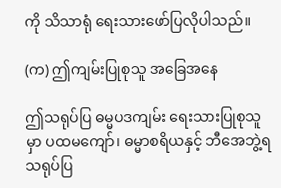ကို သိသာရုံ ရေးသားဖော်ပြလိုပါသည်။

(က) ဤကျမ်းပြုစုသူ အခြေအနေ

ဤသရုပ်ပြ ဓမ္မပဒကျမ်း ရေးသားပြုစုသူမှာ ပထမကျော်၊ ဓမ္မာစရိယနှင့် ဘီအေဘွဲ့ရ သရုပ်ပြ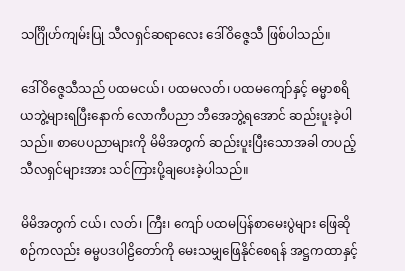သင်္ဂြိုဟ်ကျမ်းပြု သီလရှင်ဆရာလေး ဒေါ်ဝိဇ္ဇေသီ ဖြစ်ပါသည်။

ဒေါ်ဝိဇ္ဇေသီသည် ပထမငယ်၊ ပထမလတ်၊ ပထမကျော်နှင့် ဓမ္မာစရိယဘွဲ့များရပြီးနောက် လောကီပညာ ဘီအေဘွဲ့ရအောင် ဆည်းပူးခဲ့ပါသည်။ စာပေပညာများကို မိမိအတွက် ဆည်းပူးပြီးသောအခါ တပည့်သီလရှင်များအား သင်ကြားပို့ချပေးခဲ့ပါသည်။

မိမိအတွက် ငယ်၊ လတ်၊ ကြီး၊ ကျော် ပထမပြန်စာမေးပွဲများ ဖြေဆိုစဉ်ကလည်း ဓမ္မပဒပါဠိတော်ကို မေးသမျှဖြေနိုင်စေရန် အဋ္ဌကထာနှင့်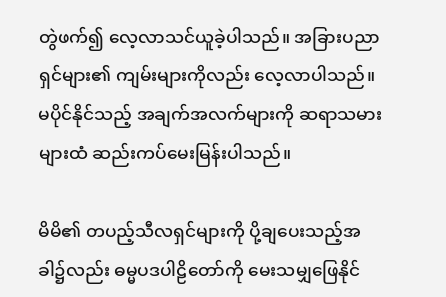တွဲဖက်၍ လေ့လာသင်ယူခဲ့ပါသည်။ အခြားပညာရှင်များ၏ ကျမ်းများကိုလည်း လေ့လာပါသည်။ မပိုင်နိုင်သည့် အချက်အလက်များကို ဆရာသမားများထံ ဆည်းကပ်မေးမြန်းပါသည်။

မိမိ၏ တပည့်သီလရှင်များကို ပို့ချပေးသည့်အခါ၌လည်း ဓမ္မပဒပါဠိတော်ကို မေးသမျှဖြေနိုင်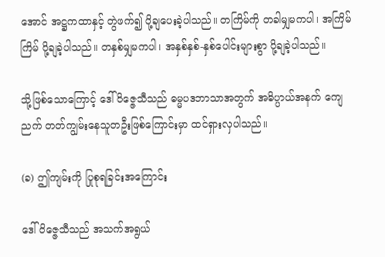အောင် အဋ္ဌကထာနှင့် တွဲဖက်၍ ပို့ချပေးခဲ့ပါသည်။ တကြိမ်ကို တခါမျှမကပါ၊ အကြိမ်ကြိမ် ပို့ချခဲ့ပါသည်။ တနှစ်မျှမကပါ၊ အနှစ်နှစ်-နှစ်ပေါင်းများစွာ ပို့ချခဲ့ပါသည်။

သို့ဖြစ်သောကြောင့် ဒေါ်ဝိဇ္ဇေသီသည် ဓမ္မပဒဘာသာအတွက် အဓိပ္ပာယ်အနက် ကျေညက် တတ်ကျွမ်းနေသူတဦးဖြစ်ကြောင်းမှာ ထင်ရှားလှပါသည်။

(ခ) ဤကျမ်းကို ပြုစုရခြင်းအကြောင်း

ဒေါ်ဝိဇ္ဇေသီသည် အသက်အရွယ်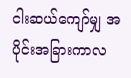ငါးဆယ်ကျော်မျှ အပိုင်းအခြားကာလ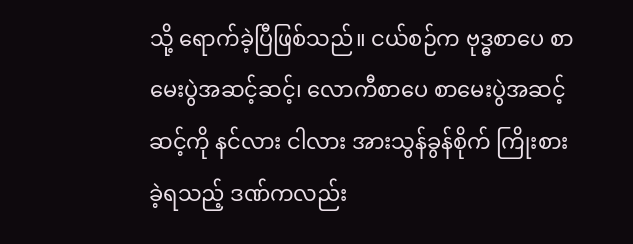သို့ ရောက်ခဲ့ပြီဖြစ်သည်။ ငယ်စဉ်က ဗုဒ္ဓစာပေ စာမေးပွဲအဆင့်ဆင့်၊ လောကီစာပေ စာမေးပွဲအဆင့်ဆင့်ကို နင်လား ငါလား အားသွန်ခွန်စိုက် ကြိုးစားခဲ့ရသည့် ဒဏ်ကလည်း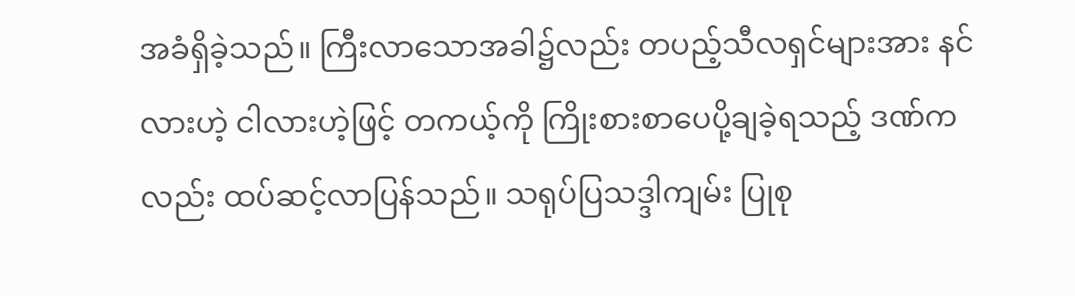အခံရှိခဲ့သည်။ ကြီးလာသောအခါ၌လည်း တပည့်သီလရှင်များအား နင်လားဟဲ့ ငါလားဟဲ့ဖြင့် တကယ့်ကို ကြိုးစားစာပေပို့ချခဲ့ရသည့် ဒဏ်ကလည်း ထပ်ဆင့်လာပြန်သည်။ သရုပ်ပြသဒ္ဒါကျမ်း ပြုစု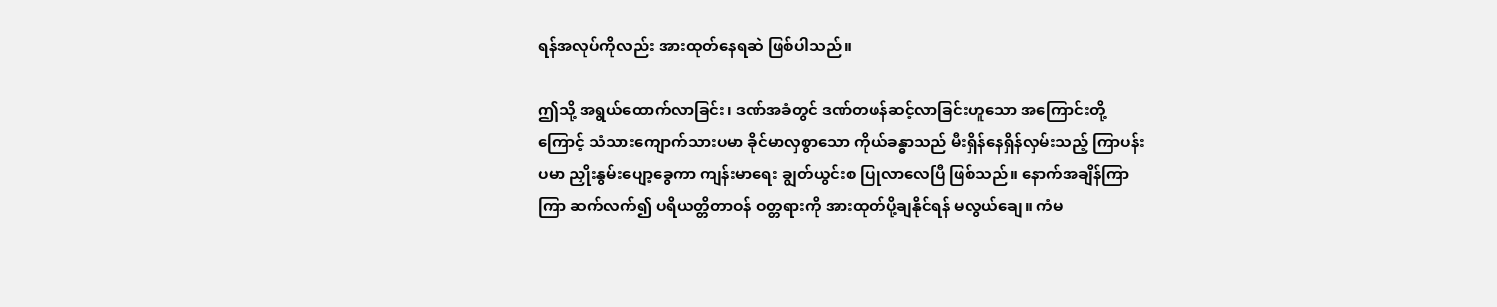ရန်အလုပ်ကိုလည်း အားထုတ်နေရဆဲ ဖြစ်ပါသည်။

ဤသို့ အရွယ်ထောက်လာခြင်း၊ ဒဏ်အခံတွင် ဒဏ်တဖန်ဆင့်လာခြင်းဟူသော အကြောင်းတို့ကြောင့် သံသားကျောက်သားပမာ ခိုင်မာလှစွာသော ကိုယ်ခန္ဓာသည် မီးရှိန်နေရှိန်လှမ်းသည့် ကြာပန်းပမာ ညှိုးနွမ်းပျော့ခွေကာ ကျန်းမာရေး ချွတ်ယွင်းစ ပြုလာလေပြီ ဖြစ်သည်။ နောက်အချိန်ကြာကြာ ဆက်လက်၍ ပရိယတ္တိတာဝန် ဝတ္တရားကို အားထုတ်ပို့ချနိုင်ရန် မလွယ်ချေ။ ကံမ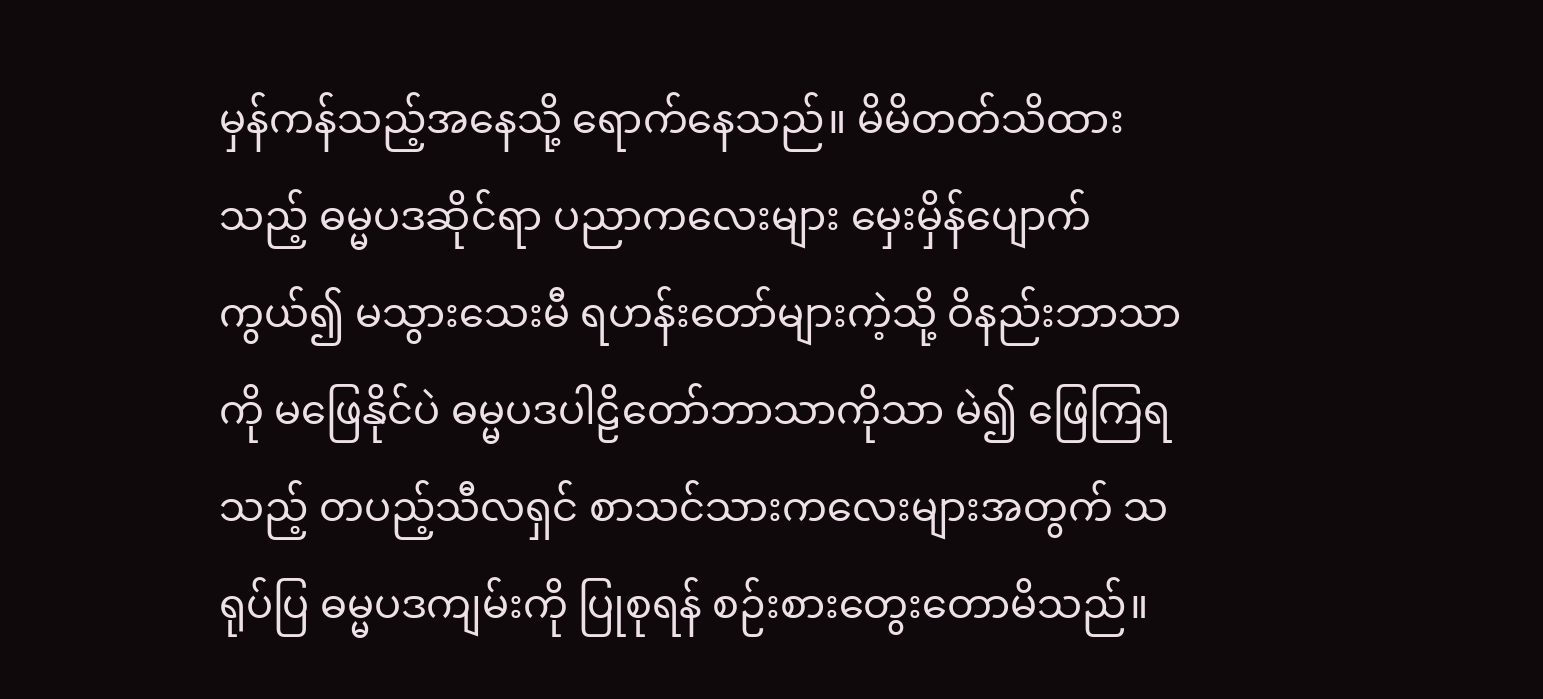မှန်ကန်သည့်အနေသို့ ရောက်နေသည်။ မိမိတတ်သိထားသည့် ဓမ္မပဒဆိုင်ရာ ပညာကလေးများ မှေးမှိန်ပျောက်ကွယ်၍ မသွားသေးမီ ရဟန်းတော်များကဲ့သို့ ဝိနည်းဘာသာကို မဖြေနိုင်ပဲ ဓမ္မပဒပါဠိတော်ဘာသာကိုသာ မဲ၍ ဖြေကြရသည့် တပည့်သီလရှင် စာသင်သားကလေးများအတွက် သရုပ်ပြ ဓမ္မပဒကျမ်းကို ပြုစုရန် စဉ်းစားတွေးတောမိသည်။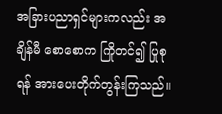အခြားပညာရှင်များကလည်း အချိန်မီ စောစောက ကြိုတင်၍ ပြုစုရန် အားပေးတိုက်တွန်းကြသည်။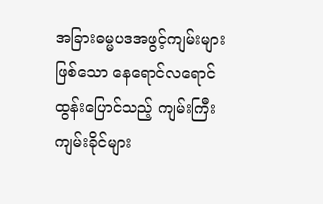အခြားဓမ္မပဒအဖွင့်ကျမ်းများဖြစ်သော နေရောင်လရောင် ထွန်းပြောင်သည့် ကျမ်းကြီးကျမ်းခိုင်များ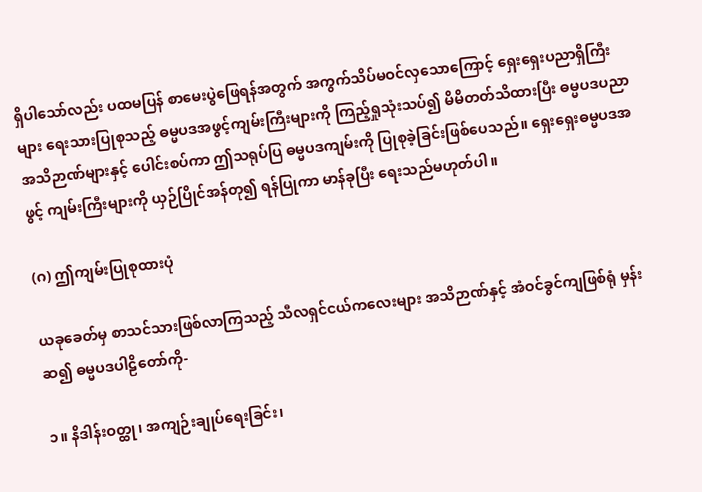ရှိပါသော်လည်း ပထမပြန် စာမေးပွဲဖြေရန်အတွက် အကွက်သိပ်မဝင်လှသောကြောင့် ရှေးရှေးပညာရှိကြီးများ ရေးသားပြုစုသည့် ဓမ္မပဒအဖွင့်ကျမ်းကြီးများကို ကြည့်ရှုသုံးသပ်၍ မိမိတတ်သိထားပြီး ဓမ္မပဒပညာ အသိဉာဏ်များနှင့် ပေါင်းစပ်ကာ ဤသရုပ်ပြ ဓမ္မပဒကျမ်းကို ပြုစုခဲ့ခြင်းဖြစ်ပေသည်။ ရှေးရှေးဓမ္မပဒအဖွင့် ကျမ်းကြီးများကို ယှဉ်ပြိုင်အန်တု၍ ရန်ပြုကာ မာန်ခုပြီး ရေးသည်မဟုတ်ပါ။

(ဂ) ဤကျမ်းပြုစုထားပုံ

ယခုခေတ်မှ စာသင်သားဖြစ်လာကြသည့် သီလရှင်ငယ်ကလေးများ အသိဉာဏ်နှင့် အံဝင်ခွင်ကျဖြစ်ရုံ မှန်းဆ၍ ဓမ္မပဒပါဠိတော်ကို-

၁။ နိဒါန်းဝတ္ထု၊ အကျဉ်းချုပ်ရေးခြင်း၊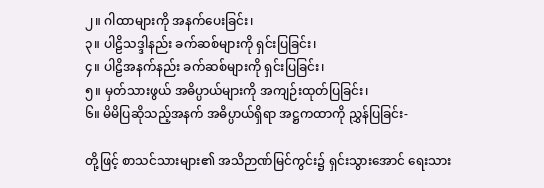၂။ ဂါထာများကို အနက်ပေးခြင်း၊
၃။ ပါဠိသဒ္ဒါနည်း ခက်ဆစ်များကို ရှင်းပြခြင်း၊
၄။ ပါဠိအနက်နည်း ခက်ဆစ်များကို ရှင်းပြခြင်း၊
၅။ မှတ်သားဖွယ် အဓိပ္ပာယ်များကို အကျဉ်းထုတ်ပြခြင်း၊
၆။ မိမိပြဆိုသည့်အနက် အဓိပ္ပာယ်ရှိရာ အဋ္ဌကထာကို ညွှန်ပြခြင်း-

တို့ဖြင့် စာသင်သားများ၏ အသိဉာဏ်မြင်ကွင်း၌ ရှင်းသွားအောင် ရေးသား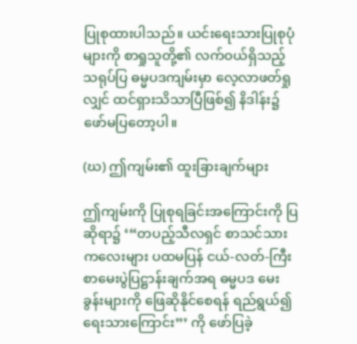ပြုစုထားပါသည်။ ယင်းရေးသားပြုစုပုံများကို စာရှုသူတို့၏ လက်ဝယ်ရှိသည့် သရုပ်ပြ ဓမ္မပဒကျမ်းမှာ လေ့လာဖတ်ရှုလျှင် ထင်ရှားသိသာပြီဖြစ်၍ နိဒါန်း၌ ဖော်မပြတော့ပါ။

(ဃ) ဤကျမ်း၏ ထူးခြားချက်များ

ဤကျမ်းကို ပြုစုရခြင်းအကြောင်းကို ပြဆိုရာ၌ ‘“တပည့်သီလရှင် စာသင်သားကလေးများ ပထမပြန် ငယ်-လတ်-ကြီး စာမေးပွဲပြဋ္ဌာန်းချက်အရ ဓမ္မပဒ မေးခွန်းများကို ဖြေဆိုနိုင်စေရန် ရည်ရွယ်၍ ရေးသားကြောင်း”’ ကို ဖော်ပြခဲ့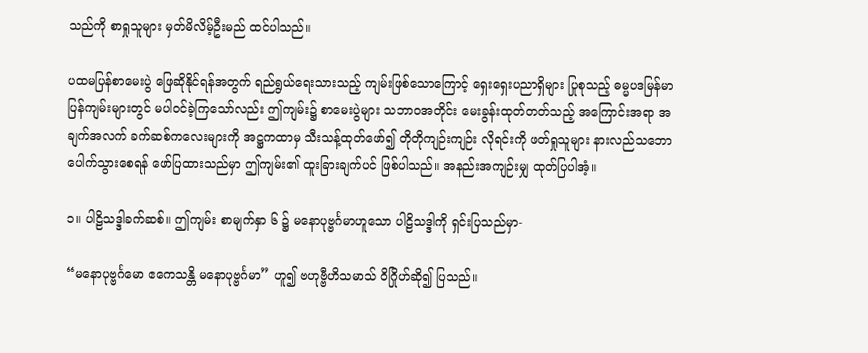သည်ကို စာရှုသူများ မှတ်မိလိမ့်ဦးမည် ထင်ပါသည်။

ပထမပြန်စာမေးပွဲ ဖြေဆိုနိုင်ရန်အတွက် ရည်ရွယ်ရေးသားသည့် ကျမ်းဖြစ်သောကြောင့် ရှေးရှေးပညာရှိများ ပြုစုသည့် ဓမ္မပဒမြန်မာပြန်ကျမ်းများတွင် မပါဝင်ခဲ့ကြသော်လည်း ဤကျမ်း၌ စာမေးပွဲများ သဘာဝအတိုင်း မေးခွန်းထုတ်တတ်သည့် အကြောင်းအရာ အချက်အလက် ခက်ဆစ်ကလေးများကို အဋ္ဌကထာမှ သီးသန့်ထုတ်ဖော်၍ တိုတိုကျဉ်းကျဉ်း လိုရင်းကို ဖတ်ရှုသူများ နားလည်သဘောပေါက်သွားစေရန် ဖော်ပြထားသည်မှာ ဤကျမ်း၏ ထူးခြားချက်ပင် ဖြစ်ပါသည်။ အနည်းအကျဉ်းမျှ ထုတ်ပြပါအံ့။

၁။ ပါဠိသဒ္ဒါခက်ဆစ်။ ဤကျမ်း စာမျက်နှာ ၆ ၌ မနောပုဗ္ဗင်္ဂမာဟူသော ပါဠိသဒ္ဒါကို ရှင်းပြသည်မှာ-

“မနောပုဗ္ဗင်္ဂမော ဧကေသန္တိ မနောပုဗ္ဗင်္ဂမာ” ဟူ၍ ဗဟုဗ္ဗီဟိသမာသ် ဝိဂြိုဟ်ဆို၍ ပြသည်။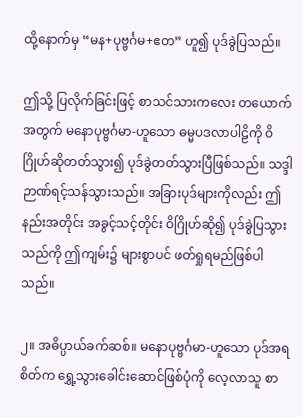ထို့နောက်မှ “မန+ပုဗ္ဗင်္ဂမ+ဧတ” ဟူ၍ ပုဒ်ခွဲပြသည်။

ဤသို့ ပြလိုက်ခြင်းဖြင့် စာသင်သားကလေး တယောက်အတွက် မနောပုဗ္ဗင်္ဂမာ-ဟူသော ဓမ္မပဒလာပါဠိကို ဝိဂြိုဟ်ဆိုတတ်သွား၍ ပုဒ်ခွဲတတ်သွားပြီဖြစ်သည်။ သဒ္ဒါဉာဏ်ရင့်သန်သွားသည်။ အခြားပုဒ်များကိုလည်း ဤနည်းအတိုင်း အခွင့်သင့်တိုင်း ဝိဂြိုဟ်ဆို၍ ပုဒ်ခွဲပြသွားသည်ကို ဤကျမ်း၌ များစွာပင် ဖတ်ရှုရမည်ဖြစ်ပါသည်။

၂။ အဓိပ္ပာယ်ခက်ဆစ်။ မနောပုဗ္ဗင်္ဂမာ-ဟူသော ပုဒ်အရ စိတ်က ရွှေ့သွားခေါင်းဆောင်ဖြစ်ပုံကို လေ့လာသူ စာ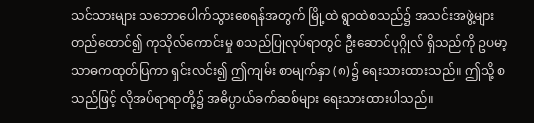သင်သားများ သဘောပေါက်သွားစေရန်အတွက် မြို့ထဲ ရွာထဲစသည်၌ အသင်းအဖွဲ့များ တည်ထောင်၍ ကုသိုလ်ကောင်းမှု စသည်ပြုလုပ်ရာတွင် ဦးဆောင်ပုဂ္ဂိုလ် ရှိသည်ကို ဥပမာ့သာဓကထုတ်ပြကာ ရှင်းလင်း၍ ဤကျမ်း စာမျက်နှာ (၈)၌ ရေးသားထားသည်။ ဤသို့ စသည်ဖြင့် လိုအပ်ရာရာတို့၌ အဓိပ္ပာယ်ခက်ဆစ်များ ရေးသားထားပါသည်။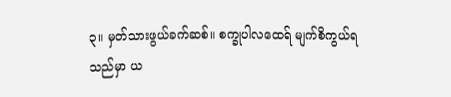၃။ မှတ်သားဖွယ်ခက်ဆစ်။ စက္ခုပါလထေရ် မျက်စိကွယ်ရသည်မှာ ယ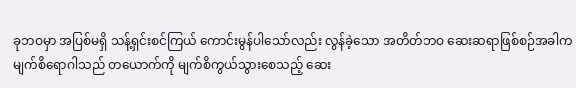ခုဘဝမှာ အပြစ်မရှိ သန့်ရှင်းစင်ကြယ် ကောင်းမွန်ပါသော်လည်း လွန်ခဲ့သော အတိတ်ဘဝ ဆေးဆရာဖြစ်စဉ်အခါက မျက်စိရောဂါသည် တယောက်ကို မျက်စိကွယ်သွားစေသည့် ဆေး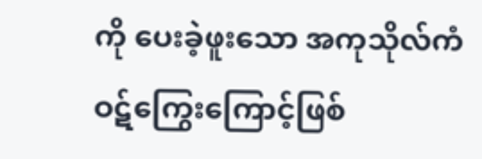ကို ပေးခဲ့ဖူးသော အကုသိုလ်ကံ ဝဋ်ကြွေးကြောင့်ဖြစ်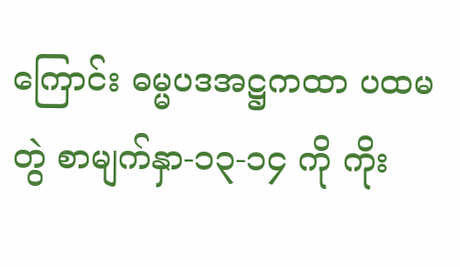ကြောင်း ဓမ္မပဒအဋ္ဌကထာ ပထမတွဲ စာမျက်နှာ-၁၃-၁၄ ကို ကိုး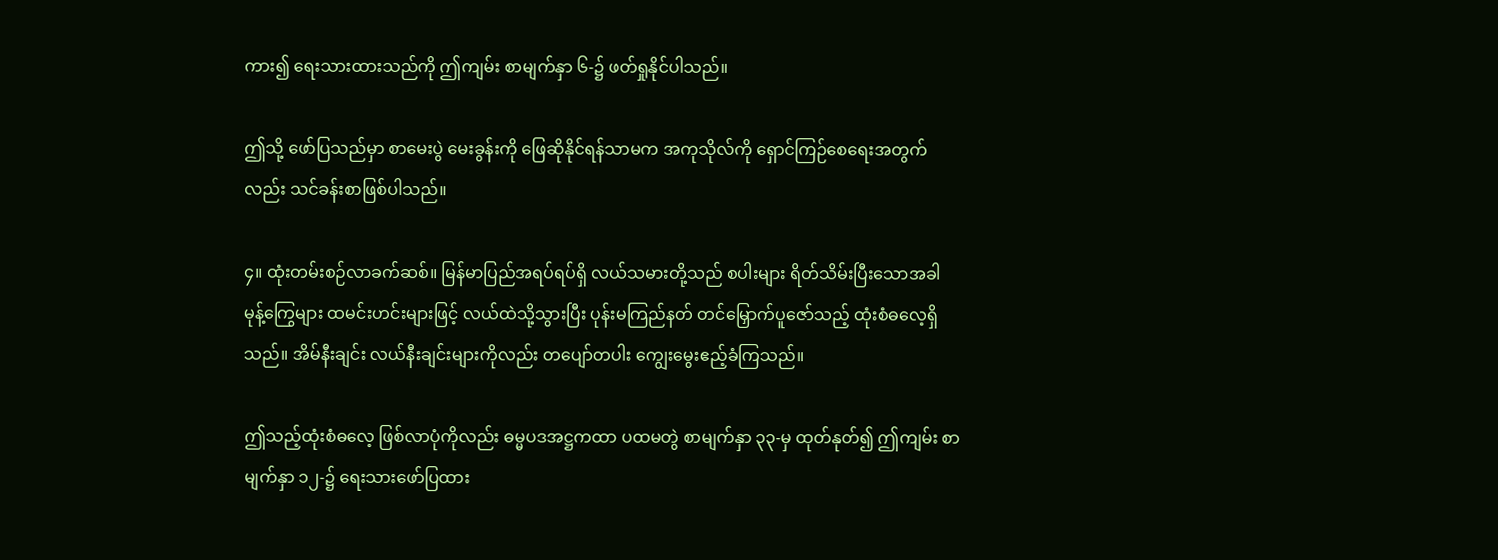ကား၍ ရေးသားထားသည်ကို ဤကျမ်း စာမျက်နှာ ၆-၌ ဖတ်ရှုနိုင်ပါသည်။

ဤသို့ ဖော်ပြသည်မှာ စာမေးပွဲ မေးခွန်းကို ဖြေဆိုနိုင်ရန်သာမက အကုသိုလ်ကို ရှောင်ကြဉ်စေရေးအတွက်လည်း သင်ခန်းစာဖြစ်ပါသည်။

၄။ ထုံးတမ်းစဉ်လာခက်ဆစ်။ မြန်မာပြည်အရပ်ရပ်ရှိ လယ်သမားတို့သည် စပါးများ ရိတ်သိမ်းပြီးသောအခါ မုန့်ကြွေများ ထမင်းဟင်းများဖြင့် လယ်ထဲသို့သွားပြီး ပုန်းမကြည်နတ် တင်မြှောက်ပူဇော်သည့် ထုံးစံဓလေ့ရှိသည်။ အိမ်နီးချင်း လယ်နီးချင်းများကိုလည်း တပျော်တပါး ကျွေးမွေးဧည့်ခံကြသည်။

ဤသည့်ထုံးစံဓလေ့ ဖြစ်လာပုံကိုလည်း ဓမ္မပဒအဋ္ဌကထာ ပထမတွဲ စာမျက်နှာ ၃၃-မှ ထုတ်နုတ်၍ ဤကျမ်း စာမျက်နှာ ၁၂-၌ ရေးသားဖော်ပြထား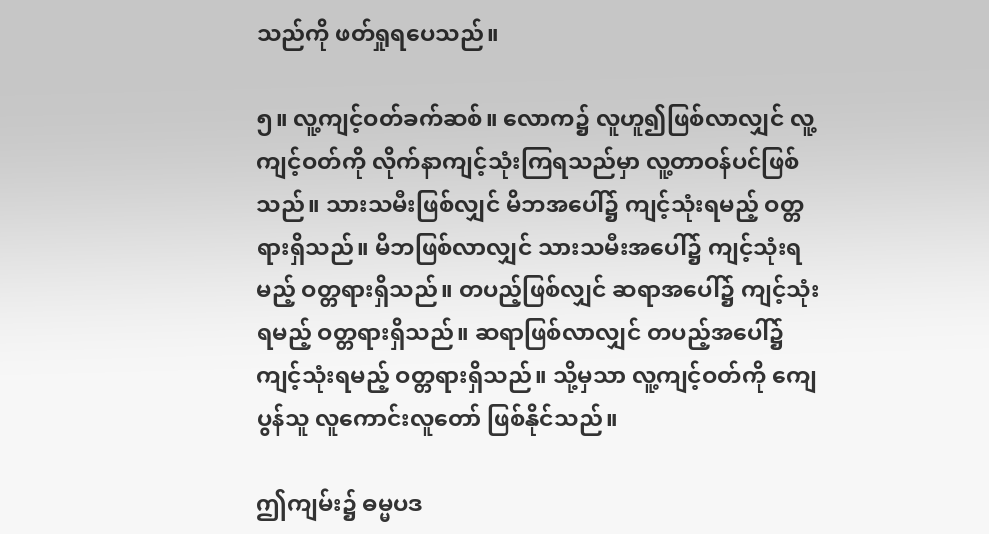သည်ကို ဖတ်ရှုရပေသည်။

၅။ လူ့ကျင့်ဝတ်ခက်ဆစ်။ လောက၌ လူဟူ၍ဖြစ်လာလျှင် လူ့ကျင့်ဝတ်ကို လိုက်နာကျင့်သုံးကြရသည်မှာ လူ့တာဝန်ပင်ဖြစ်သည်။ သားသမီးဖြစ်လျှင် မိဘအပေါ်၌ ကျင့်သုံးရမည့် ဝတ္တရားရှိသည်။ မိဘဖြစ်လာလျှင် သားသမီးအပေါ်၌ ကျင့်သုံးရမည့် ဝတ္တရားရှိသည်။ တပည့်ဖြစ်လျှင် ဆရာအပေါ်၌ ကျင့်သုံးရမည့် ဝတ္တရားရှိသည်။ ဆရာဖြစ်လာလျှင် တပည့်အပေါ်၌ ကျင့်သုံးရမည့် ဝတ္တရားရှိသည်။ သို့မှသာ လူ့ကျင့်ဝတ်ကို ကျေပွန်သူ လူကောင်းလူတော် ဖြစ်နိုင်သည်။

ဤကျမ်း၌ ဓမ္မပဒ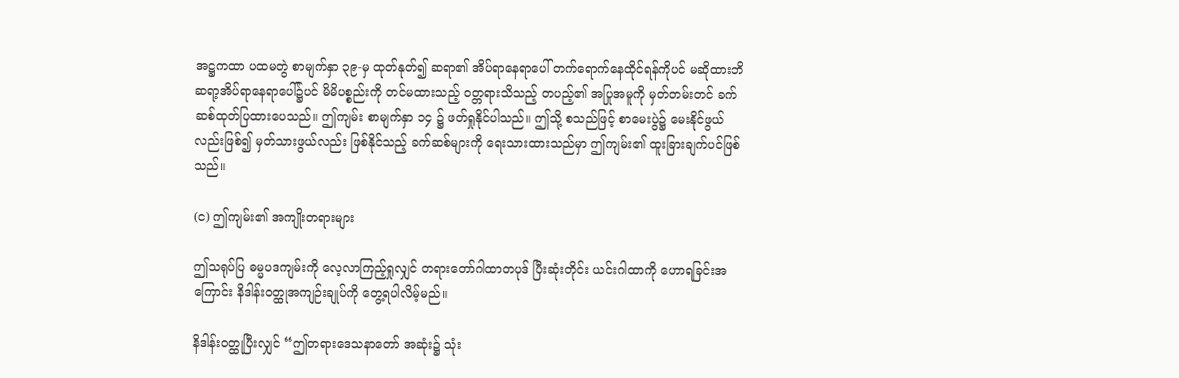အဋ္ဌကထာ ပထမတွဲ စာမျက်နှာ ၃၉-မှ ထုတ်နုတ်၍ ဆရာ၏ အိပ်ရာနေရာပေါ် တက်ရောက်နေထိုင်ရန်ကိုပင် မဆိုထားဘိ ဆရာ့အိပ်ရာနေရာပေါ်၌ပင် မိမိပစ္စည်းကို တင်မထားသည့် ဝတ္တရားသိသည့် တပည့်၏ အပြုအမူကို မှတ်တမ်းတင် ခက်ဆစ်ထုတ်ပြထားပေသည်။ ဤကျမ်း စာမျက်နှာ ၁၄ ၌ ဖတ်ရှုနိုင်ပါသည်။ ဤသို့ စသည်ဖြင့် စာမေးပွဲ၌ မေးနိုင်ဖွယ်လည်းဖြစ်၍ မှတ်သားဖွယ်လည်း ဖြစ်နိုင်သည့် ခက်ဆစ်များကို ရေးသားထားသည်မှာ ဤကျမ်း၏ ထူးခြားချက်ပင်ဖြစ်သည်။

(င) ဤကျမ်း၏ အကျိုးတရားများ

ဤသရုပ်ပြ ဓမ္မပဒကျမ်းကို လေ့လာကြည့်ရှုလျှင် တရားတော်ဂါထာတပုဒ် ပြီးဆုံးတိုင်း ယင်းဂါထာကို ဟောရခြင်းအကြောင်း နိဒါန်းဝတ္ထုအကျဉ်းချုပ်ကို တွေ့ရပါလိမ့်မည်။

နိဒါန်းဝတ္ထုပြီးလျှင် “ဤတရားဒေသနာတော် အဆုံး၌ သုံး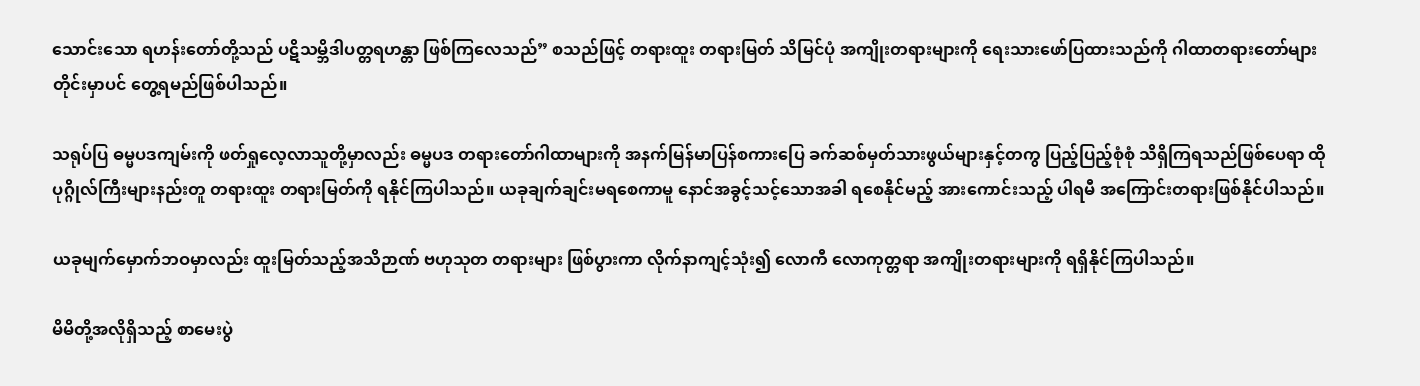သောင်းသော ရဟန်းတော်တို့သည် ပဋိသမ္ဘိဒါပတ္တရဟန္တာ ဖြစ်ကြလေသည်” စသည်ဖြင့် တရားထူး တရားမြတ် သိမြင်ပုံ အကျိုးတရားများကို ရေးသားဖော်ပြထားသည်ကို ဂါထာတရားတော်များတိုင်းမှာပင် တွေ့ရမည်ဖြစ်ပါသည်။

သရုပ်ပြ ဓမ္မပဒကျမ်းကို ဖတ်ရှုလေ့လာသူတို့မှာလည်း ဓမ္မပဒ တရားတော်ဂါထာများကို အနက်မြန်မာပြန်စကားပြေ ခက်ဆစ်မှတ်သားဖွယ်များနှင့်တကွ ပြည့်ပြည့်စုံစုံ သိရှိကြရသည်ဖြစ်ပေရာ ထိုပုဂ္ဂိုလ်ကြီးများနည်းတူ တရားထူး တရားမြတ်ကို ရနိုင်ကြပါသည်။ ယခုချက်ချင်းမရစေကာမူ နောင်အခွင့်သင့်သောအခါ ရစေနိုင်မည့် အားကောင်းသည့် ပါရမီ အကြောင်းတရားဖြစ်နိုင်ပါသည်။

ယခုမျက်မှောက်ဘဝမှာလည်း ထူးမြတ်သည့်အသိဉာဏ် ဗဟုသုတ တရားများ ဖြစ်ပွားကာ လိုက်နာကျင့်သုံး၍ လောကီ လောကုတ္တရာ အကျိုးတရားများကို ရရှိနိုင်ကြပါသည်။

မိမိတို့အလိုရှိသည့် စာမေးပွဲ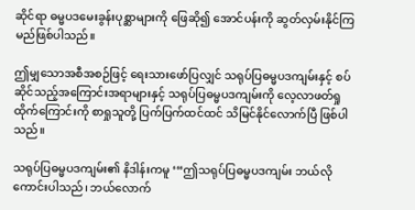ဆိုင်ရာ ဓမ္မပဒမေးခွန်းပုစ္ဆာများကို ဖြေဆို၍ အောင်ပန်းကို ဆွတ်လှမ်းနိုင်ကြမည်ဖြစ်ပါသည်။

ဤမျှသောအစီအစဉ်ဖြင့် ရေးသားဖော်ပြလျှင် သရုပ်ပြဓမ္မပဒကျမ်းနှင့် စပ်ဆိုင်သည့်အကြောင်းအရာများနှင့် သရုပ်ပြဓမ္မပဒကျမ်းကို လေ့လာဖတ်ရှုထိုက်ကြောင်းကို စာရှုသူတို့ ပြက်ပြက်ထင်ထင် သိမြင်နိုင်လောက်ပြီ ဖြစ်ပါသည်။

သရုပ်ပြဓမ္မပဒကျမ်း၏ နိဒါန်းကမူ ‘“ဤသရုပ်ပြဓမ္မပဒကျမ်း ဘယ်လိုကောင်းပါသည်၊ ဘယ်လောက်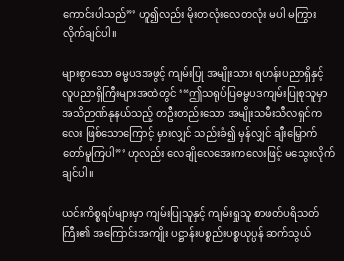ကောင်းပါသည်”’ ဟူ၍လည်း မိုးတလုံးလေတလုံး မပါ မကြွားလိုက်ချင်ပါ။

များစွာသော ဓမ္မပဒအဖွင့် ကျမ်းပြု အမျိုးသား ရဟန်းပညာရှိနှင့် လူပညာရှိကြီးများအထဲတွင် ‘“ဤသရုပ်ပြဓမ္မပဒကျမ်းပြုစုသူမှာ အသိဉာဏ်နုနယ်သည့် တဦးတည်းသော အမျိုးသမီးသီလရှင်ကလေး ဖြစ်သောကြောင့် မှားလျှင် သည်းခံ၍ မှန်လျှင် ချီးမြှောက်တော်မူကြပါ”’ ဟုလည်း လေချိုလေအေးကလေးဖြင့် မသွေးလိုက်ချင်ပါ။

ယင်းကိစ္စရပ်များမှာ ကျမ်းပြုသူနှင့် ကျမ်းရှုသူ စာဖတ်ပရိသတ်ကြီး၏ အကြောင်းအကျိုး ပဋ္ဌာန်းပစ္စည်းပစ္စယုပ္ပန် ဆက်သွယ်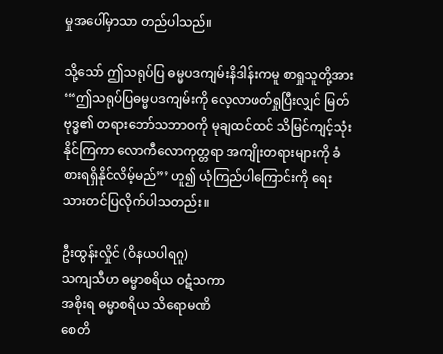မှုအပေါ်မှာသာ တည်ပါသည်။

သို့သော် ဤသရုပ်ပြ ဓမ္မပဒကျမ်းနိဒါန်းကမူ စာရှုသူတို့အား ‘“ဤသရုပ်ပြဓမ္မပဒကျမ်းကို လေ့လာဖတ်ရှုပြီးလျှင် မြတ်ဗုဒ္ဓ၏ တရားဘော်သဘာဝကို မုချထင်ထင် သိမြင်ကျင့်သုံးနိုင်ကြကာ လောကီလောကုတ္တရာ အကျိုးတရားများကို ခံစားရရှိနိုင်လိမ့်မည်”’ ဟူ၍ ယုံကြည်ပါကြောင်းကို ရေးသားတင်ပြလိုက်ပါသတည်း။

ဦးထွန်းလှိုင် (ဝိနယပါရဂူ)
သကျသီဟ ဓမ္မာစရိယ ဝဋံသကာ
အစိုးရ ဓမ္မာစရိယ သိရောမဏိ
စေတိ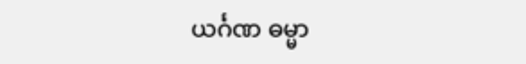ယင်္ဂဏ ဓမ္မာ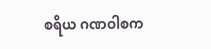စရိယ ဂဏဝါစက